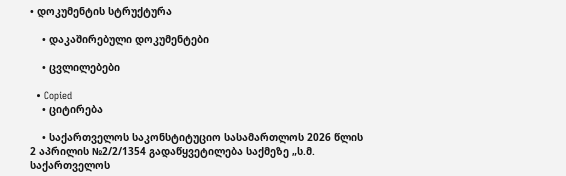• დოკუმენტის სტრუქტურა

    • დაკაშირებული დოკუმენტები

    • ცვლილებები

  • Copied
    • ციტირება

    • საქართველოს საკონსტიტუციო სასამართლოს 2026 წლის 2 აპრილის №2/2/1354 გადაწყვეტილება საქმეზე „ს.მ. საქართველოს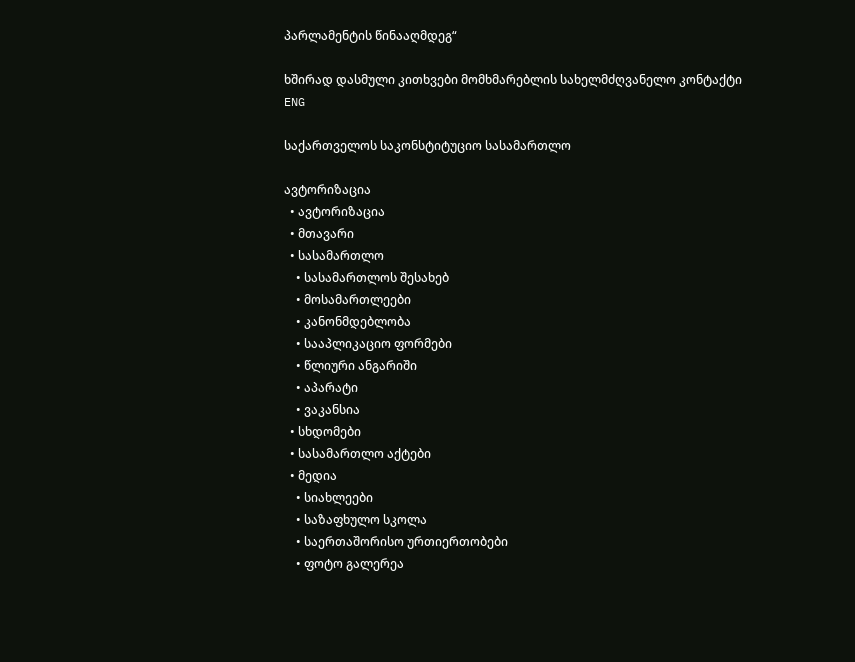პარლამენტის წინააღმდეგ“

ხშირად დასმული კითხვები მომხმარებლის სახელმძღვანელო კონტაქტი
ENG

საქართველოს საკონსტიტუციო სასამართლო

ავტორიზაცია
  • ავტორიზაცია
  • მთავარი
  • სასამართლო
    • სასამართლოს შესახებ
    • მოსამართლეები
    • კანონმდებლობა
    • სააპლიკაციო ფორმები
    • წლიური ანგარიში
    • აპარატი
    • ვაკანსია
  • სხდომები
  • სასამართლო აქტები
  • მედია
    • სიახლეები
    • საზაფხულო სკოლა
    • საერთაშორისო ურთიერთობები
    • ფოტო გალერეა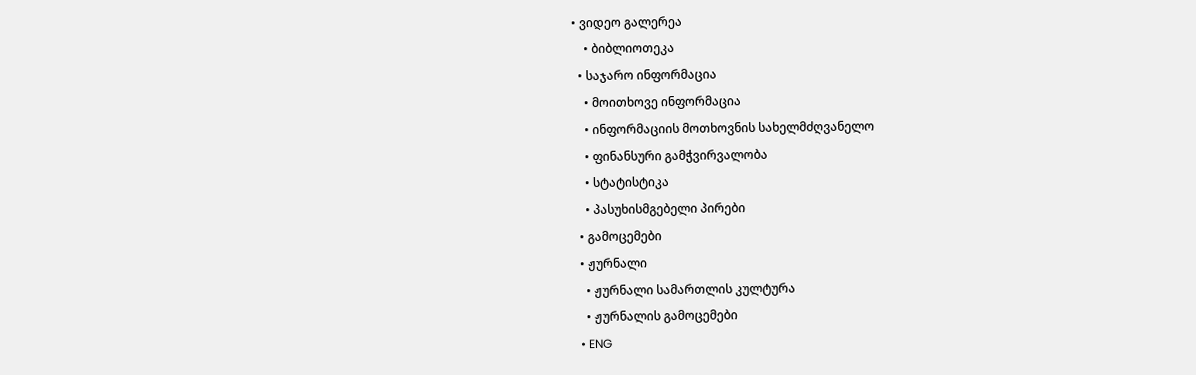• ვიდეო გალერეა
    • ბიბლიოთეკა
  • საჯარო ინფორმაცია
    • მოითხოვე ინფორმაცია
    • ინფორმაციის მოთხოვნის სახელმძღვანელო
    • ფინანსური გამჭვირვალობა
    • სტატისტიკა
    • პასუხისმგებელი პირები
  • გამოცემები
  • ჟურნალი
    • ჟურნალი სამართლის კულტურა
    • ჟურნალის გამოცემები
  • ENG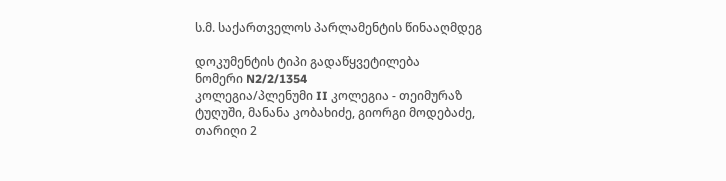ს.მ. საქართველოს პარლამენტის წინააღმდეგ

დოკუმენტის ტიპი გადაწყვეტილება
ნომერი N2/2/1354
კოლეგია/პლენუმი II კოლეგია - თეიმურაზ ტუღუში, მანანა კობახიძე, გიორგი მოდებაძე,
თარიღი 2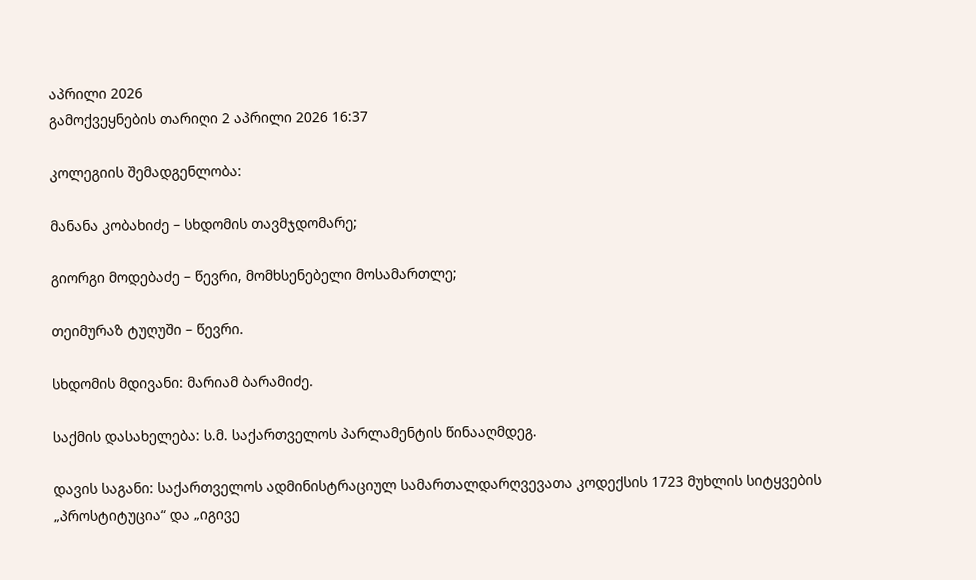აპრილი 2026
გამოქვეყნების თარიღი 2 აპრილი 2026 16:37

კოლეგიის შემადგენლობა:

მანანა კობახიძე – სხდომის თავმჯდომარე;

გიორგი მოდებაძე – წევრი, მომხსენებელი მოსამართლე;

თეიმურაზ ტუღუში – წევრი.

სხდომის მდივანი: მარიამ ბარამიძე.

საქმის დასახელება: ს.მ. საქართველოს პარლამენტის წინააღმდეგ.

დავის საგანი: საქართველოს ადმინისტრაციულ სამართალდარღვევათა კოდექსის 1723 მუხლის სიტყვების „პროსტიტუცია“ და „იგივე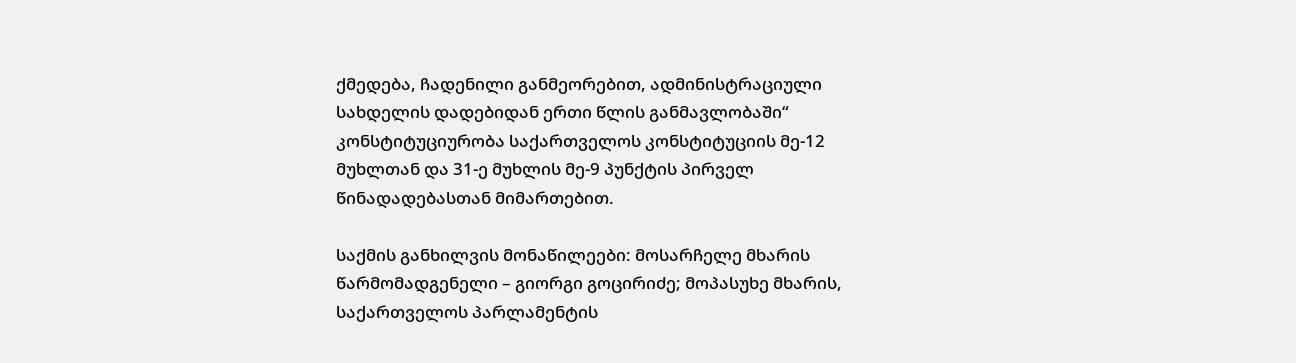ქმედება, ჩადენილი განმეორებით, ადმინისტრაციული სახდელის დადებიდან ერთი წლის განმავლობაში“ კონსტიტუციურობა საქართველოს კონსტიტუციის მე-12 მუხლთან და 31-ე მუხლის მე-9 პუნქტის პირველ წინადადებასთან მიმართებით.

საქმის განხილვის მონაწილეები: მოსარჩელე მხარის წარმომადგენელი – გიორგი გოცირიძე; მოპასუხე მხარის, საქართველოს პარლამენტის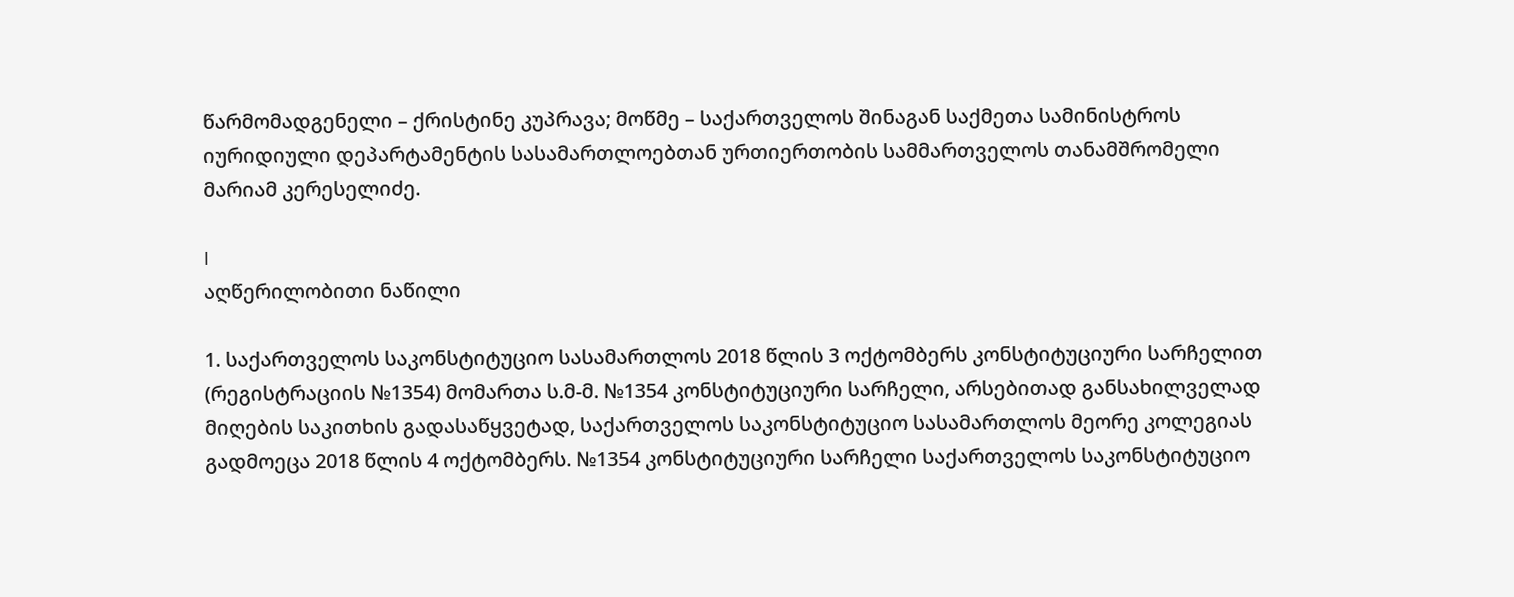წარმომადგენელი – ქრისტინე კუპრავა; მოწმე – საქართველოს შინაგან საქმეთა სამინისტროს იურიდიული დეპარტამენტის სასამართლოებთან ურთიერთობის სამმართველოს თანამშრომელი მარიამ კერესელიძე.

I
აღწერილობითი ნაწილი

1. საქართველოს საკონსტიტუციო სასამართლოს 2018 წლის 3 ოქტომბერს კონსტიტუციური სარჩელით (რეგისტრაციის №1354) მომართა ს.მ-მ. №1354 კონსტიტუციური სარჩელი, არსებითად განსახილველად მიღების საკითხის გადასაწყვეტად, საქართველოს საკონსტიტუციო სასამართლოს მეორე კოლეგიას გადმოეცა 2018 წლის 4 ოქტომბერს. №1354 კონსტიტუციური სარჩელი საქართველოს საკონსტიტუციო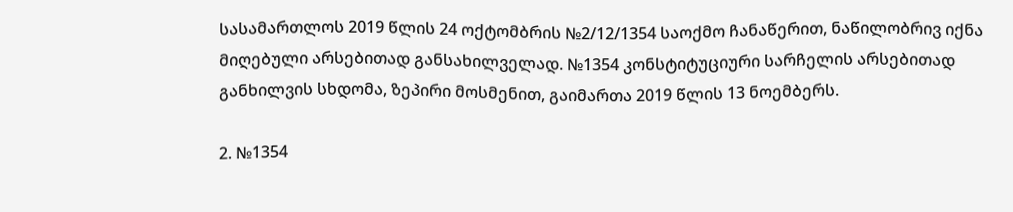სასამართლოს 2019 წლის 24 ოქტომბრის №2/12/1354 საოქმო ჩანაწერით, ნაწილობრივ იქნა მიღებული არსებითად განსახილველად. №1354 კონსტიტუციური სარჩელის არსებითად განხილვის სხდომა, ზეპირი მოსმენით, გაიმართა 2019 წლის 13 ნოემბერს.

2. №1354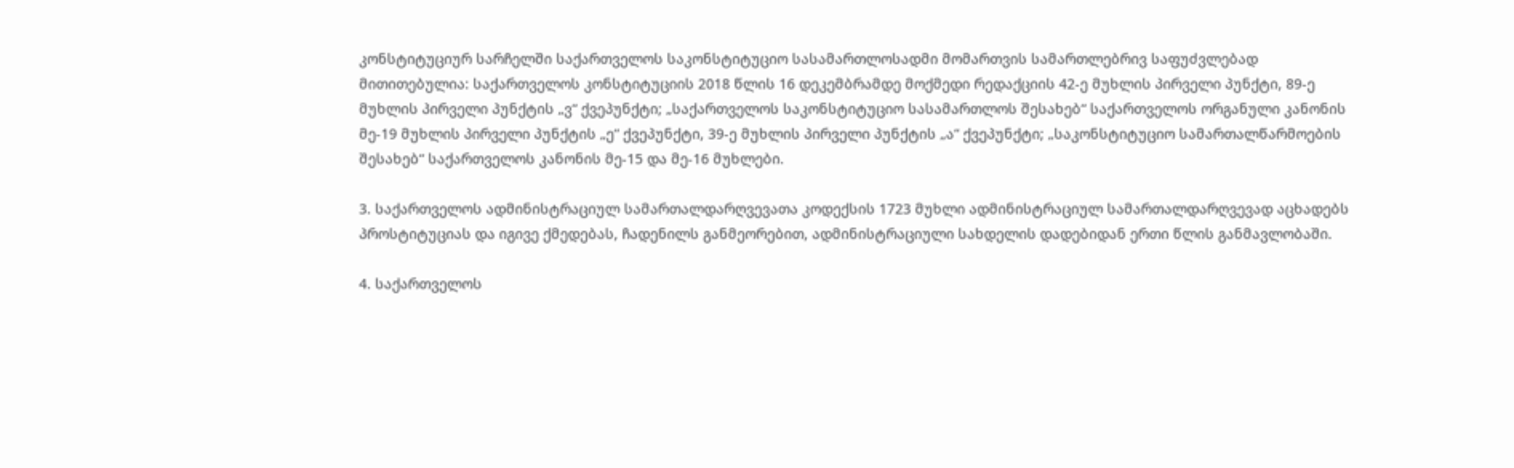კონსტიტუციურ სარჩელში საქართველოს საკონსტიტუციო სასამართლოსადმი მომართვის სამართლებრივ საფუძვლებად მითითებულია: საქართველოს კონსტიტუციის 2018 წლის 16 დეკემბრამდე მოქმედი რედაქციის 42-ე მუხლის პირველი პუნქტი, 89-ე მუხლის პირველი პუნქტის „ვ“ ქვეპუნქტი; „საქართველოს საკონსტიტუციო სასამართლოს შესახებ“ საქართველოს ორგანული კანონის მე-19 მუხლის პირველი პუნქტის „ე“ ქვეპუნქტი, 39-ე მუხლის პირველი პუნქტის „ა“ ქვეპუნქტი; „საკონსტიტუციო სამართალწარმოების შესახებ“ საქართველოს კანონის მე-15 და მე-16 მუხლები.

3. საქართველოს ადმინისტრაციულ სამართალდარღვევათა კოდექსის 1723 მუხლი ადმინისტრაციულ სამართალდარღვევად აცხადებს პროსტიტუციას და იგივე ქმედებას, ჩადენილს განმეორებით, ადმინისტრაციული სახდელის დადებიდან ერთი წლის განმავლობაში.

4. საქართველოს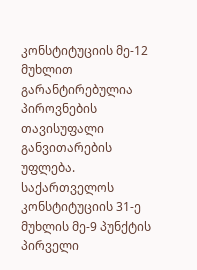კონსტიტუციის მე-12 მუხლით გარანტირებულია პიროვნების თავისუფალი განვითარების უფლება. საქართველოს კონსტიტუციის 31-ე მუხლის მე-9 პუნქტის პირველი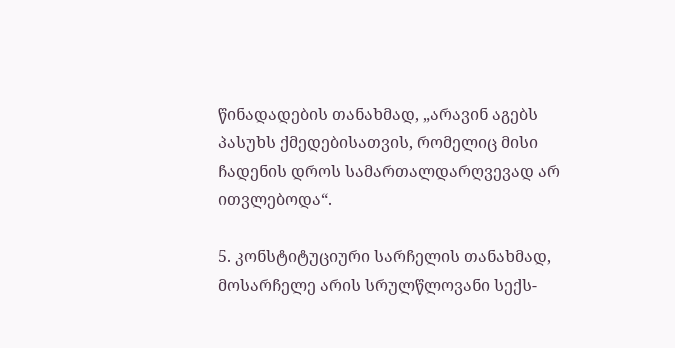წინადადების თანახმად, „არავინ აგებს პასუხს ქმედებისათვის, რომელიც მისი ჩადენის დროს სამართალდარღვევად არ ითვლებოდა“.

5. კონსტიტუციური სარჩელის თანახმად, მოსარჩელე არის სრულწლოვანი სექს-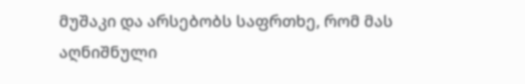მუშაკი და არსებობს საფრთხე, რომ მას აღნიშნული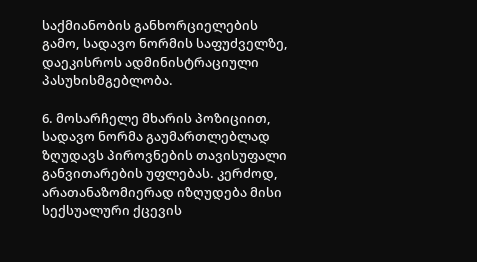საქმიანობის განხორციელების გამო, სადავო ნორმის საფუძველზე, დაეკისროს ადმინისტრაციული პასუხისმგებლობა.

6. მოსარჩელე მხარის პოზიციით, სადავო ნორმა გაუმართლებლად ზღუდავს პიროვნების თავისუფალი განვითარების უფლებას. კერძოდ, არათანაზომიერად იზღუდება მისი სექსუალური ქცევის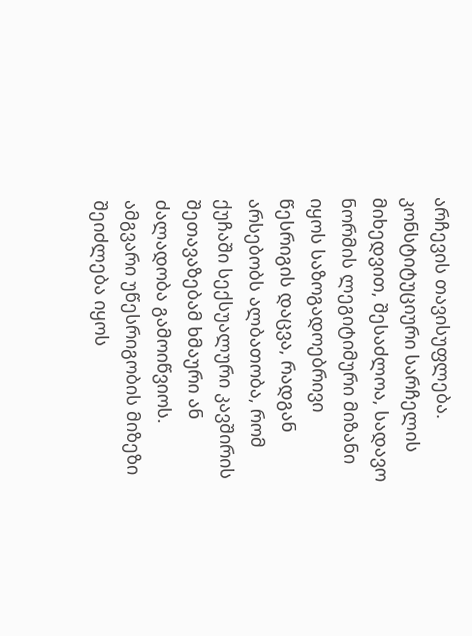არჩევის თავისუფლება. კონსტიტუციური სარჩელის მიხედვით, შესაძლოა, სადავო ნორმის ლეგიტიმური მიზანი იყოს საზოგადოებრივი წესრიგის დაცვა, რადგან არსებობს ალბათობა, რომ ქუჩაში სექსუალური კავშირის შეთავაზებამ ხმაური ან ძალადობა გამოიწვიოს. ამგვარი უწესრიგობის მიზეზი შეიძლება იყოს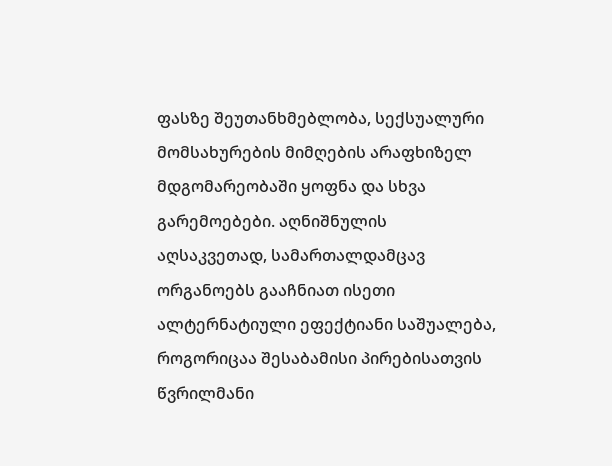ფასზე შეუთანხმებლობა, სექსუალური მომსახურების მიმღების არაფხიზელ მდგომარეობაში ყოფნა და სხვა გარემოებები. აღნიშნულის აღსაკვეთად, სამართალდამცავ ორგანოებს გააჩნიათ ისეთი ალტერნატიული ეფექტიანი საშუალება, როგორიცაა შესაბამისი პირებისათვის წვრილმანი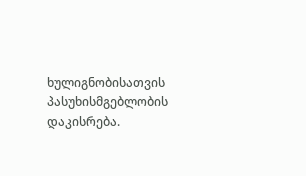ხულიგნობისათვის პასუხისმგებლობის დაკისრება.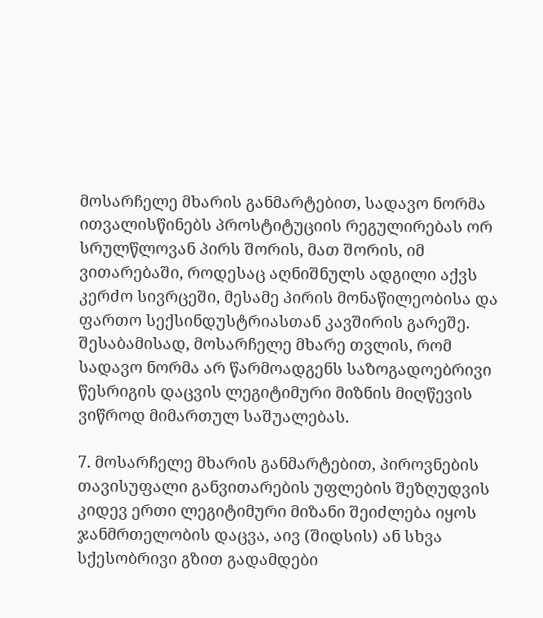მოსარჩელე მხარის განმარტებით, სადავო ნორმა ითვალისწინებს პროსტიტუციის რეგულირებას ორ სრულწლოვან პირს შორის, მათ შორის, იმ ვითარებაში, როდესაც აღნიშნულს ადგილი აქვს კერძო სივრცეში, მესამე პირის მონაწილეობისა და ფართო სექსინდუსტრიასთან კავშირის გარეშე. შესაბამისად, მოსარჩელე მხარე თვლის, რომ სადავო ნორმა არ წარმოადგენს საზოგადოებრივი წესრიგის დაცვის ლეგიტიმური მიზნის მიღწევის ვიწროდ მიმართულ საშუალებას.

7. მოსარჩელე მხარის განმარტებით, პიროვნების თავისუფალი განვითარების უფლების შეზღუდვის კიდევ ერთი ლეგიტიმური მიზანი შეიძლება იყოს ჯანმრთელობის დაცვა, აივ (შიდსის) ან სხვა სქესობრივი გზით გადამდები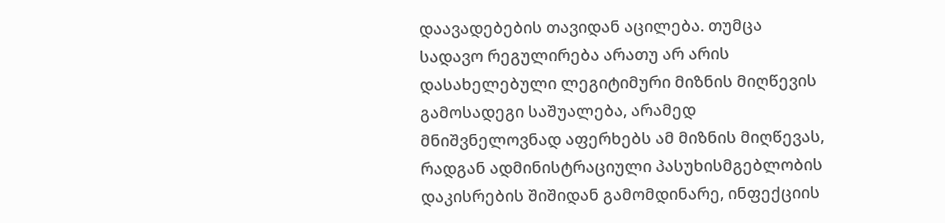დაავადებების თავიდან აცილება. თუმცა სადავო რეგულირება არათუ არ არის დასახელებული ლეგიტიმური მიზნის მიღწევის გამოსადეგი საშუალება, არამედ მნიშვნელოვნად აფერხებს ამ მიზნის მიღწევას, რადგან ადმინისტრაციული პასუხისმგებლობის დაკისრების შიშიდან გამომდინარე, ინფექციის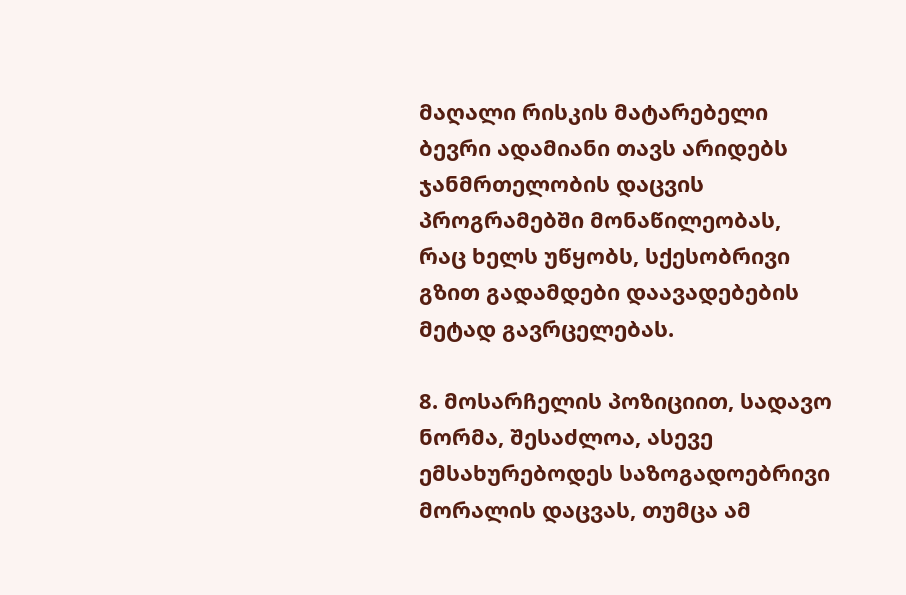მაღალი რისკის მატარებელი ბევრი ადამიანი თავს არიდებს ჯანმრთელობის დაცვის პროგრამებში მონაწილეობას, რაც ხელს უწყობს, სქესობრივი გზით გადამდები დაავადებების მეტად გავრცელებას.

8. მოსარჩელის პოზიციით, სადავო ნორმა, შესაძლოა, ასევე ემსახურებოდეს საზოგადოებრივი მორალის დაცვას, თუმცა ამ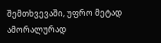შემთხვევაში, უფრო მეტად ამორალურად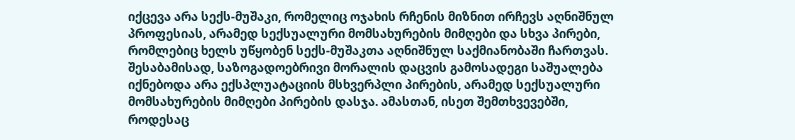იქცევა არა სექს-მუშაკი, რომელიც ოჯახის რჩენის მიზნით ირჩევს აღნიშნულ პროფესიას, არამედ სექსუალური მომსახურების მიმღები და სხვა პირები, რომლებიც ხელს უწყობენ სექს-მუშაკთა აღნიშნულ საქმიანობაში ჩართვას. შესაბამისად, საზოგადოებრივი მორალის დაცვის გამოსადეგი საშუალება იქნებოდა არა ექსპლუატაციის მსხვერპლი პირების, არამედ სექსუალური მომსახურების მიმღები პირების დასჯა. ამასთან, ისეთ შემთხვევებში, როდესაც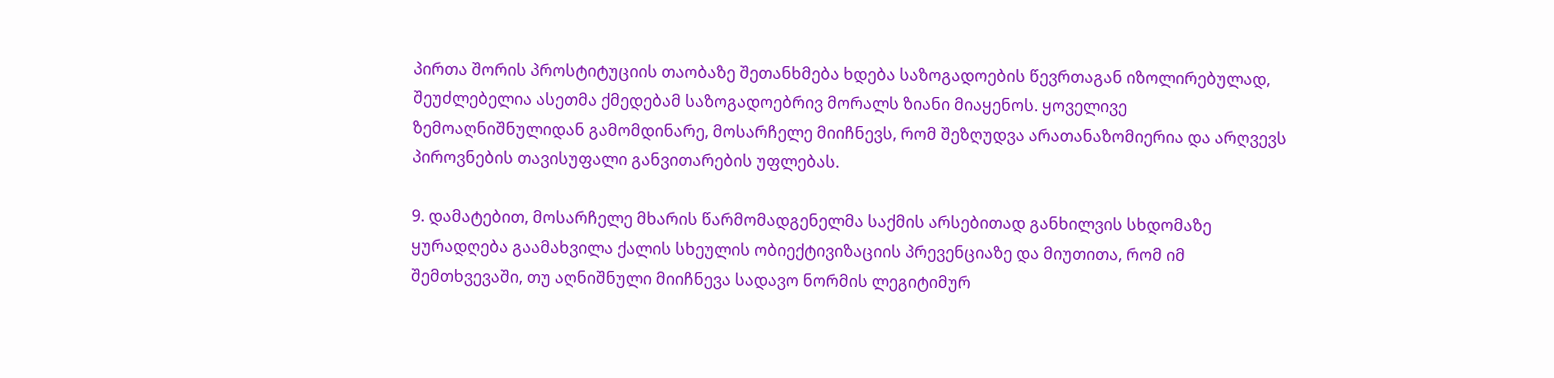პირთა შორის პროსტიტუციის თაობაზე შეთანხმება ხდება საზოგადოების წევრთაგან იზოლირებულად, შეუძლებელია ასეთმა ქმედებამ საზოგადოებრივ მორალს ზიანი მიაყენოს. ყოველივე ზემოაღნიშნულიდან გამომდინარე, მოსარჩელე მიიჩნევს, რომ შეზღუდვა არათანაზომიერია და არღვევს პიროვნების თავისუფალი განვითარების უფლებას.

9. დამატებით, მოსარჩელე მხარის წარმომადგენელმა საქმის არსებითად განხილვის სხდომაზე ყურადღება გაამახვილა ქალის სხეულის ობიექტივიზაციის პრევენციაზე და მიუთითა, რომ იმ შემთხვევაში, თუ აღნიშნული მიიჩნევა სადავო ნორმის ლეგიტიმურ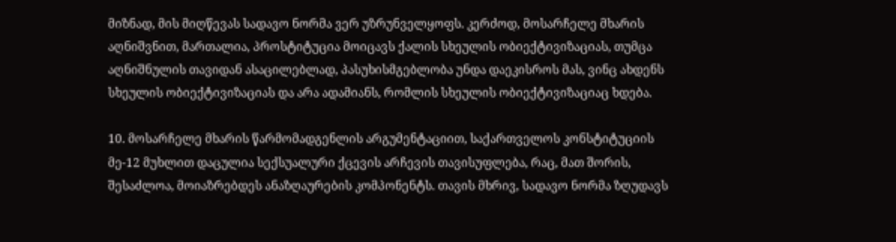მიზნად, მის მიღწევას სადავო ნორმა ვერ უზრუნველყოფს. კერძოდ, მოსარჩელე მხარის აღნიშვნით, მართალია, პროსტიტუცია მოიცავს ქალის სხეულის ობიექტივიზაციას, თუმცა აღნიშნულის თავიდან ასაცილებლად, პასუხისმგებლობა უნდა დაეკისროს მას, ვინც ახდენს სხეულის ობიექტივიზაციას და არა ადამიანს, რომლის სხეულის ობიექტივიზაციაც ხდება.

10. მოსარჩელე მხარის წარმომადგენლის არგუმენტაციით, საქართველოს კონსტიტუციის მე-12 მუხლით დაცულია სექსუალური ქცევის არჩევის თავისუფლება, რაც, მათ შორის, შესაძლოა, მოიაზრებდეს ანაზღაურების კომპონენტს. თავის მხრივ, სადავო ნორმა ზღუდავს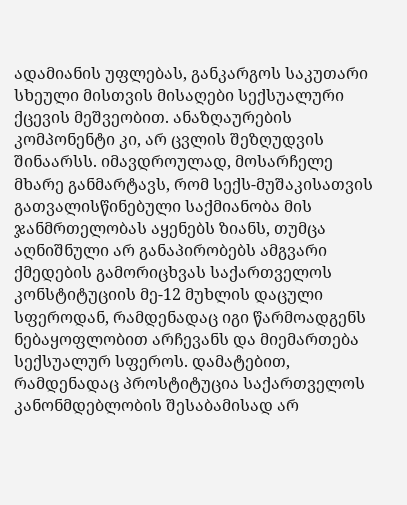ადამიანის უფლებას, განკარგოს საკუთარი სხეული მისთვის მისაღები სექსუალური ქცევის მეშვეობით. ანაზღაურების კომპონენტი კი, არ ცვლის შეზღუდვის შინაარსს. იმავდროულად, მოსარჩელე მხარე განმარტავს, რომ სექს-მუშაკისათვის გათვალისწინებული საქმიანობა მის ჯანმრთელობას აყენებს ზიანს, თუმცა აღნიშნული არ განაპირობებს ამგვარი ქმედების გამორიცხვას საქართველოს კონსტიტუციის მე-12 მუხლის დაცული სფეროდან, რამდენადაც იგი წარმოადგენს ნებაყოფლობით არჩევანს და მიემართება სექსუალურ სფეროს. დამატებით, რამდენადაც პროსტიტუცია საქართველოს კანონმდებლობის შესაბამისად არ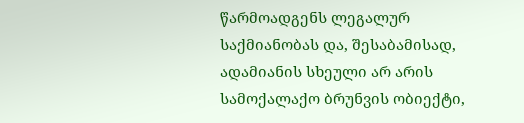წარმოადგენს ლეგალურ საქმიანობას და, შესაბამისად, ადამიანის სხეული არ არის სამოქალაქო ბრუნვის ობიექტი,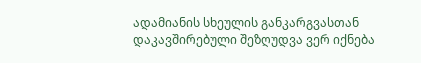ადამიანის სხეულის განკარგვასთან დაკავშირებული შეზღუდვა ვერ იქნება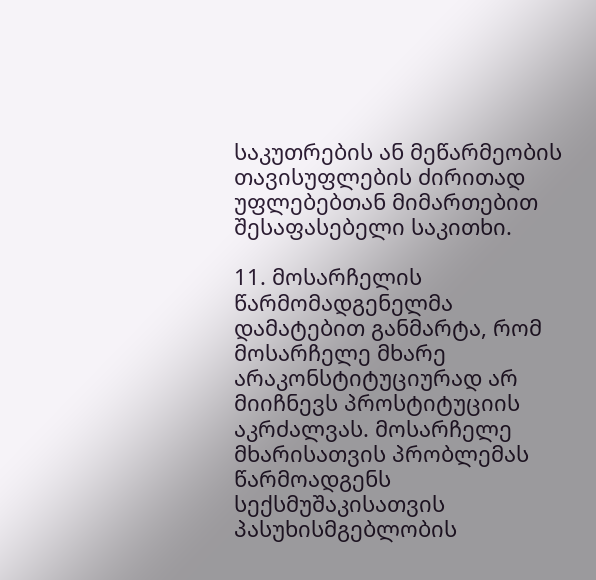საკუთრების ან მეწარმეობის თავისუფლების ძირითად უფლებებთან მიმართებით შესაფასებელი საკითხი.

11. მოსარჩელის წარმომადგენელმა დამატებით განმარტა, რომ მოსარჩელე მხარე არაკონსტიტუციურად არ მიიჩნევს პროსტიტუციის აკრძალვას. მოსარჩელე მხარისათვის პრობლემას წარმოადგენს სექსმუშაკისათვის პასუხისმგებლობის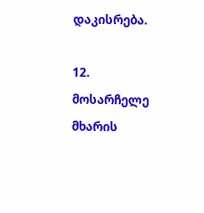დაკისრება.

12. მოსარჩელე მხარის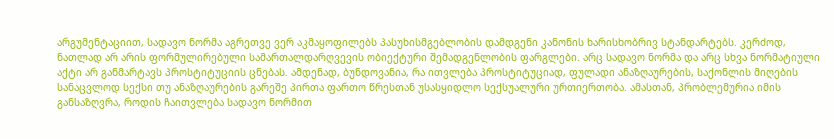არგუმენტაციით, სადავო ნორმა აგრეთვე ვერ აკმაყოფილებს პასუხისმგებლობის დამდგენი კანონის ხარისხობრივ სტანდარტებს. კერძოდ, ნათლად არ არის ფორმულირებული სამართალდარღვევის ობიექტური შემადგენლობის ფარგლები. არც სადავო ნორმა და არც სხვა ნორმატიული აქტი არ განმარტავს პროსტიტუციის ცნებას. ამდენად, ბუნდოვანია, რა ითვლება პროსტიტუციად, ფულადი ანაზღაურების, საქონლის მიღების სანაცვლოდ სექსი თუ ანაზღაურების გარეშე პირთა ფართო წრესთან უსასყიდლო სექსუალური ურთიერთობა. ამასთან, პრობლემურია იმის განსაზღვრა, როდის ჩაითვლება სადავო ნორმით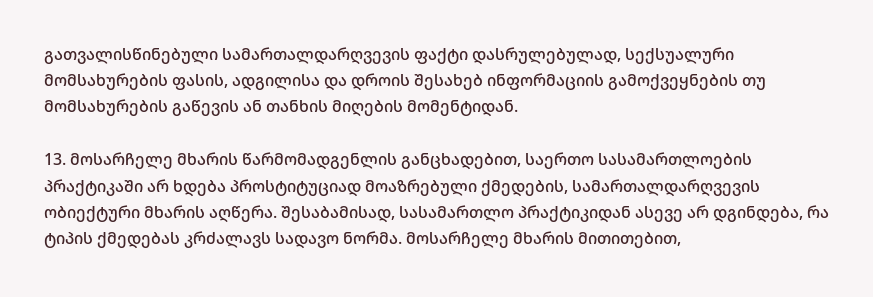გათვალისწინებული სამართალდარღვევის ფაქტი დასრულებულად, სექსუალური მომსახურების ფასის, ადგილისა და დროის შესახებ ინფორმაციის გამოქვეყნების თუ მომსახურების გაწევის ან თანხის მიღების მომენტიდან.

13. მოსარჩელე მხარის წარმომადგენლის განცხადებით, საერთო სასამართლოების პრაქტიკაში არ ხდება პროსტიტუციად მოაზრებული ქმედების, სამართალდარღვევის ობიექტური მხარის აღწერა. შესაბამისად, სასამართლო პრაქტიკიდან ასევე არ დგინდება, რა ტიპის ქმედებას კრძალავს სადავო ნორმა. მოსარჩელე მხარის მითითებით,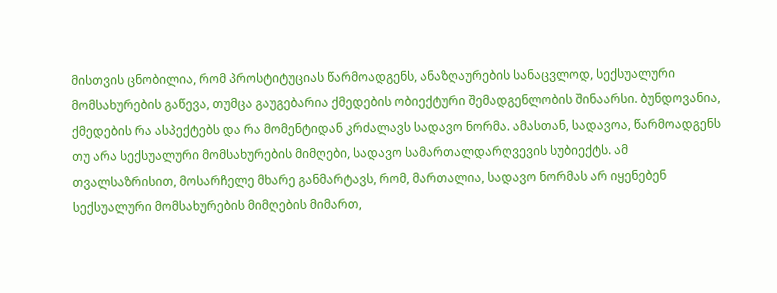მისთვის ცნობილია, რომ პროსტიტუციას წარმოადგენს, ანაზღაურების სანაცვლოდ, სექსუალური მომსახურების გაწევა, თუმცა გაუგებარია ქმედების ობიექტური შემადგენლობის შინაარსი. ბუნდოვანია, ქმედების რა ასპექტებს და რა მომენტიდან კრძალავს სადავო ნორმა. ამასთან, სადავოა, წარმოადგენს თუ არა სექსუალური მომსახურების მიმღები, სადავო სამართალდარღვევის სუბიექტს. ამ თვალსაზრისით, მოსარჩელე მხარე განმარტავს, რომ, მართალია, სადავო ნორმას არ იყენებენ სექსუალური მომსახურების მიმღების მიმართ,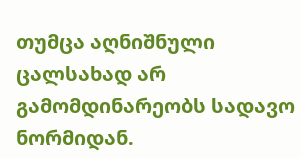თუმცა აღნიშნული ცალსახად არ გამომდინარეობს სადავო ნორმიდან.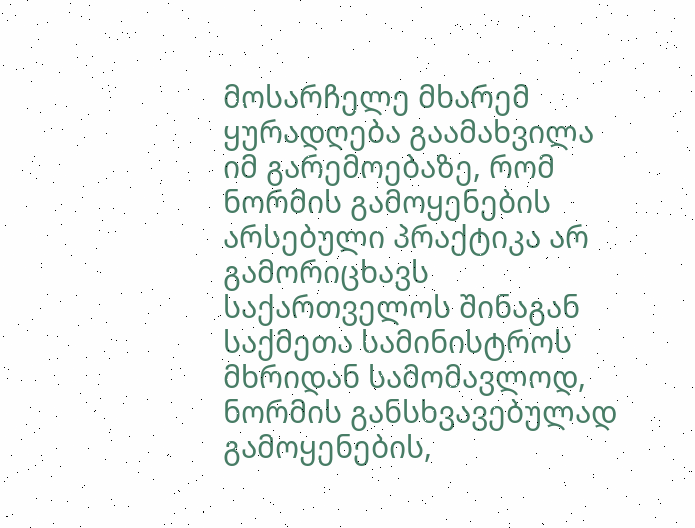მოსარჩელე მხარემ ყურადღება გაამახვილა იმ გარემოებაზე, რომ ნორმის გამოყენების არსებული პრაქტიკა არ გამორიცხავს საქართველოს შინაგან საქმეთა სამინისტროს მხრიდან სამომავლოდ, ნორმის განსხვავებულად გამოყენების,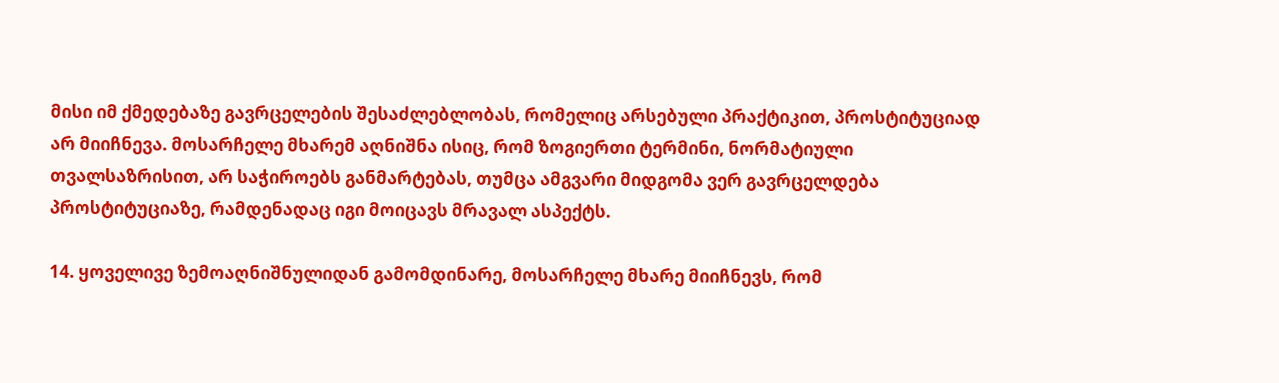მისი იმ ქმედებაზე გავრცელების შესაძლებლობას, რომელიც არსებული პრაქტიკით, პროსტიტუციად არ მიიჩნევა. მოსარჩელე მხარემ აღნიშნა ისიც, რომ ზოგიერთი ტერმინი, ნორმატიული თვალსაზრისით, არ საჭიროებს განმარტებას, თუმცა ამგვარი მიდგომა ვერ გავრცელდება პროსტიტუციაზე, რამდენადაც იგი მოიცავს მრავალ ასპექტს.

14. ყოველივე ზემოაღნიშნულიდან გამომდინარე, მოსარჩელე მხარე მიიჩნევს, რომ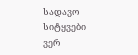სადავო სიტყვები ვერ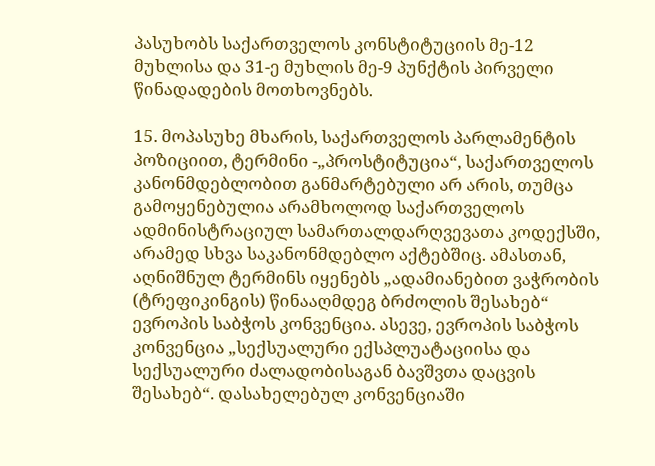პასუხობს საქართველოს კონსტიტუციის მე-12 მუხლისა და 31-ე მუხლის მე-9 პუნქტის პირველი წინადადების მოთხოვნებს.

15. მოპასუხე მხარის, საქართველოს პარლამენტის პოზიციით, ტერმინი -„პროსტიტუცია“, საქართველოს კანონმდებლობით განმარტებული არ არის, თუმცა გამოყენებულია არამხოლოდ საქართველოს ადმინისტრაციულ სამართალდარღვევათა კოდექსში, არამედ სხვა საკანონმდებლო აქტებშიც. ამასთან, აღნიშნულ ტერმინს იყენებს „ადამიანებით ვაჭრობის (ტრეფიკინგის) წინააღმდეგ ბრძოლის შესახებ“ ევროპის საბჭოს კონვენცია. ასევე, ევროპის საბჭოს კონვენცია „სექსუალური ექსპლუატაციისა და სექსუალური ძალადობისაგან ბავშვთა დაცვის შესახებ“. დასახელებულ კონვენციაში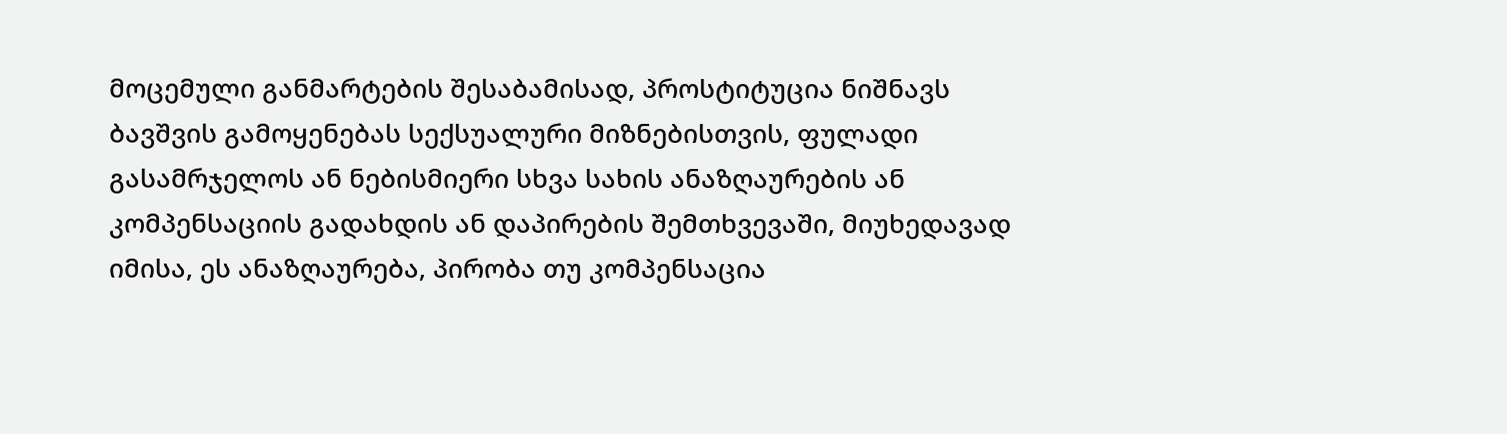მოცემული განმარტების შესაბამისად, პროსტიტუცია ნიშნავს ბავშვის გამოყენებას სექსუალური მიზნებისთვის, ფულადი გასამრჯელოს ან ნებისმიერი სხვა სახის ანაზღაურების ან კომპენსაციის გადახდის ან დაპირების შემთხვევაში, მიუხედავად იმისა, ეს ანაზღაურება, პირობა თუ კომპენსაცია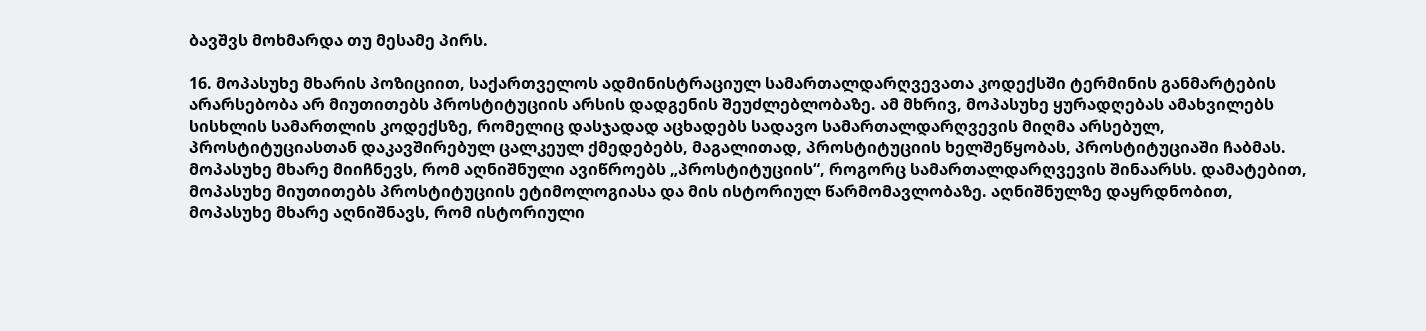ბავშვს მოხმარდა თუ მესამე პირს.

16. მოპასუხე მხარის პოზიციით, საქართველოს ადმინისტრაციულ სამართალდარღვევათა კოდექსში ტერმინის განმარტების არარსებობა არ მიუთითებს პროსტიტუციის არსის დადგენის შეუძლებლობაზე. ამ მხრივ, მოპასუხე ყურადღებას ამახვილებს სისხლის სამართლის კოდექსზე, რომელიც დასჯადად აცხადებს სადავო სამართალდარღვევის მიღმა არსებულ, პროსტიტუციასთან დაკავშირებულ ცალკეულ ქმედებებს, მაგალითად, პროსტიტუციის ხელშეწყობას, პროსტიტუციაში ჩაბმას. მოპასუხე მხარე მიიჩნევს, რომ აღნიშნული ავიწროებს „პროსტიტუციის“, როგორც სამართალდარღვევის შინაარსს. დამატებით, მოპასუხე მიუთითებს პროსტიტუციის ეტიმოლოგიასა და მის ისტორიულ წარმომავლობაზე. აღნიშნულზე დაყრდნობით, მოპასუხე მხარე აღნიშნავს, რომ ისტორიული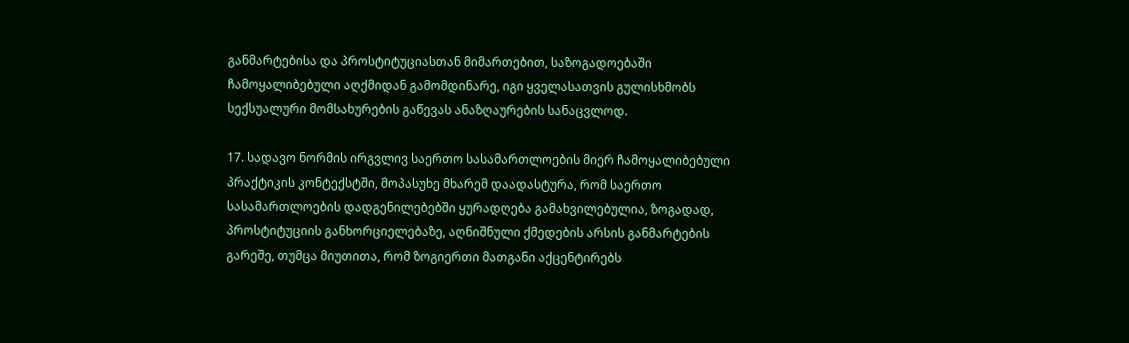განმარტებისა და პროსტიტუციასთან მიმართებით, საზოგადოებაში ჩამოყალიბებული აღქმიდან გამომდინარე, იგი ყველასათვის გულისხმობს სექსუალური მომსახურების გაწევას ანაზღაურების სანაცვლოდ.

17. სადავო ნორმის ირგვლივ საერთო სასამართლოების მიერ ჩამოყალიბებული პრაქტიკის კონტექსტში, მოპასუხე მხარემ დაადასტურა, რომ საერთო სასამართლოების დადგენილებებში ყურადღება გამახვილებულია, ზოგადად, პროსტიტუციის განხორციელებაზე, აღნიშნული ქმედების არსის განმარტების გარეშე, თუმცა მიუთითა, რომ ზოგიერთი მათგანი აქცენტირებს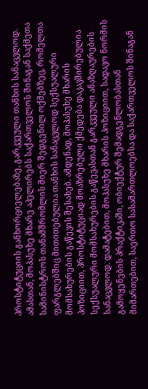პროსტიტუციის განხორციელებაზე, გარკვეული თანხის სანაცვლოდ. ამასთან, მოპასუხე მხარე აპელირებს საქართველოს შინაგან საქმეთა სამინისტროს თანამშრომლის მიერ შედგენილ ოქმებზეც, რომელთა ფარგლებშიც მითითებულია თანხის სანაცვლოდ სექსუალური მომსახურების გაწევის შესახებ. ამდენად, მოპასუხე მხარის პოზიციით, პროსტიტუციად მოაზრებული ქმედება დაკავშირებულია სექსუალური მომსახურების გაწევასთან გარკვეული ანაზღაურების სანაცვლოდ. დამატებით, მოპასუხე მხარის პოზიციით, სადავო ნორმის გამოყენების პრაქტიკაში, ობიექტურ შემადგენლობასთან მიმართებით, საერთო სასამართლოებსა და საქართველოს შინაგან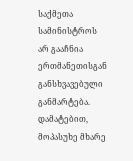საქმეთა სამინისტროს არ გააჩნია ერთმანეთისგან განსხვავებული განმარტება. დამატებით, მოპასუხე მხარე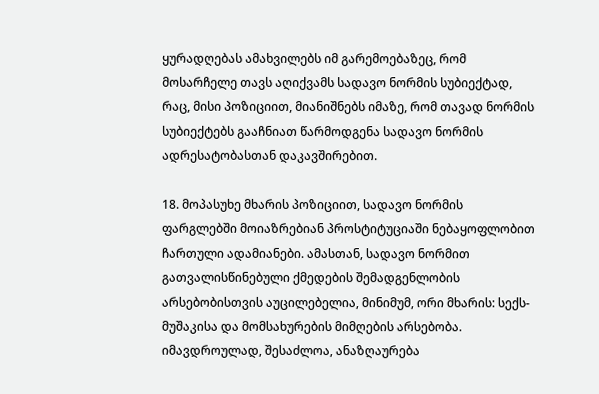ყურადღებას ამახვილებს იმ გარემოებაზეც, რომ მოსარჩელე თავს აღიქვამს სადავო ნორმის სუბიექტად, რაც, მისი პოზიციით, მიანიშნებს იმაზე, რომ თავად ნორმის სუბიექტებს გააჩნიათ წარმოდგენა სადავო ნორმის ადრესატობასთან დაკავშირებით.

18. მოპასუხე მხარის პოზიციით, სადავო ნორმის ფარგლებში მოიაზრებიან პროსტიტუციაში ნებაყოფლობით ჩართული ადამიანები. ამასთან, სადავო ნორმით გათვალისწინებული ქმედების შემადგენლობის არსებობისთვის აუცილებელია, მინიმუმ, ორი მხარის: სექს-მუშაკისა და მომსახურების მიმღების არსებობა. იმავდროულად, შესაძლოა, ანაზღაურება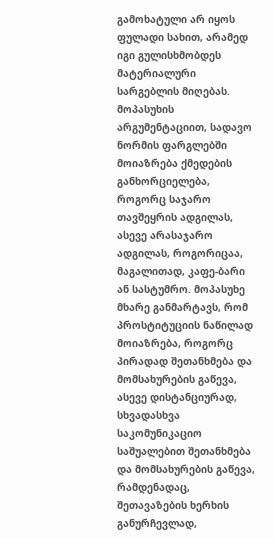გამოხატული არ იყოს ფულადი სახით, არამედ იგი გულისხმობდეს მატერიალური სარგებლის მიღებას. მოპასუხის არგუმენტაციით, სადავო ნორმის ფარგლებში მოიაზრება ქმედების განხორციელება, როგორც საჯარო თავშეყრის ადგილას, ასევე არასაჯარო ადგილას, როგორიცაა, მაგალითად, კაფე-ბარი ან სასტუმრო. მოპასუხე მხარე განმარტავს, რომ პროსტიტუციის ნაწილად მოიაზრება, როგორც პირადად შეთანხმება და მომსახურების გაწევა, ასევე დისტანციურად, სხვადასხვა საკომუნიკაციო საშუალებით შეთანხმება და მომსახურების გაწევა, რამდენადაც, შეთავაზების ხერხის განურჩევლად,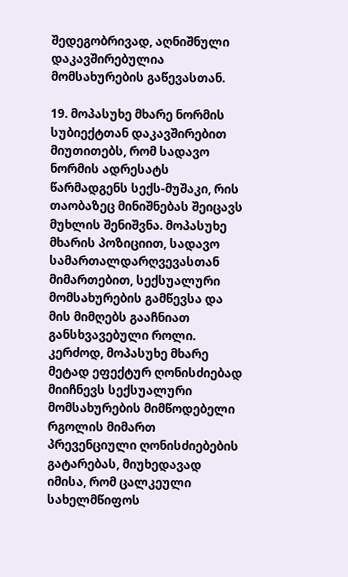შედეგობრივად, აღნიშნული დაკავშირებულია მომსახურების გაწევასთან.

19. მოპასუხე მხარე ნორმის სუბიექტთან დაკავშირებით მიუთითებს, რომ სადავო ნორმის ადრესატს წარმადგენს სექს-მუშაკი, რის თაობაზეც მინიშნებას შეიცავს მუხლის შენიშვნა. მოპასუხე მხარის პოზიციით, სადავო სამართალდარღვევასთან მიმართებით, სექსუალური მომსახურების გამწევსა და მის მიმღებს გააჩნიათ განსხვავებული როლი. კერძოდ, მოპასუხე მხარე მეტად ეფექტურ ღონისძიებად მიიჩნევს სექსუალური მომსახურების მიმწოდებელი რგოლის მიმართ პრევენციული ღონისძიებების გატარებას, მიუხედავად იმისა, რომ ცალკეული სახელმწიფოს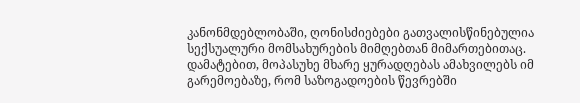კანონმდებლობაში, ღონისძიებები გათვალისწინებულია სექსუალური მომსახურების მიმღებთან მიმართებითაც. დამატებით, მოპასუხე მხარე ყურადღებას ამახვილებს იმ გარემოებაზე, რომ საზოგადოების წევრებში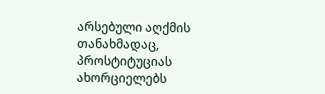არსებული აღქმის თანახმადაც, პროსტიტუციას ახორციელებს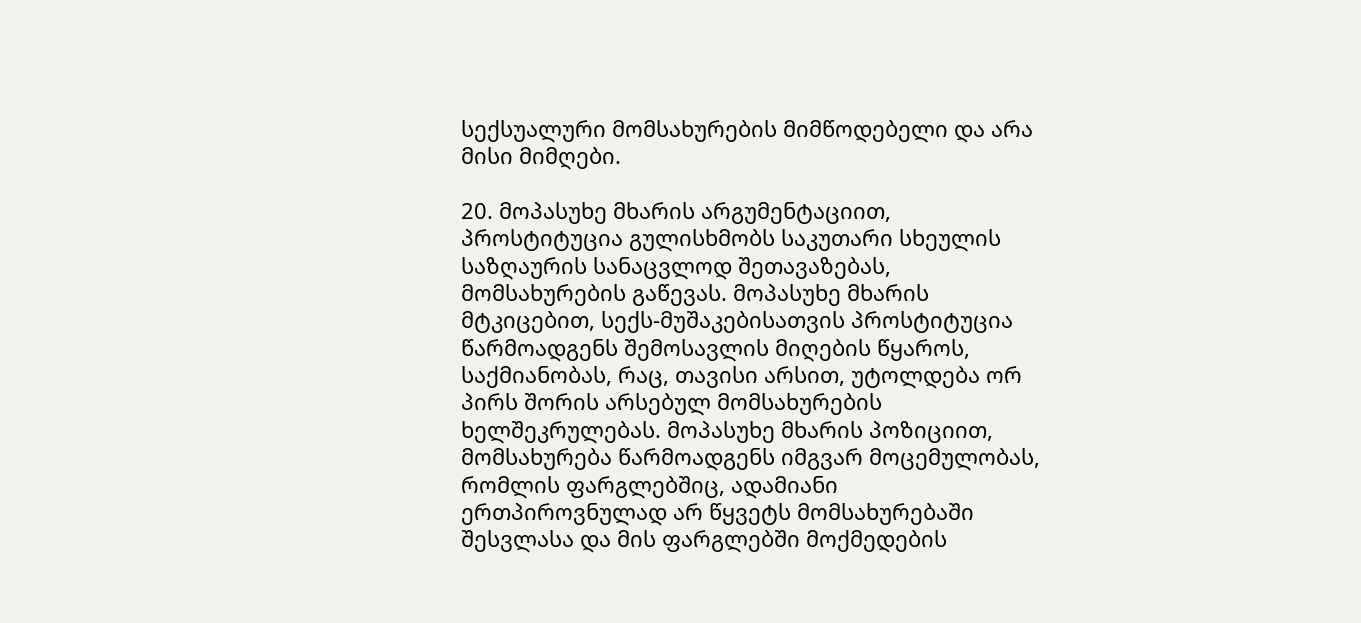სექსუალური მომსახურების მიმწოდებელი და არა მისი მიმღები.

20. მოპასუხე მხარის არგუმენტაციით, პროსტიტუცია გულისხმობს საკუთარი სხეულის საზღაურის სანაცვლოდ შეთავაზებას, მომსახურების გაწევას. მოპასუხე მხარის მტკიცებით, სექს-მუშაკებისათვის პროსტიტუცია წარმოადგენს შემოსავლის მიღების წყაროს, საქმიანობას, რაც, თავისი არსით, უტოლდება ორ პირს შორის არსებულ მომსახურების ხელშეკრულებას. მოპასუხე მხარის პოზიციით, მომსახურება წარმოადგენს იმგვარ მოცემულობას, რომლის ფარგლებშიც, ადამიანი ერთპიროვნულად არ წყვეტს მომსახურებაში შესვლასა და მის ფარგლებში მოქმედების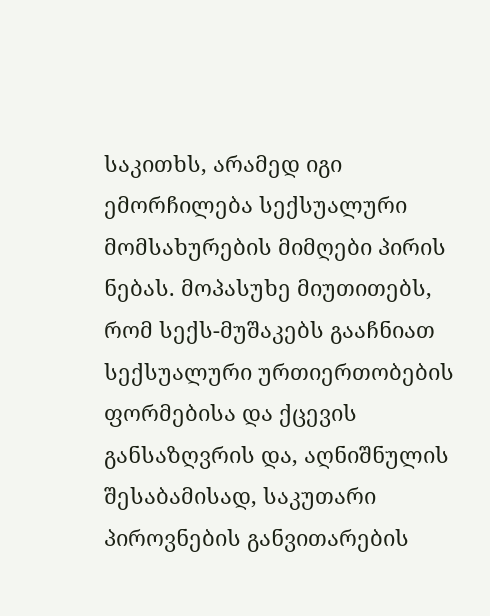საკითხს, არამედ იგი ემორჩილება სექსუალური მომსახურების მიმღები პირის ნებას. მოპასუხე მიუთითებს, რომ სექს-მუშაკებს გააჩნიათ სექსუალური ურთიერთობების ფორმებისა და ქცევის განსაზღვრის და, აღნიშნულის შესაბამისად, საკუთარი პიროვნების განვითარების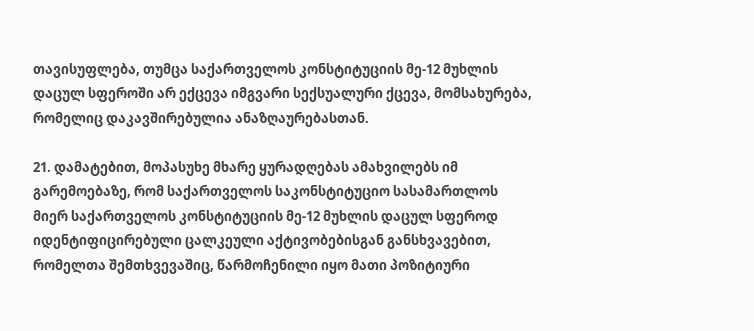თავისუფლება, თუმცა საქართველოს კონსტიტუციის მე-12 მუხლის დაცულ სფეროში არ ექცევა იმგვარი სექსუალური ქცევა, მომსახურება, რომელიც დაკავშირებულია ანაზღაურებასთან.

21. დამატებით, მოპასუხე მხარე ყურადღებას ამახვილებს იმ გარემოებაზე, რომ საქართველოს საკონსტიტუციო სასამართლოს მიერ საქართველოს კონსტიტუციის მე-12 მუხლის დაცულ სფეროდ იდენტიფიცირებული ცალკეული აქტივობებისგან განსხვავებით, რომელთა შემთხვევაშიც, წარმოჩენილი იყო მათი პოზიტიური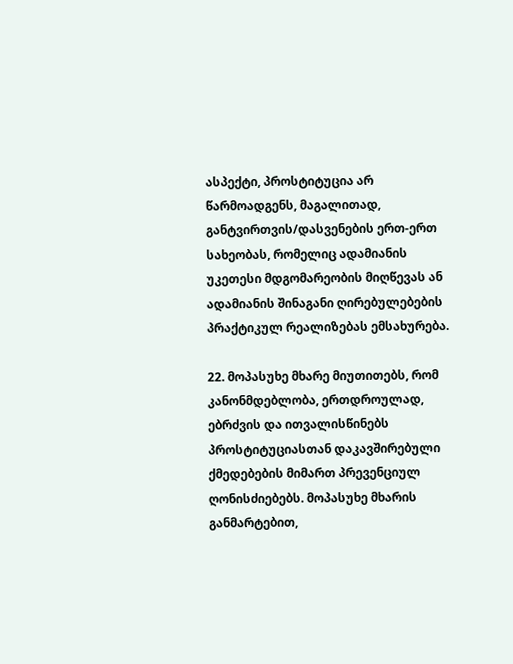ასპექტი, პროსტიტუცია არ წარმოადგენს, მაგალითად, განტვირთვის/დასვენების ერთ-ერთ სახეობას, რომელიც ადამიანის უკეთესი მდგომარეობის მიღწევას ან ადამიანის შინაგანი ღირებულებების პრაქტიკულ რეალიზებას ემსახურება.

22. მოპასუხე მხარე მიუთითებს, რომ კანონმდებლობა, ერთდროულად, ებრძვის და ითვალისწინებს პროსტიტუციასთან დაკავშირებული ქმედებების მიმართ პრევენციულ ღონისძიებებს. მოპასუხე მხარის განმარტებით,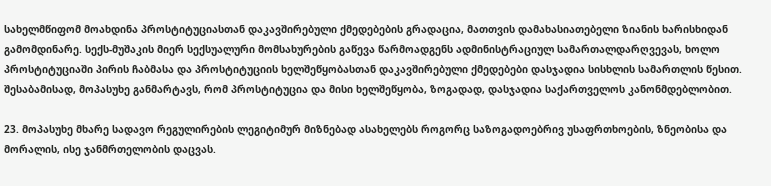სახელმწიფომ მოახდინა პროსტიტუციასთან დაკავშირებული ქმედებების გრადაცია, მათთვის დამახასიათებელი ზიანის ხარისხიდან გამომდინარე. სექს-მუშაკის მიერ სექსუალური მომსახურების გაწევა წარმოადგენს ადმინისტრაციულ სამართალდარღვევას, ხოლო პროსტიტუციაში პირის ჩაბმასა და პროსტიტუციის ხელშეწყობასთან დაკავშირებული ქმედებები დასჯადია სისხლის სამართლის წესით. შესაბამისად, მოპასუხე განმარტავს, რომ პროსტიტუცია და მისი ხელშეწყობა, ზოგადად, დასჯადია საქართველოს კანონმდებლობით.

23. მოპასუხე მხარე სადავო რეგულირების ლეგიტიმურ მიზნებად ასახელებს როგორც საზოგადოებრივ უსაფრთხოების, ზნეობისა და მორალის, ისე ჯანმრთელობის დაცვას.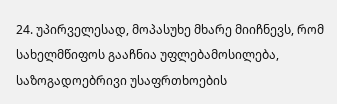24. უპირველესად, მოპასუხე მხარე მიიჩნევს, რომ სახელმწიფოს გააჩნია უფლებამოსილება, საზოგადოებრივი უსაფრთხოების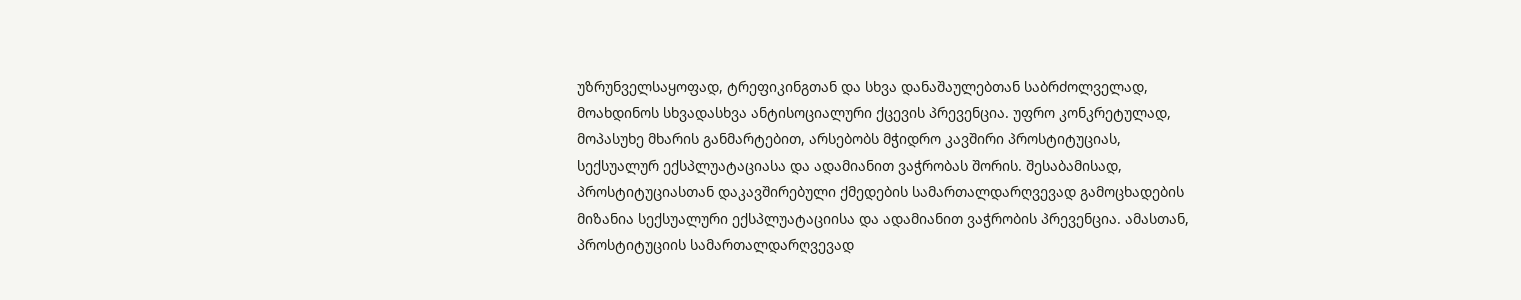უზრუნველსაყოფად, ტრეფიკინგთან და სხვა დანაშაულებთან საბრძოლველად, მოახდინოს სხვადასხვა ანტისოციალური ქცევის პრევენცია. უფრო კონკრეტულად, მოპასუხე მხარის განმარტებით, არსებობს მჭიდრო კავშირი პროსტიტუციას, სექსუალურ ექსპლუატაციასა და ადამიანით ვაჭრობას შორის. შესაბამისად, პროსტიტუციასთან დაკავშირებული ქმედების სამართალდარღვევად გამოცხადების მიზანია სექსუალური ექსპლუატაციისა და ადამიანით ვაჭრობის პრევენცია. ამასთან, პროსტიტუციის სამართალდარღვევად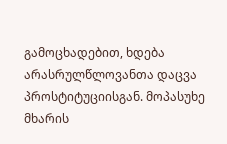გამოცხადებით, ხდება არასრულწლოვანთა დაცვა პროსტიტუციისგან. მოპასუხე მხარის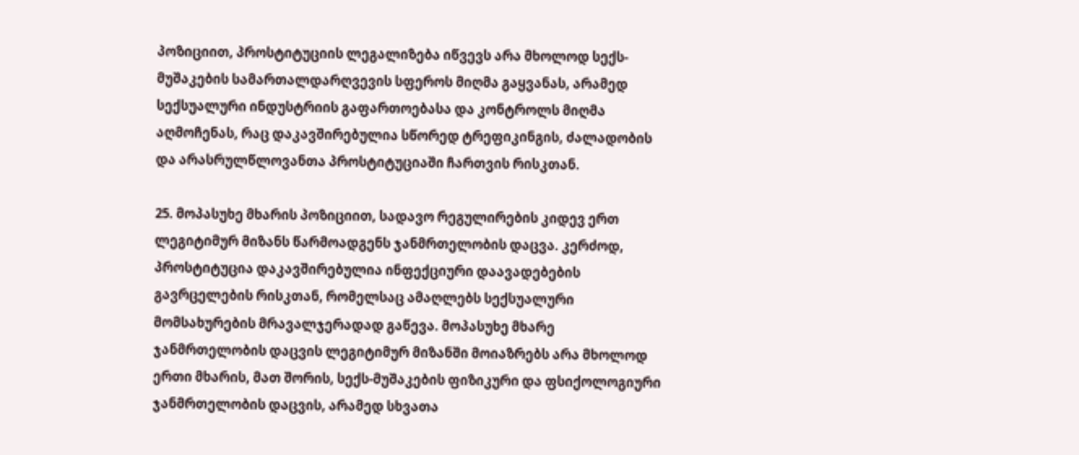პოზიციით, პროსტიტუციის ლეგალიზება იწვევს არა მხოლოდ სექს-მუშაკების სამართალდარღვევის სფეროს მიღმა გაყვანას, არამედ სექსუალური ინდუსტრიის გაფართოებასა და კონტროლს მიღმა აღმოჩენას, რაც დაკავშირებულია სწორედ ტრეფიკინგის, ძალადობის და არასრულწლოვანთა პროსტიტუციაში ჩართვის რისკთან.

25. მოპასუხე მხარის პოზიციით, სადავო რეგულირების კიდევ ერთ ლეგიტიმურ მიზანს წარმოადგენს ჯანმრთელობის დაცვა. კერძოდ, პროსტიტუცია დაკავშირებულია ინფექციური დაავადებების გავრცელების რისკთან, რომელსაც ამაღლებს სექსუალური მომსახურების მრავალჯერადად გაწევა. მოპასუხე მხარე ჯანმრთელობის დაცვის ლეგიტიმურ მიზანში მოიაზრებს არა მხოლოდ ერთი მხარის, მათ შორის, სექს-მუშაკების ფიზიკური და ფსიქოლოგიური ჯანმრთელობის დაცვის, არამედ სხვათა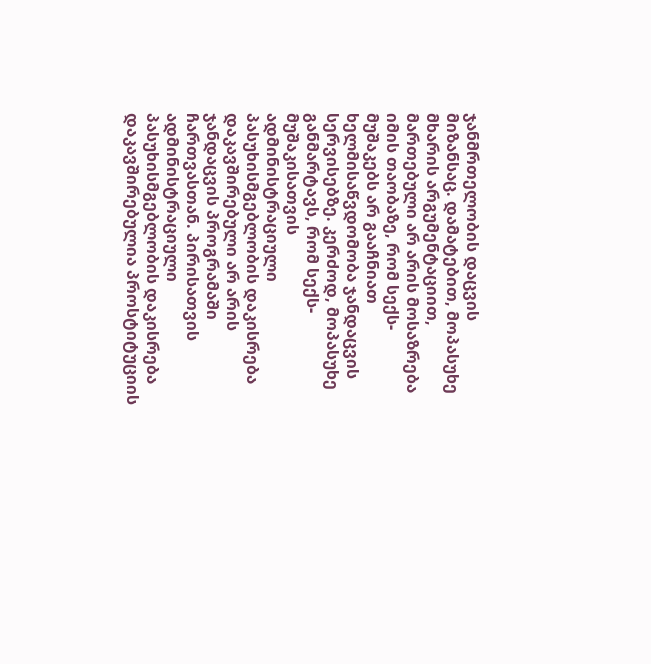ჯანმრთელობის დაცვის მიზანსაც. დამატებით, მოპასუხე მხარის არგუმენტაციით, მართებული არ არის მოსაზრება იმის თაობაზე, რომ სექს-მუშაკებს არ გააჩნიათ ხელმისაწვდომობა ჯანდაცვის სერვისებზე. კერძოდ, მოპასუხე განმარტავს, რომ სექს-მუშაკისათვის ადმინისტრაციული პასუხისმგებლობის დაკისრება დაკავშირებული არ არის ჯანდაცვის პროგრამაში ჩართვასთან. პირისათვის ადმინისტრაციული პასუხისმგებლობის დაკისრება დაკავშირებულია პროსტიტუციის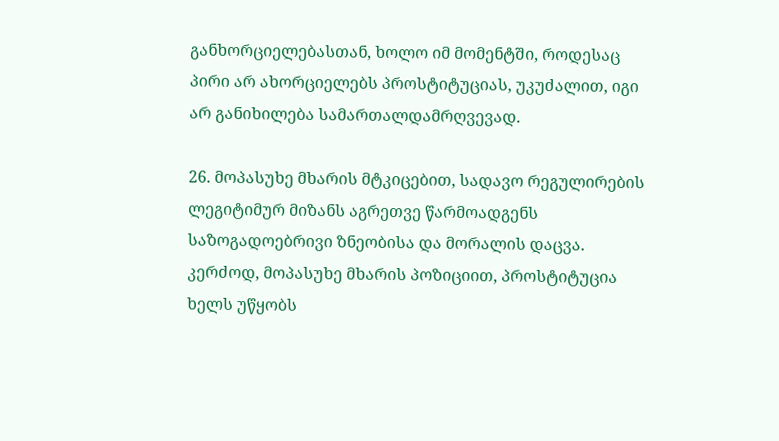განხორციელებასთან, ხოლო იმ მომენტში, როდესაც პირი არ ახორციელებს პროსტიტუციას, უკუძალით, იგი არ განიხილება სამართალდამრღვევად.

26. მოპასუხე მხარის მტკიცებით, სადავო რეგულირების ლეგიტიმურ მიზანს აგრეთვე წარმოადგენს საზოგადოებრივი ზნეობისა და მორალის დაცვა. კერძოდ, მოპასუხე მხარის პოზიციით, პროსტიტუცია ხელს უწყობს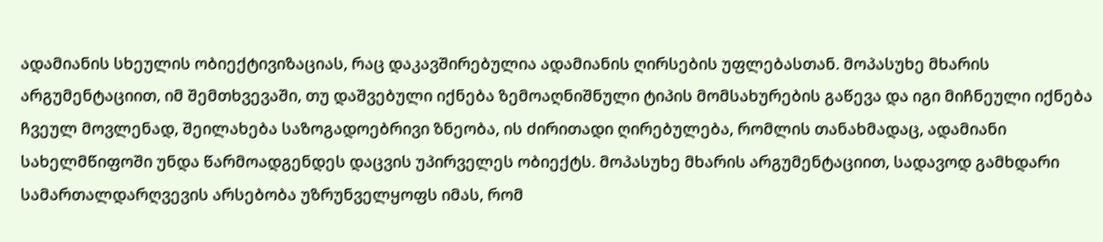ადამიანის სხეულის ობიექტივიზაციას, რაც დაკავშირებულია ადამიანის ღირსების უფლებასთან. მოპასუხე მხარის არგუმენტაციით, იმ შემთხვევაში, თუ დაშვებული იქნება ზემოაღნიშნული ტიპის მომსახურების გაწევა და იგი მიჩნეული იქნება ჩვეულ მოვლენად, შეილახება საზოგადოებრივი ზნეობა, ის ძირითადი ღირებულება, რომლის თანახმადაც, ადამიანი სახელმწიფოში უნდა წარმოადგენდეს დაცვის უპირველეს ობიექტს. მოპასუხე მხარის არგუმენტაციით, სადავოდ გამხდარი სამართალდარღვევის არსებობა უზრუნველყოფს იმას, რომ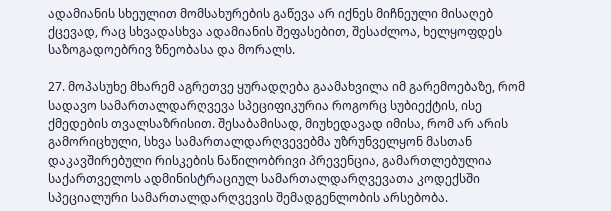ადამიანის სხეულით მომსახურების გაწევა არ იქნეს მიჩნეული მისაღებ ქცევად, რაც სხვადასხვა ადამიანის შეფასებით, შესაძლოა, ხელყოფდეს საზოგადოებრივ ზნეობასა და მორალს.

27. მოპასუხე მხარემ აგრეთვე ყურადღება გაამახვილა იმ გარემოებაზე, რომ სადავო სამართალდარღვევა სპეციფიკურია როგორც სუბიექტის, ისე ქმედების თვალსაზრისით. შესაბამისად, მიუხედავად იმისა, რომ არ არის გამორიცხული, სხვა სამართალდარღვევებმა უზრუნველყონ მასთან დაკავშირებული რისკების ნაწილობრივი პრევენცია, გამართლებულია საქართველოს ადმინისტრაციულ სამართალდარღვევათა კოდექსში სპეციალური სამართალდარღვევის შემადგენლობის არსებობა.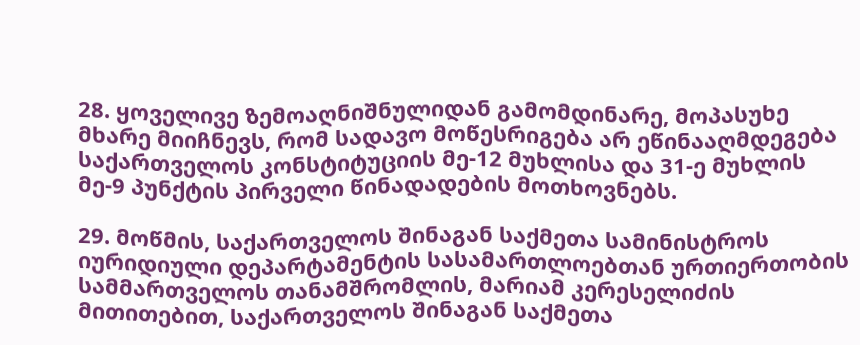28. ყოველივე ზემოაღნიშნულიდან გამომდინარე, მოპასუხე მხარე მიიჩნევს, რომ სადავო მოწესრიგება არ ეწინააღმდეგება საქართველოს კონსტიტუციის მე-12 მუხლისა და 31-ე მუხლის მე-9 პუნქტის პირველი წინადადების მოთხოვნებს.

29. მოწმის, საქართველოს შინაგან საქმეთა სამინისტროს იურიდიული დეპარტამენტის სასამართლოებთან ურთიერთობის სამმართველოს თანამშრომლის, მარიამ კერესელიძის მითითებით, საქართველოს შინაგან საქმეთა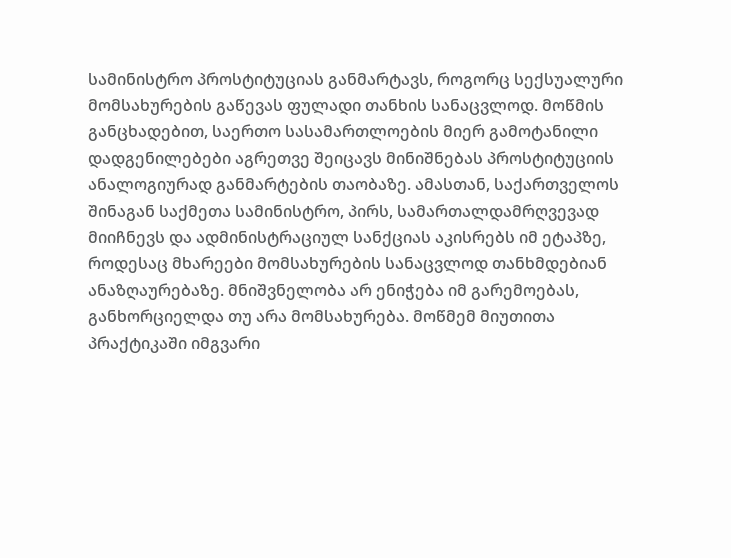სამინისტრო პროსტიტუციას განმარტავს, როგორც სექსუალური მომსახურების გაწევას ფულადი თანხის სანაცვლოდ. მოწმის განცხადებით, საერთო სასამართლოების მიერ გამოტანილი დადგენილებები აგრეთვე შეიცავს მინიშნებას პროსტიტუციის ანალოგიურად განმარტების თაობაზე. ამასთან, საქართველოს შინაგან საქმეთა სამინისტრო, პირს, სამართალდამრღვევად მიიჩნევს და ადმინისტრაციულ სანქციას აკისრებს იმ ეტაპზე, როდესაც მხარეები მომსახურების სანაცვლოდ თანხმდებიან ანაზღაურებაზე. მნიშვნელობა არ ენიჭება იმ გარემოებას, განხორციელდა თუ არა მომსახურება. მოწმემ მიუთითა პრაქტიკაში იმგვარი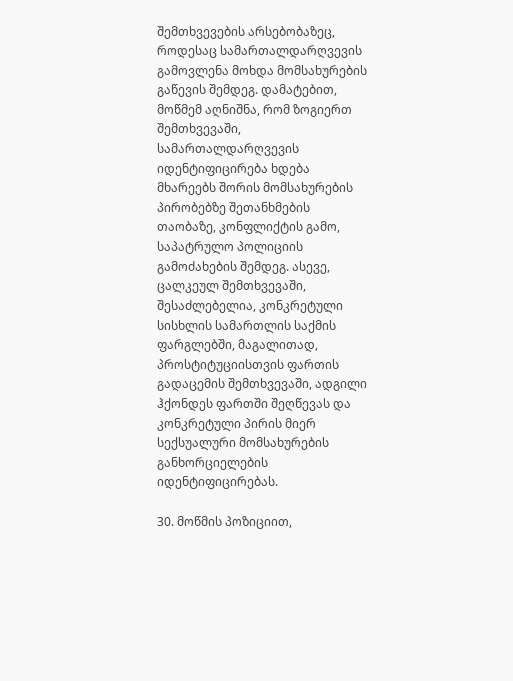შემთხვევების არსებობაზეც, როდესაც სამართალდარღვევის გამოვლენა მოხდა მომსახურების გაწევის შემდეგ. დამატებით, მოწმემ აღნიშნა, რომ ზოგიერთ შემთხვევაში, სამართალდარღვევის იდენტიფიცირება ხდება მხარეებს შორის მომსახურების პირობებზე შეთანხმების თაობაზე, კონფლიქტის გამო, საპატრულო პოლიციის გამოძახების შემდეგ. ასევე, ცალკეულ შემთხვევაში, შესაძლებელია, კონკრეტული სისხლის სამართლის საქმის ფარგლებში, მაგალითად, პროსტიტუციისთვის ფართის გადაცემის შემთხვევაში, ადგილი ჰქონდეს ფართში შეღწევას და კონკრეტული პირის მიერ სექსუალური მომსახურების განხორციელების იდენტიფიცირებას.

30. მოწმის პოზიციით,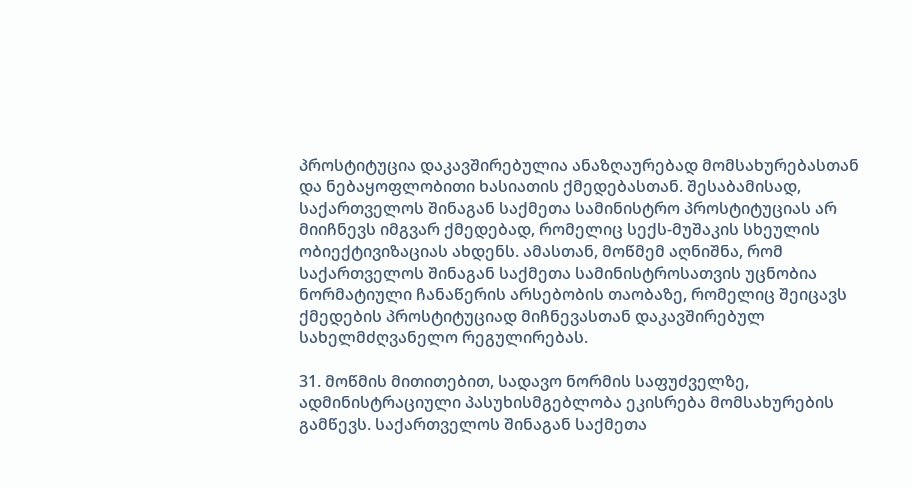პროსტიტუცია დაკავშირებულია ანაზღაურებად მომსახურებასთან და ნებაყოფლობითი ხასიათის ქმედებასთან. შესაბამისად, საქართველოს შინაგან საქმეთა სამინისტრო პროსტიტუციას არ მიიჩნევს იმგვარ ქმედებად, რომელიც სექს-მუშაკის სხეულის ობიექტივიზაციას ახდენს. ამასთან, მოწმემ აღნიშნა, რომ საქართველოს შინაგან საქმეთა სამინისტროსათვის უცნობია ნორმატიული ჩანაწერის არსებობის თაობაზე, რომელიც შეიცავს ქმედების პროსტიტუციად მიჩნევასთან დაკავშირებულ სახელმძღვანელო რეგულირებას.

31. მოწმის მითითებით, სადავო ნორმის საფუძველზე, ადმინისტრაციული პასუხისმგებლობა ეკისრება მომსახურების გამწევს. საქართველოს შინაგან საქმეთა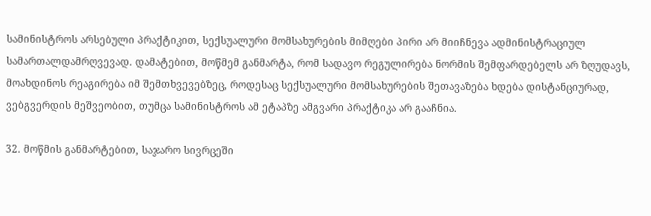სამინისტროს არსებული პრაქტიკით, სექსუალური მომსახურების მიმღები პირი არ მიიჩნევა ადმინისტრაციულ სამართალდამრღვევად. დამატებით, მოწმემ განმარტა, რომ სადავო რეგულირება ნორმის შემფარდებელს არ ზღუდავს, მოახდინოს რეაგირება იმ შემთხვევებზეც, როდესაც სექსუალური მომსახურების შეთავაზება ხდება დისტანციურად, ვებგვერდის მეშვეობით, თუმცა სამინისტროს ამ ეტაპზე ამგვარი პრაქტიკა არ გააჩნია.

32. მოწმის განმარტებით, საჯარო სივრცეში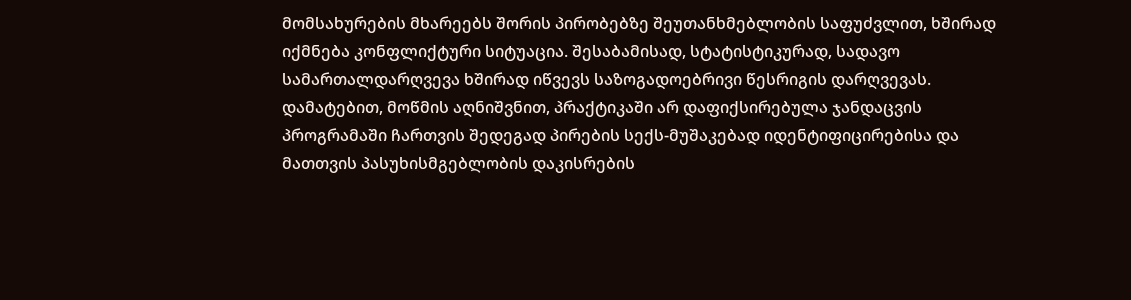მომსახურების მხარეებს შორის პირობებზე შეუთანხმებლობის საფუძვლით, ხშირად იქმნება კონფლიქტური სიტუაცია. შესაბამისად, სტატისტიკურად, სადავო სამართალდარღვევა ხშირად იწვევს საზოგადოებრივი წესრიგის დარღვევას. დამატებით, მოწმის აღნიშვნით, პრაქტიკაში არ დაფიქსირებულა ჯანდაცვის პროგრამაში ჩართვის შედეგად პირების სექს-მუშაკებად იდენტიფიცირებისა და მათთვის პასუხისმგებლობის დაკისრების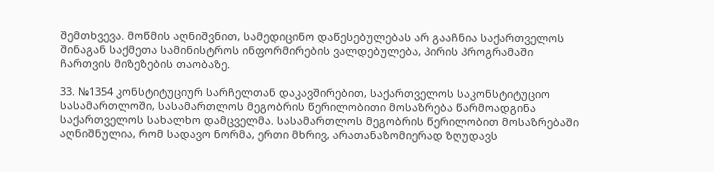შემთხვევა. მოწმის აღნიშვნით, სამედიცინო დაწესებულებას არ გააჩნია საქართველოს შინაგან საქმეთა სამინისტროს ინფორმირების ვალდებულება, პირის პროგრამაში ჩართვის მიზეზების თაობაზე.

33. №1354 კონსტიტუციურ სარჩელთან დაკავშირებით, საქართველოს საკონსტიტუციო სასამართლოში, სასამართლოს მეგობრის წერილობითი მოსაზრება წარმოადგინა საქართველოს სახალხო დამცველმა. სასამართლოს მეგობრის წერილობით მოსაზრებაში აღნიშნულია, რომ სადავო ნორმა, ერთი მხრივ, არათანაზომიერად ზღუდავს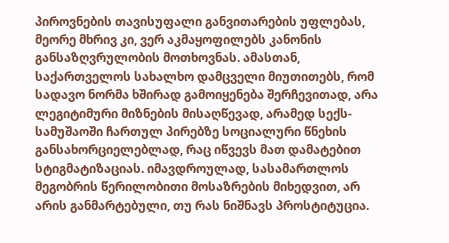პიროვნების თავისუფალი განვითარების უფლებას, მეორე მხრივ კი, ვერ აკმაყოფილებს კანონის განსაზღვრულობის მოთხოვნას. ამასთან, საქართველოს სახალხო დამცველი მიუთითებს, რომ სადავო ნორმა ხშირად გამოიყენება შერჩევითად, არა ლეგიტიმური მიზნების მისაღწევად, არამედ სექს-სამუშაოში ჩართულ პირებზე სოციალური წნეხის განსახორციელებლად, რაც იწვევს მათ დამატებით სტიგმატიზაციას. იმავდროულად, სასამართლოს მეგობრის წერილობითი მოსაზრების მიხედვით, არ არის განმარტებული, თუ რას ნიშნავს პროსტიტუცია.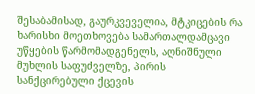შესაბამისად, გაურკვეველია, მტკიცების რა ხარისხი მოეთხოვება სამართალდამცავი უწყების წარმომადგენელს, აღნიშნული მუხლის საფუძველზე, პირის სანქცირებული ქცევის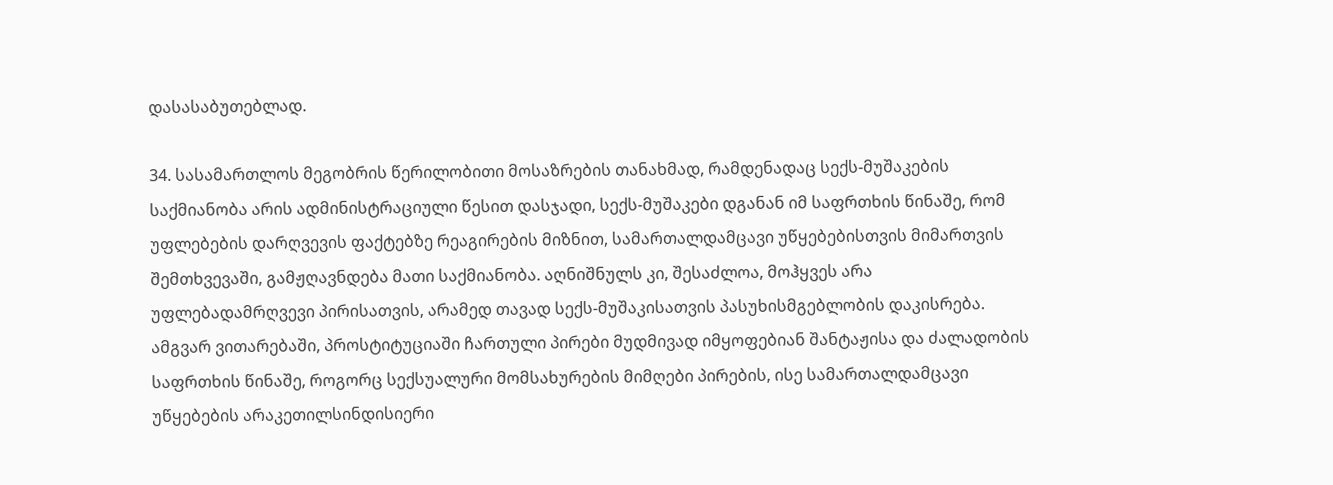დასასაბუთებლად.

34. სასამართლოს მეგობრის წერილობითი მოსაზრების თანახმად, რამდენადაც სექს-მუშაკების საქმიანობა არის ადმინისტრაციული წესით დასჯადი, სექს-მუშაკები დგანან იმ საფრთხის წინაშე, რომ უფლებების დარღვევის ფაქტებზე რეაგირების მიზნით, სამართალდამცავი უწყებებისთვის მიმართვის შემთხვევაში, გამჟღავნდება მათი საქმიანობა. აღნიშნულს კი, შესაძლოა, მოჰყვეს არა უფლებადამრღვევი პირისათვის, არამედ თავად სექს-მუშაკისათვის პასუხისმგებლობის დაკისრება. ამგვარ ვითარებაში, პროსტიტუციაში ჩართული პირები მუდმივად იმყოფებიან შანტაჟისა და ძალადობის საფრთხის წინაშე, როგორც სექსუალური მომსახურების მიმღები პირების, ისე სამართალდამცავი უწყებების არაკეთილსინდისიერი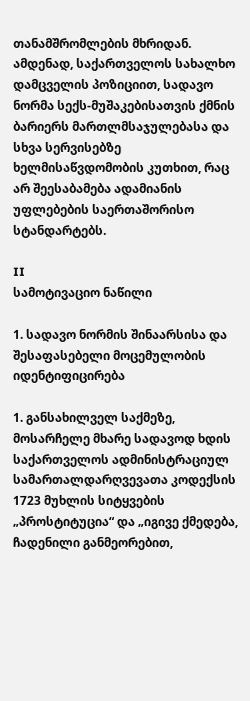თანამშრომლების მხრიდან. ამდენად, საქართველოს სახალხო დამცველის პოზიციით, სადავო ნორმა სექს-მუშაკებისათვის ქმნის ბარიერს მართლმსაჯულებასა და სხვა სერვისებზე ხელმისაწვდომობის კუთხით, რაც არ შეესაბამება ადამიანის უფლებების საერთაშორისო სტანდარტებს.

II
სამოტივაციო ნაწილი

1. სადავო ნორმის შინაარსისა და შესაფასებელი მოცემულობის იდენტიფიცირება

1. განსახილველ საქმეზე, მოსარჩელე მხარე სადავოდ ხდის საქართველოს ადმინისტრაციულ სამართალდარღვევათა კოდექსის 1723 მუხლის სიტყვების „პროსტიტუცია“ და „იგივე ქმედება, ჩადენილი განმეორებით,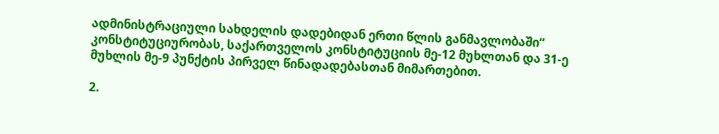ადმინისტრაციული სახდელის დადებიდან ერთი წლის განმავლობაში“ კონსტიტუციურობას, საქართველოს კონსტიტუციის მე-12 მუხლთან და 31-ე მუხლის მე-9 პუნქტის პირველ წინადადებასთან მიმართებით.

2.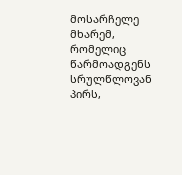მოსარჩელე მხარემ, რომელიც წარმოადგენს სრულწლოვან პირს,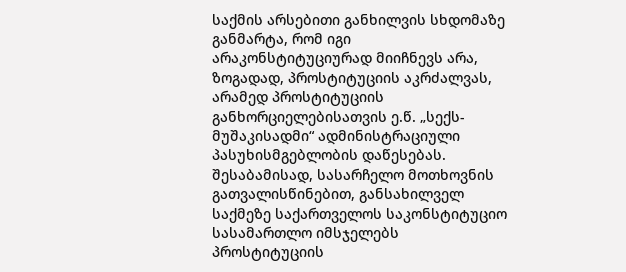საქმის არსებითი განხილვის სხდომაზე განმარტა, რომ იგი არაკონსტიტუციურად მიიჩნევს არა, ზოგადად, პროსტიტუციის აკრძალვას, არამედ პროსტიტუციის განხორციელებისათვის ე.წ. „სექს-მუშაკისადმი“ ადმინისტრაციული პასუხისმგებლობის დაწესებას. შესაბამისად, სასარჩელო მოთხოვნის გათვალისწინებით, განსახილველ საქმეზე საქართველოს საკონსტიტუციო სასამართლო იმსჯელებს პროსტიტუციის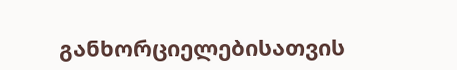განხორციელებისათვის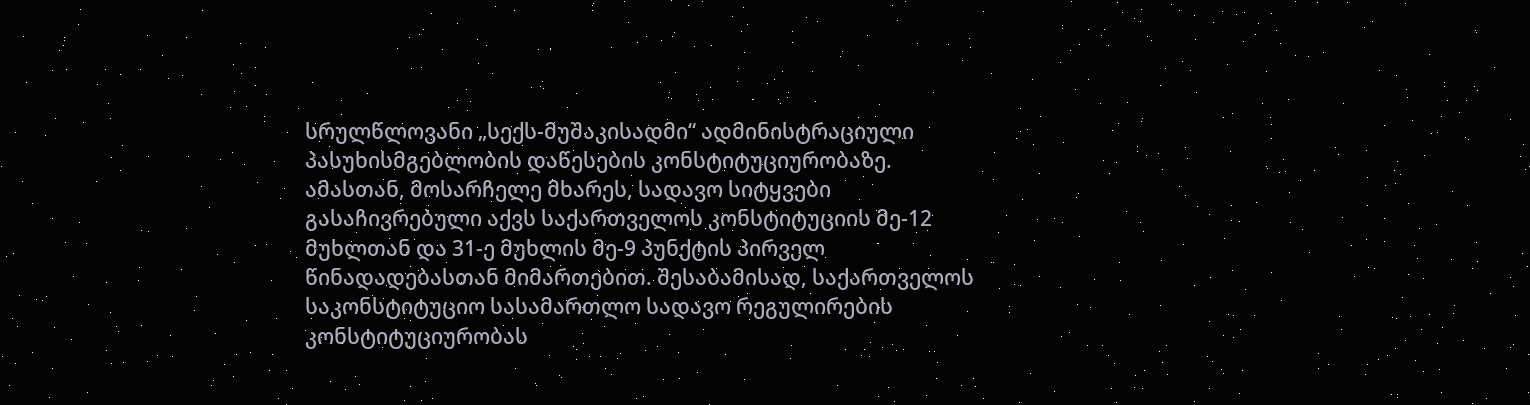სრულწლოვანი „სექს-მუშაკისადმი“ ადმინისტრაციული პასუხისმგებლობის დაწესების კონსტიტუციურობაზე. ამასთან, მოსარჩელე მხარეს, სადავო სიტყვები გასაჩივრებული აქვს საქართველოს კონსტიტუციის მე-12 მუხლთან და 31-ე მუხლის მე-9 პუნქტის პირველ წინადადებასთან მიმართებით. შესაბამისად, საქართველოს საკონსტიტუციო სასამართლო სადავო რეგულირების კონსტიტუციურობას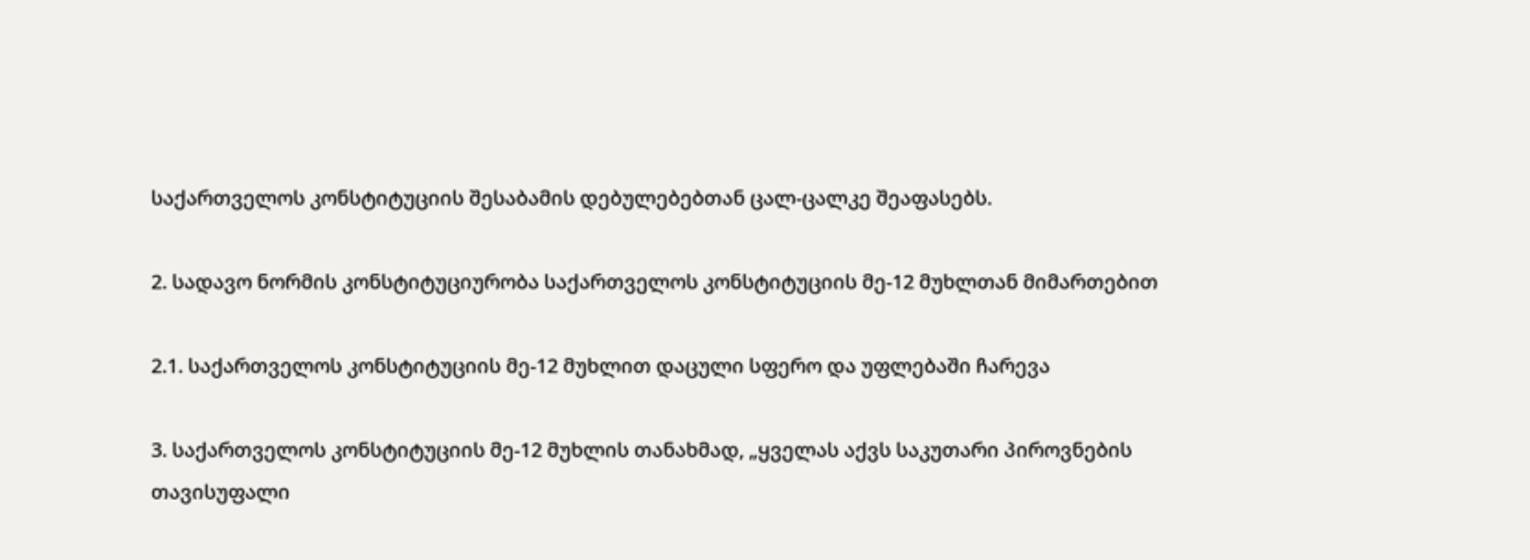საქართველოს კონსტიტუციის შესაბამის დებულებებთან ცალ-ცალკე შეაფასებს.

2. სადავო ნორმის კონსტიტუციურობა საქართველოს კონსტიტუციის მე-12 მუხლთან მიმართებით

2.1. საქართველოს კონსტიტუციის მე-12 მუხლით დაცული სფერო და უფლებაში ჩარევა

3. საქართველოს კონსტიტუციის მე-12 მუხლის თანახმად, „ყველას აქვს საკუთარი პიროვნების თავისუფალი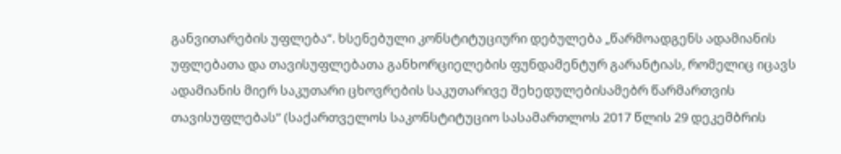განვითარების უფლება“. ხსენებული კონსტიტუციური დებულება „წარმოადგენს ადამიანის უფლებათა და თავისუფლებათა განხორციელების ფუნდამენტურ გარანტიას, რომელიც იცავს ადამიანის მიერ საკუთარი ცხოვრების საკუთარივე შეხედულებისამებრ წარმართვის თავისუფლებას“ (საქართველოს საკონსტიტუციო სასამართლოს 2017 წლის 29 დეკემბრის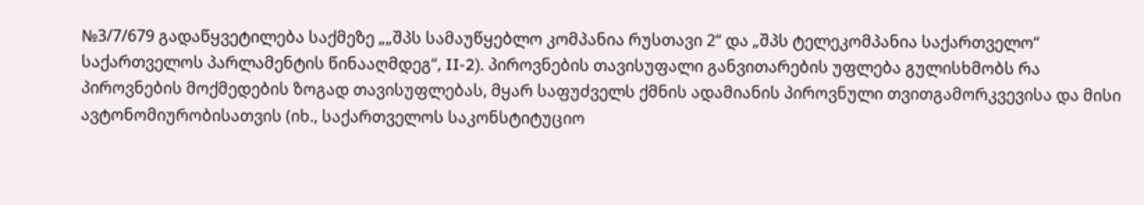№3/7/679 გადაწყვეტილება საქმეზე „„შპს სამაუწყებლო კომპანია რუსთავი 2“ და „შპს ტელეკომპანია საქართველო“ საქართველოს პარლამენტის წინააღმდეგ“, II-2). პიროვნების თავისუფალი განვითარების უფლება გულისხმობს რა პიროვნების მოქმედების ზოგად თავისუფლებას, მყარ საფუძველს ქმნის ადამიანის პიროვნული თვითგამორკვევისა და მისი ავტონომიურობისათვის (იხ., საქართველოს საკონსტიტუციო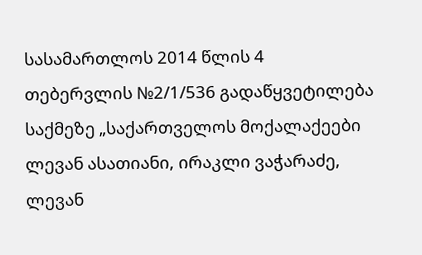სასამართლოს 2014 წლის 4 თებერვლის №2/1/536 გადაწყვეტილება საქმეზე „საქართველოს მოქალაქეები ლევან ასათიანი, ირაკლი ვაჭარაძე, ლევან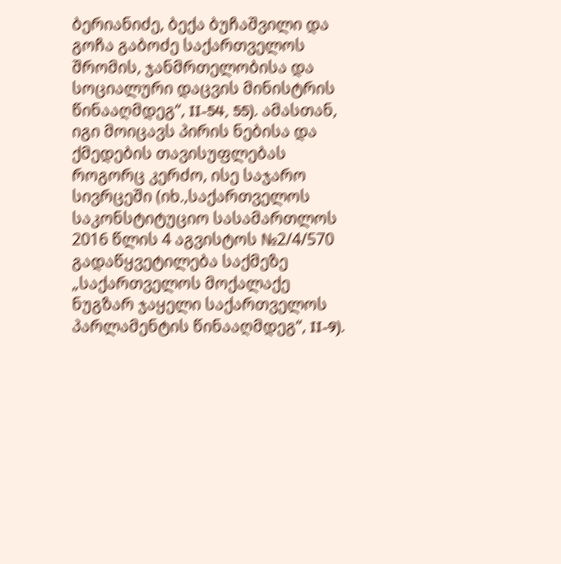ბერიანიძე, ბექა ბუჩაშვილი და გოჩა გაბოძე საქართველოს შრომის, ჯანმრთელობისა და სოციალური დაცვის მინისტრის წინააღმდეგ“, II-54, 55). ამასთან, იგი მოიცავს პირის ნებისა და ქმედების თავისუფლებას როგორც კერძო, ისე საჯარო სივრცეში (იხ.,საქართველოს საკონსტიტუციო სასამართლოს 2016 წლის 4 აგვისტოს №2/4/570 გადაწყვეტილება საქმეზე „საქართველოს მოქალაქე ნუგზარ ჯაყელი საქართველოს პარლამენტის წინააღმდეგ“, II-9).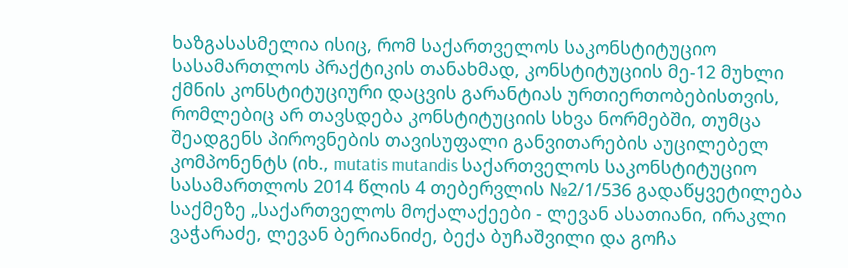ხაზგასასმელია ისიც, რომ საქართველოს საკონსტიტუციო სასამართლოს პრაქტიკის თანახმად, კონსტიტუციის მე-12 მუხლი ქმნის კონსტიტუციური დაცვის გარანტიას ურთიერთობებისთვის, რომლებიც არ თავსდება კონსტიტუციის სხვა ნორმებში, თუმცა შეადგენს პიროვნების თავისუფალი განვითარების აუცილებელ კომპონენტს (იხ., mutatis mutandis საქართველოს საკონსტიტუციო სასამართლოს 2014 წლის 4 თებერვლის №2/1/536 გადაწყვეტილება საქმეზე „საქართველოს მოქალაქეები - ლევან ასათიანი, ირაკლი ვაჭარაძე, ლევან ბერიანიძე, ბექა ბუჩაშვილი და გოჩა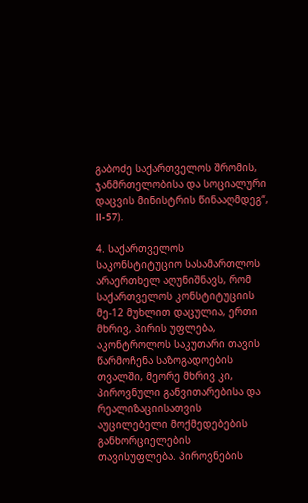გაბოძე საქართველოს შრომის, ჯანმრთელობისა და სოციალური დაცვის მინისტრის წინააღმდეგ“, II-57).

4. საქართველოს საკონსტიტუციო სასამართლოს არაერთხელ აღუნიშნავს, რომ საქართველოს კონსტიტუციის მე-12 მუხლით დაცულია, ერთი მხრივ, პირის უფლება, აკონტროლოს საკუთარი თავის წარმოჩენა საზოგადოების თვალში, მეორე მხრივ კი, პიროვნული განვითარებისა და რეალიზაციისათვის აუცილებელი მოქმედებების განხორციელების თავისუფლება. პიროვნების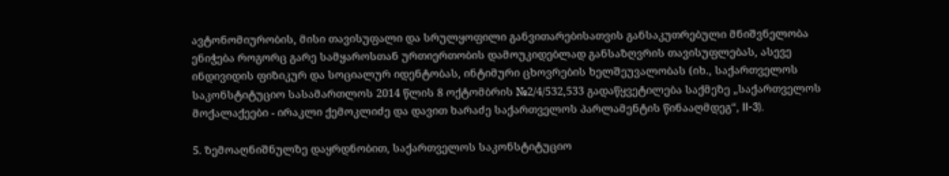ავტონომიურობის, მისი თავისუფალი და სრულყოფილი განვითარებისათვის განსაკუთრებული მნიშვნელობა ენიჭება როგორც გარე სამყაროსთან ურთიერთობის დამოუკიდებლად განსაზღვრის თავისუფლებას, ასევე ინდივიდის ფიზიკურ და სოციალურ იდენტობას, ინტიმური ცხოვრების ხელშეუვალობას (იხ., საქართველოს საკონსტიტუციო სასამართლოს 2014 წლის 8 ოქტომბრის №2/4/532,533 გადაწყვეტილება საქმეზე „საქართველოს მოქალაქეები - ირაკლი ქემოკლიძე და დავით ხარაძე საქართველოს პარლამენტის წინააღმდეგ“, II-3).

5. ზემოაღნიშნულზე დაყრდნობით, საქართველოს საკონსტიტუციო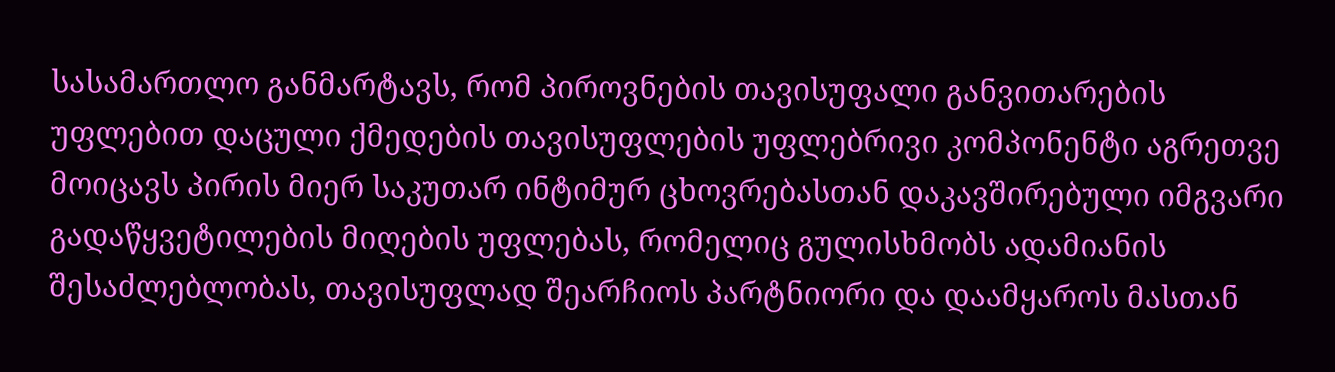სასამართლო განმარტავს, რომ პიროვნების თავისუფალი განვითარების უფლებით დაცული ქმედების თავისუფლების უფლებრივი კომპონენტი აგრეთვე მოიცავს პირის მიერ საკუთარ ინტიმურ ცხოვრებასთან დაკავშირებული იმგვარი გადაწყვეტილების მიღების უფლებას, რომელიც გულისხმობს ადამიანის შესაძლებლობას, თავისუფლად შეარჩიოს პარტნიორი და დაამყაროს მასთან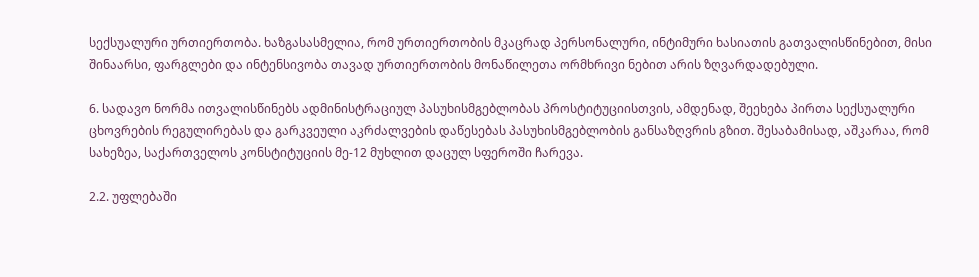სექსუალური ურთიერთობა. ხაზგასასმელია, რომ ურთიერთობის მკაცრად პერსონალური, ინტიმური ხასიათის გათვალისწინებით, მისი შინაარსი, ფარგლები და ინტენსივობა თავად ურთიერთობის მონაწილეთა ორმხრივი ნებით არის ზღვარდადებული.

6. სადავო ნორმა ითვალისწინებს ადმინისტრაციულ პასუხისმგებლობას პროსტიტუციისთვის, ამდენად, შეეხება პირთა სექსუალური ცხოვრების რეგულირებას და გარკვეული აკრძალვების დაწესებას პასუხისმგებლობის განსაზღვრის გზით. შესაბამისად, აშკარაა, რომ სახეზეა, საქართველოს კონსტიტუციის მე-12 მუხლით დაცულ სფეროში ჩარევა.

2.2. უფლებაში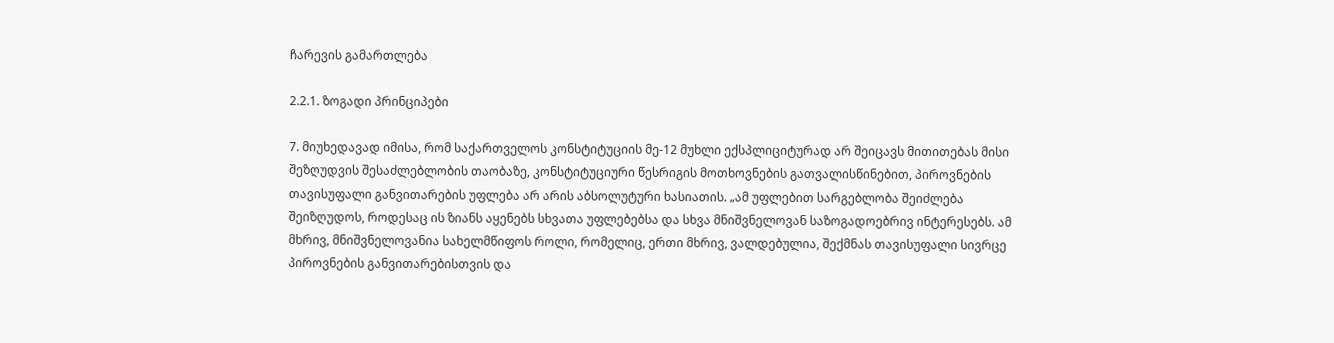ჩარევის გამართლება

2.2.1. ზოგადი პრინციპები

7. მიუხედავად იმისა, რომ საქართველოს კონსტიტუციის მე-12 მუხლი ექსპლიციტურად არ შეიცავს მითითებას მისი შეზღუდვის შესაძლებლობის თაობაზე, კონსტიტუციური წესრიგის მოთხოვნების გათვალისწინებით, პიროვნების თავისუფალი განვითარების უფლება არ არის აბსოლუტური ხასიათის. „ამ უფლებით სარგებლობა შეიძლება შეიზღუდოს, როდესაც ის ზიანს აყენებს სხვათა უფლებებსა და სხვა მნიშვნელოვან საზოგადოებრივ ინტერესებს. ამ მხრივ, მნიშვნელოვანია სახელმწიფოს როლი, რომელიც, ერთი მხრივ, ვალდებულია, შექმნას თავისუფალი სივრცე პიროვნების განვითარებისთვის და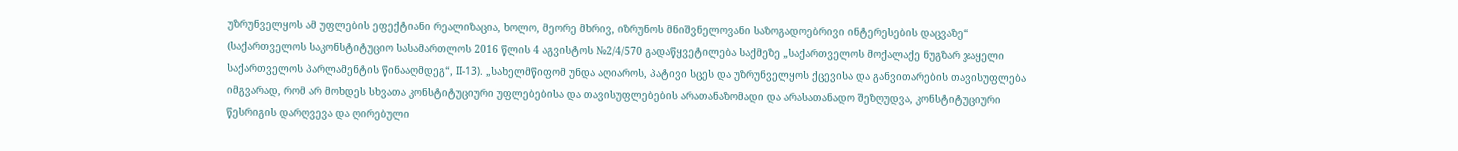უზრუნველყოს ამ უფლების ეფექტიანი რეალიზაცია, ხოლო, მეორე მხრივ, იზრუნოს მნიშვნელოვანი საზოგადოებრივი ინტერესების დაცვაზე“ (საქართველოს საკონსტიტუციო სასამართლოს 2016 წლის 4 აგვისტოს №2/4/570 გადაწყვეტილება საქმეზე „საქართველოს მოქალაქე ნუგზარ ჯაყელი საქართველოს პარლამენტის წინააღმდეგ“, II-13). „სახელმწიფომ უნდა აღიაროს, პატივი სცეს და უზრუნველყოს ქცევისა და განვითარების თავისუფლება იმგვარად, რომ არ მოხდეს სხვათა კონსტიტუციური უფლებებისა და თავისუფლებების არათანაზომადი და არასათანადო შეზღუდვა, კონსტიტუციური წესრიგის დარღვევა და ღირებული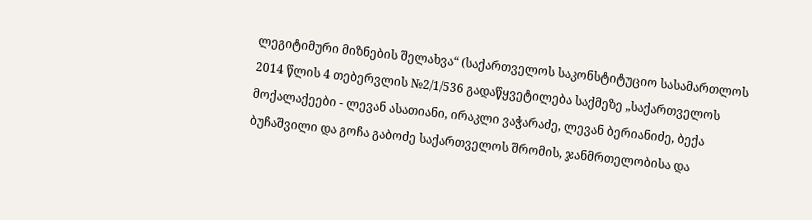ლეგიტიმური მიზნების შელახვა“ (საქართველოს საკონსტიტუციო სასამართლოს 2014 წლის 4 თებერვლის №2/1/536 გადაწყვეტილება საქმეზე „საქართველოს მოქალაქეები - ლევან ასათიანი, ირაკლი ვაჭარაძე, ლევან ბერიანიძე, ბექა ბუჩაშვილი და გოჩა გაბოძე საქართველოს შრომის, ჯანმრთელობისა და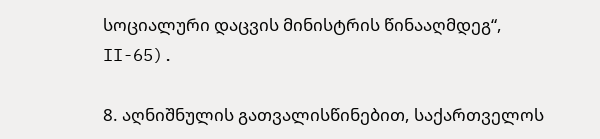სოციალური დაცვის მინისტრის წინააღმდეგ“, II-65).

8. აღნიშნულის გათვალისწინებით, საქართველოს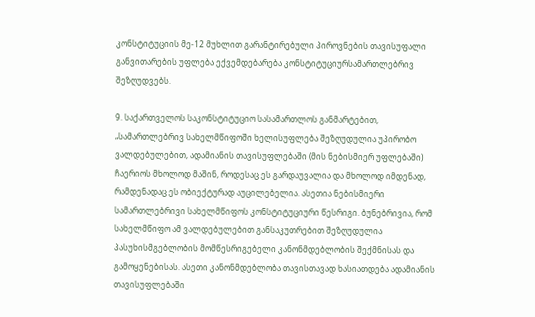კონსტიტუციის მე-12 მუხლით გარანტირებული პიროვნების თავისუფალი განვითარების უფლება ექვემდებარება კონსტიტუციურსამართლებრივ შეზღუდვებს.

9. საქართველოს საკონსტიტუციო სასამართლოს განმარტებით, „სამართლებრივ სახელმწიფოში ხელისუფლება შეზღუდულია უპირობო ვალდებულებით, ადამიანის თავისუფლებაში (მის ნებისმიერ უფლებაში) ჩაერიოს მხოლოდ მაშინ, როდესაც ეს გარდაუვალია და მხოლოდ იმდენად, რამდენადაც ეს ობიექტურად აუცილებელია. ასეთია ნებისმიერი სამართლებრივი სახელმწიფოს კონსტიტუციური წესრიგი. ბუნებრივია, რომ სახელმწიფო ამ ვალდებულებით განსაკუთრებით შეზღუდულია პასუხისმგებლობის მომწესრიგებელი კანონმდებლობის შექმნისას და გამოყენებისას. ასეთი კანონმდებლობა თავისთავად ხასიათდება ადამიანის თავისუფლებაში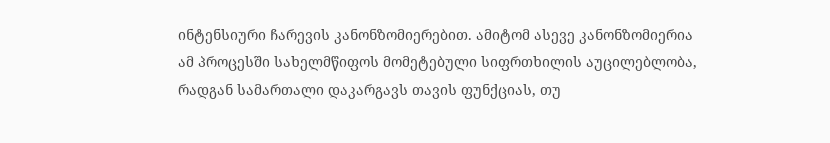ინტენსიური ჩარევის კანონზომიერებით. ამიტომ ასევე კანონზომიერია ამ პროცესში სახელმწიფოს მომეტებული სიფრთხილის აუცილებლობა, რადგან სამართალი დაკარგავს თავის ფუნქციას, თუ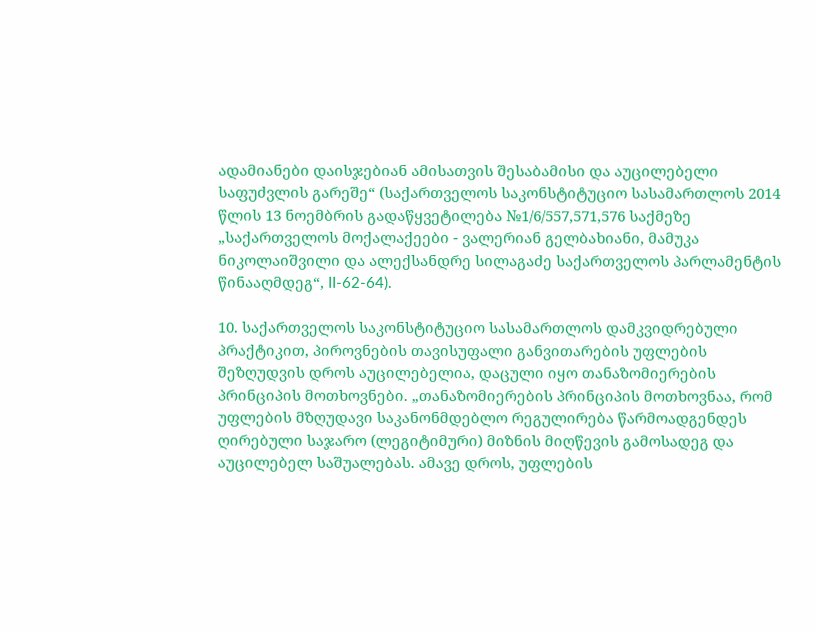ადამიანები დაისჯებიან ამისათვის შესაბამისი და აუცილებელი საფუძვლის გარეშე“ (საქართველოს საკონსტიტუციო სასამართლოს 2014 წლის 13 ნოემბრის გადაწყვეტილება №1/6/557,571,576 საქმეზე „საქართველოს მოქალაქეები - ვალერიან გელბახიანი, მამუკა ნიკოლაიშვილი და ალექსანდრე სილაგაძე საქართველოს პარლამენტის წინააღმდეგ“, II-62-64).

10. საქართველოს საკონსტიტუციო სასამართლოს დამკვიდრებული პრაქტიკით, პიროვნების თავისუფალი განვითარების უფლების შეზღუდვის დროს აუცილებელია, დაცული იყო თანაზომიერების პრინციპის მოთხოვნები. „თანაზომიერების პრინციპის მოთხოვნაა, რომ უფლების მზღუდავი საკანონმდებლო რეგულირება წარმოადგენდეს ღირებული საჯარო (ლეგიტიმური) მიზნის მიღწევის გამოსადეგ და აუცილებელ საშუალებას. ამავე დროს, უფლების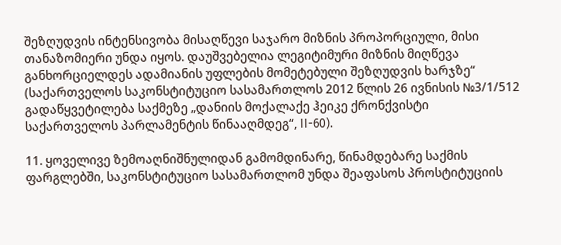შეზღუდვის ინტენსივობა მისაღწევი საჯარო მიზნის პროპორციული, მისი თანაზომიერი უნდა იყოს. დაუშვებელია ლეგიტიმური მიზნის მიღწევა განხორციელდეს ადამიანის უფლების მომეტებული შეზღუდვის ხარჯზე“ (საქართველოს საკონსტიტუციო სასამართლოს 2012 წლის 26 ივნისის №3/1/512 გადაწყვეტილება საქმეზე „დანიის მოქალაქე ჰეიკე ქრონქვისტი საქართველოს პარლამენტის წინააღმდეგ“, II-60).

11. ყოველივე ზემოაღნიშნულიდან გამომდინარე, წინამდებარე საქმის ფარგლებში, საკონსტიტუციო სასამართლომ უნდა შეაფასოს პროსტიტუციის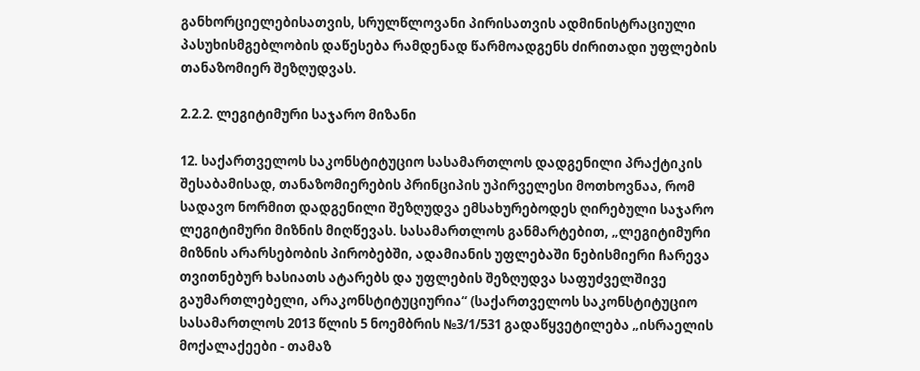განხორციელებისათვის, სრულწლოვანი პირისათვის ადმინისტრაციული პასუხისმგებლობის დაწესება რამდენად წარმოადგენს ძირითადი უფლების თანაზომიერ შეზღუდვას.

2.2.2. ლეგიტიმური საჯარო მიზანი

12. საქართველოს საკონსტიტუციო სასამართლოს დადგენილი პრაქტიკის შესაბამისად, თანაზომიერების პრინციპის უპირველესი მოთხოვნაა, რომ სადავო ნორმით დადგენილი შეზღუდვა ემსახურებოდეს ღირებული საჯარო ლეგიტიმური მიზნის მიღწევას. სასამართლოს განმარტებით, „ლეგიტიმური მიზნის არარსებობის პირობებში, ადამიანის უფლებაში ნებისმიერი ჩარევა თვითნებურ ხასიათს ატარებს და უფლების შეზღუდვა საფუძველშივე გაუმართლებელი, არაკონსტიტუციურია“ (საქართველოს საკონსტიტუციო სასამართლოს 2013 წლის 5 ნოემბრის №3/1/531 გადაწყვეტილება „ისრაელის მოქალაქეები - თამაზ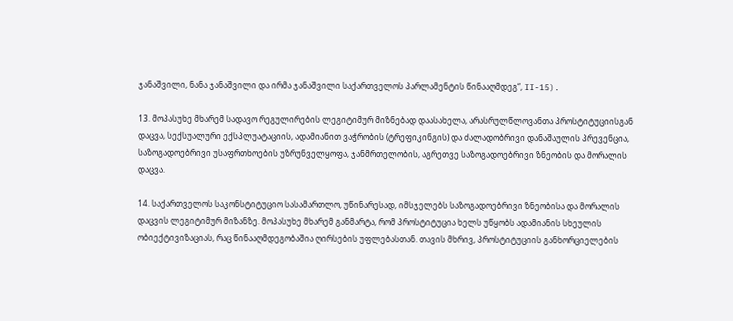ჯანაშვილი, ნანა ჯანაშვილი და ირმა ჯანაშვილი საქართველოს პარლამენტის წინააღმდეგ“, II-15).

13. მოპასუხე მხარემ სადავო რეგულირების ლეგიტიმურ მიზნებად დაასახელა, არასრულწლოვანთა პროსტიტუციისგან დაცვა, სექსუალური ექსპლუატაციის, ადამიანით ვაჭრობის (ტრეფიკინგის) და ძალადობრივი დანაშაულის პრევენცია, საზოგადოებრივი უსაფრთხოების უზრუნველყოფა, ჯანმრთელობის, აგრეთვე საზოგადოებრივი ზნეობის და მორალის დაცვა.

14. საქართველოს საკონსტიტუციო სასამართლო, უწინარესად, იმსჯელებს საზოგადოებრივი ზნეობისა და მორალის დაცვის ლეგიტიმურ მიზანზე. მოპასუხე მხარემ განმარტა, რომ პროსტიტუცია ხელს უწყობს ადამიანის სხეულის ობიექტივიზაციას, რაც წინააღმდეგობაშია ღირსების უფლებასთან. თავის მხრივ, პროსტიტუციის განხორციელების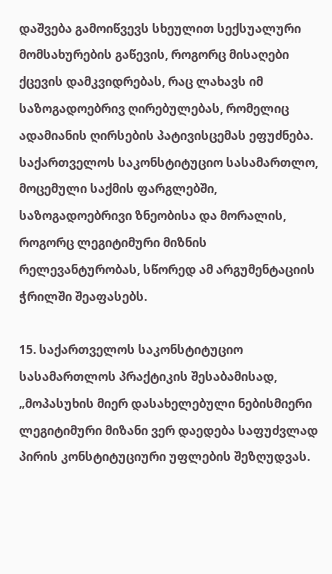დაშვება გამოიწვევს სხეულით სექსუალური მომსახურების გაწევის, როგორც მისაღები ქცევის დამკვიდრებას, რაც ლახავს იმ საზოგადოებრივ ღირებულებას, რომელიც ადამიანის ღირსების პატივისცემას ეფუძნება. საქართველოს საკონსტიტუციო სასამართლო, მოცემული საქმის ფარგლებში, საზოგადოებრივი ზნეობისა და მორალის, როგორც ლეგიტიმური მიზნის რელევანტურობას, სწორედ ამ არგუმენტაციის ჭრილში შეაფასებს.

15. საქართველოს საკონსტიტუციო სასამართლოს პრაქტიკის შესაბამისად, „მოპასუხის მიერ დასახელებული ნებისმიერი ლეგიტიმური მიზანი ვერ დაედება საფუძვლად პირის კონსტიტუციური უფლების შეზღუდვას.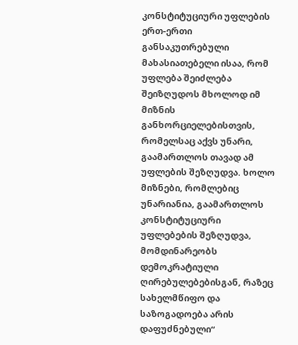კონსტიტუციური უფლების ერთ-ერთი განსაკუთრებული მახასიათებელი ისაა, რომ უფლება შეიძლება შეიზღუდოს მხოლოდ იმ მიზნის განხორციელებისთვის, რომელსაც აქვს უნარი, გაამართლოს თავად ამ უფლების შეზღუდვა. ხოლო მიზნები, რომლებიც უნარიანია, გაამართლოს კონსტიტუციური უფლებების შეზღუდვა, მომდინარეობს დემოკრატიული ღირებულებებისგან, რაზეც სახელმწიფო და საზოგადოება არის დაფუძნებული“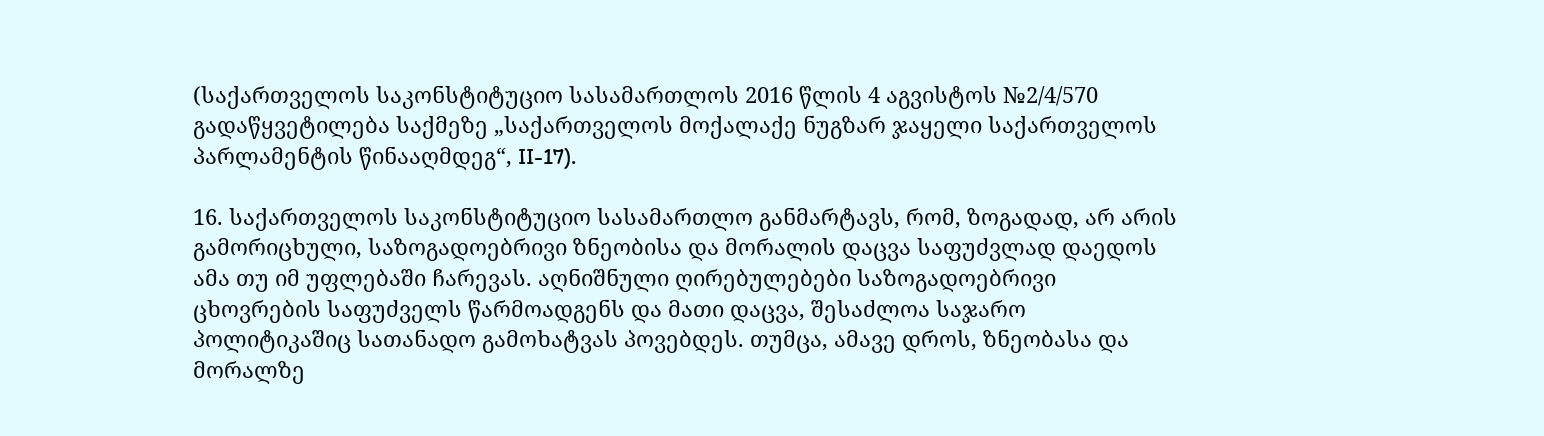(საქართველოს საკონსტიტუციო სასამართლოს 2016 წლის 4 აგვისტოს №2/4/570 გადაწყვეტილება საქმეზე „საქართველოს მოქალაქე ნუგზარ ჯაყელი საქართველოს პარლამენტის წინააღმდეგ“, II-17).

16. საქართველოს საკონსტიტუციო სასამართლო განმარტავს, რომ, ზოგადად, არ არის გამორიცხული, საზოგადოებრივი ზნეობისა და მორალის დაცვა საფუძვლად დაედოს ამა თუ იმ უფლებაში ჩარევას. აღნიშნული ღირებულებები საზოგადოებრივი ცხოვრების საფუძველს წარმოადგენს და მათი დაცვა, შესაძლოა საჯარო პოლიტიკაშიც სათანადო გამოხატვას პოვებდეს. თუმცა, ამავე დროს, ზნეობასა და მორალზე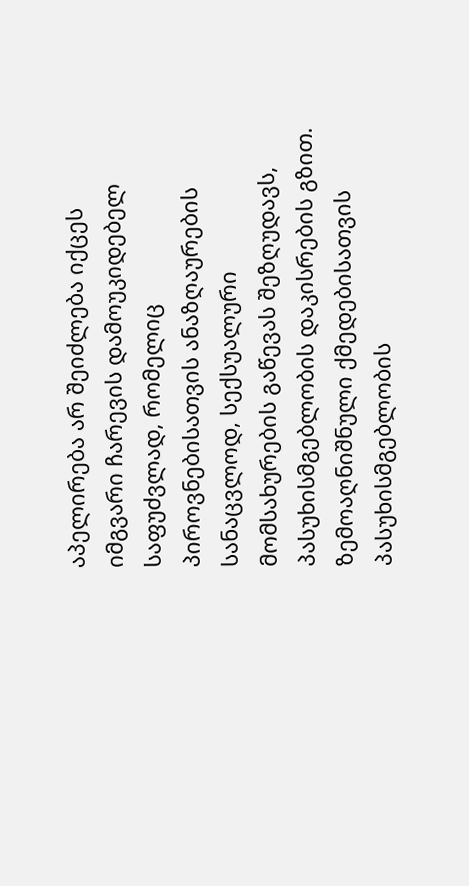აპელირება არ შეიძლება იქცეს იმგვარი ჩარევის დამოუკიდებელ საფუძვლად, რომელიც პიროვნებისათვის ანაზღაურების სანაცვლოდ, სექსუალური მომსახურების გაწევას შეზღუდავს, პასუხისმგებლობის დაკისრების გზით. ზემოაღნიშნული ქმედებისათვის პასუხისმგებლობის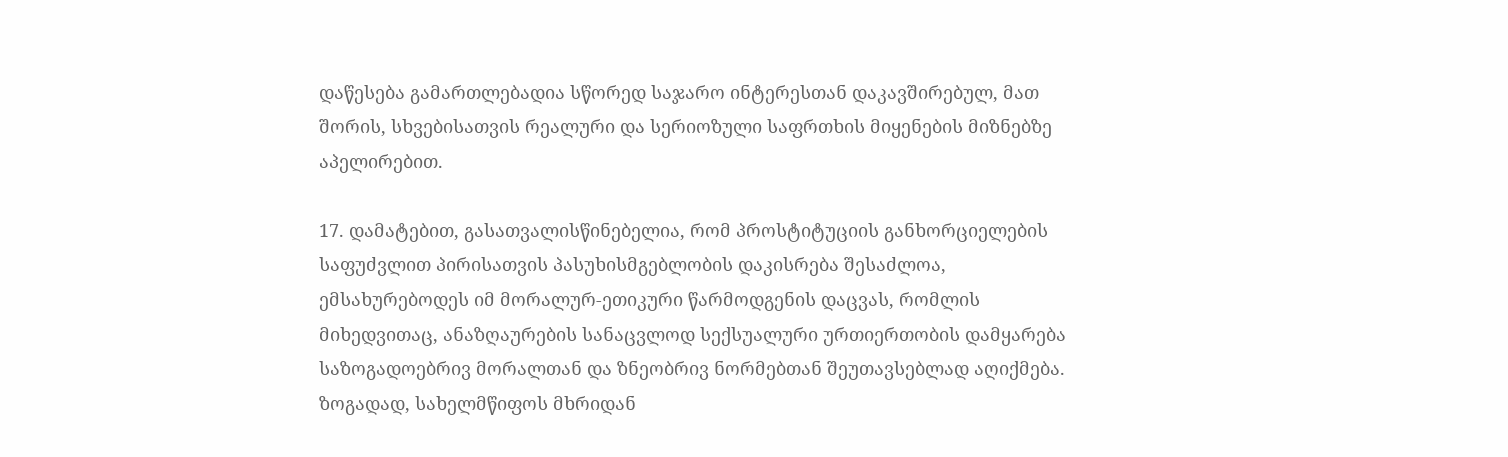დაწესება გამართლებადია სწორედ საჯარო ინტერესთან დაკავშირებულ, მათ შორის, სხვებისათვის რეალური და სერიოზული საფრთხის მიყენების მიზნებზე აპელირებით.

17. დამატებით, გასათვალისწინებელია, რომ პროსტიტუციის განხორციელების საფუძვლით პირისათვის პასუხისმგებლობის დაკისრება შესაძლოა, ემსახურებოდეს იმ მორალურ-ეთიკური წარმოდგენის დაცვას, რომლის მიხედვითაც, ანაზღაურების სანაცვლოდ სექსუალური ურთიერთობის დამყარება საზოგადოებრივ მორალთან და ზნეობრივ ნორმებთან შეუთავსებლად აღიქმება. ზოგადად, სახელმწიფოს მხრიდან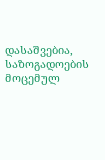დასაშვებია, საზოგადოების მოცემულ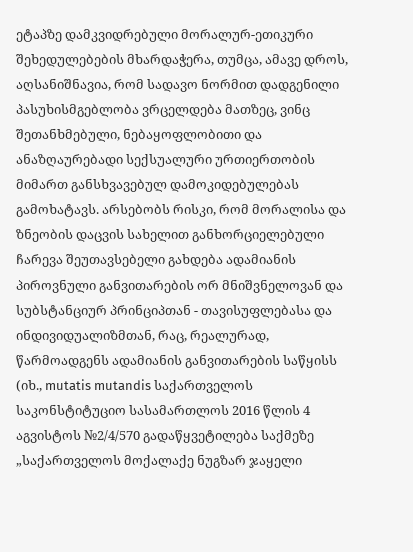ეტაპზე დამკვიდრებული მორალურ-ეთიკური შეხედულებების მხარდაჭერა, თუმცა, ამავე დროს, აღსანიშნავია, რომ სადავო ნორმით დადგენილი პასუხისმგებლობა ვრცელდება მათზეც, ვინც შეთანხმებული, ნებაყოფლობითი და ანაზღაურებადი სექსუალური ურთიერთობის მიმართ განსხვავებულ დამოკიდებულებას გამოხატავს. არსებობს რისკი, რომ მორალისა და ზნეობის დაცვის სახელით განხორციელებული ჩარევა შეუთავსებელი გახდება ადამიანის პიროვნული განვითარების ორ მნიშვნელოვან და სუბსტანციურ პრინციპთან - თავისუფლებასა და ინდივიდუალიზმთან, რაც, რეალურად, წარმოადგენს ადამიანის განვითარების საწყისს (იხ., mutatis mutandis საქართველოს საკონსტიტუციო სასამართლოს 2016 წლის 4 აგვისტოს №2/4/570 გადაწყვეტილება საქმეზე „საქართველოს მოქალაქე ნუგზარ ჯაყელი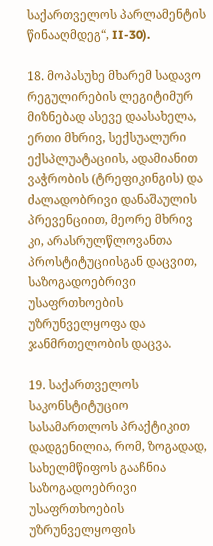საქართველოს პარლამენტის წინააღმდეგ“, II-30).

18. მოპასუხე მხარემ სადავო რეგულირების ლეგიტიმურ მიზნებად ასევე დაასახელა, ერთი მხრივ, სექსუალური ექსპლუატაციის, ადამიანით ვაჭრობის (ტრეფიკინგის) და ძალადობრივი დანაშაულის პრევენციით, მეორე მხრივ კი, არასრულწლოვანთა პროსტიტუციისგან დაცვით, საზოგადოებრივი უსაფრთხოების უზრუნველყოფა და ჯანმრთელობის დაცვა.

19. საქართველოს საკონსტიტუციო სასამართლოს პრაქტიკით დადგენილია, რომ, ზოგადად, სახელმწიფოს გააჩნია საზოგადოებრივი უსაფრთხოების უზრუნველყოფის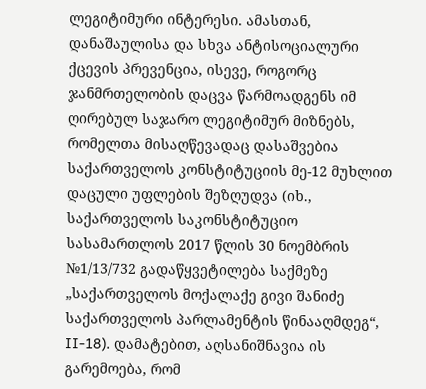ლეგიტიმური ინტერესი. ამასთან, დანაშაულისა და სხვა ანტისოციალური ქცევის პრევენცია, ისევე, როგორც ჯანმრთელობის დაცვა წარმოადგენს იმ ღირებულ საჯარო ლეგიტიმურ მიზნებს, რომელთა მისაღწევადაც დასაშვებია საქართველოს კონსტიტუციის მე-12 მუხლით დაცული უფლების შეზღუდვა (იხ., საქართველოს საკონსტიტუციო სასამართლოს 2017 წლის 30 ნოემბრის №1/13/732 გადაწყვეტილება საქმეზე „საქართველოს მოქალაქე გივი შანიძე საქართველოს პარლამენტის წინააღმდეგ“, II-18). დამატებით, აღსანიშნავია ის გარემოება, რომ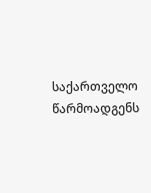საქართველო წარმოადგენს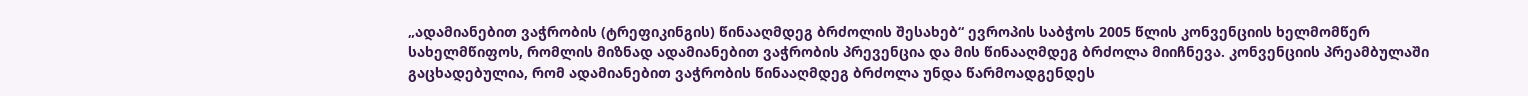„ადამიანებით ვაჭრობის (ტრეფიკინგის) წინააღმდეგ ბრძოლის შესახებ“ ევროპის საბჭოს 2005 წლის კონვენციის ხელმომწერ სახელმწიფოს, რომლის მიზნად ადამიანებით ვაჭრობის პრევენცია და მის წინააღმდეგ ბრძოლა მიიჩნევა. კონვენციის პრეამბულაში გაცხადებულია, რომ ადამიანებით ვაჭრობის წინააღმდეგ ბრძოლა უნდა წარმოადგენდეს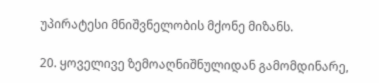უპირატესი მნიშვნელობის მქონე მიზანს.

20. ყოველივე ზემოაღნიშნულიდან გამომდინარე,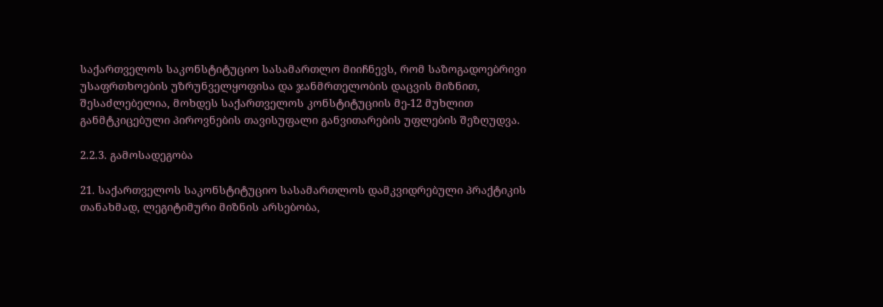საქართველოს საკონსტიტუციო სასამართლო მიიჩნევს, რომ საზოგადოებრივი უსაფრთხოების უზრუნველყოფისა და ჯანმრთელობის დაცვის მიზნით, შესაძლებელია, მოხდეს საქართველოს კონსტიტუციის მე-12 მუხლით განმტკიცებული პიროვნების თავისუფალი განვითარების უფლების შეზღუდვა.

2.2.3. გამოსადეგობა

21. საქართველოს საკონსტიტუციო სასამართლოს დამკვიდრებული პრაქტიკის თანახმად, ლეგიტიმური მიზნის არსებობა,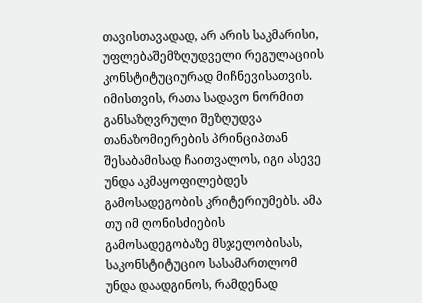თავისთავადად, არ არის საკმარისი, უფლებაშემზღუდველი რეგულაციის კონსტიტუციურად მიჩნევისათვის. იმისთვის, რათა სადავო ნორმით განსაზღვრული შეზღუდვა თანაზომიერების პრინციპთან შესაბამისად ჩაითვალოს, იგი ასევე უნდა აკმაყოფილებდეს გამოსადეგობის კრიტერიუმებს. ამა თუ იმ ღონისძიების გამოსადეგობაზე მსჯელობისას, საკონსტიტუციო სასამართლომ უნდა დაადგინოს, რამდენად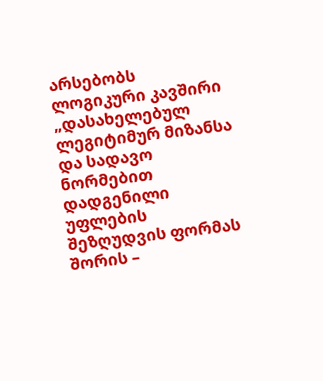არსებობს ლოგიკური კავშირი „დასახელებულ ლეგიტიმურ მიზანსა და სადავო ნორმებით დადგენილი უფლების შეზღუდვის ფორმას შორის –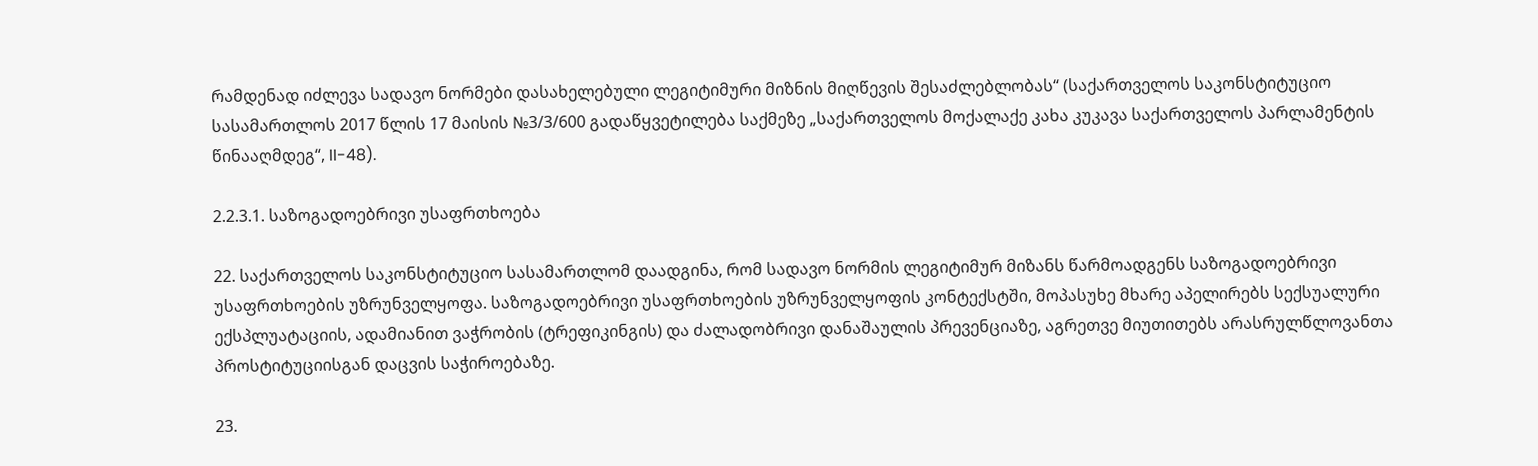რამდენად იძლევა სადავო ნორმები დასახელებული ლეგიტიმური მიზნის მიღწევის შესაძლებლობას“ (საქართველოს საკონსტიტუციო სასამართლოს 2017 წლის 17 მაისის №3/3/600 გადაწყვეტილება საქმეზე „საქართველოს მოქალაქე კახა კუკავა საქართველოს პარლამენტის წინააღმდეგ“, II-48).

2.2.3.1. საზოგადოებრივი უსაფრთხოება

22. საქართველოს საკონსტიტუციო სასამართლომ დაადგინა, რომ სადავო ნორმის ლეგიტიმურ მიზანს წარმოადგენს საზოგადოებრივი უსაფრთხოების უზრუნველყოფა. საზოგადოებრივი უსაფრთხოების უზრუნველყოფის კონტექსტში, მოპასუხე მხარე აპელირებს სექსუალური ექსპლუატაციის, ადამიანით ვაჭრობის (ტრეფიკინგის) და ძალადობრივი დანაშაულის პრევენციაზე, აგრეთვე მიუთითებს არასრულწლოვანთა პროსტიტუციისგან დაცვის საჭიროებაზე.

23.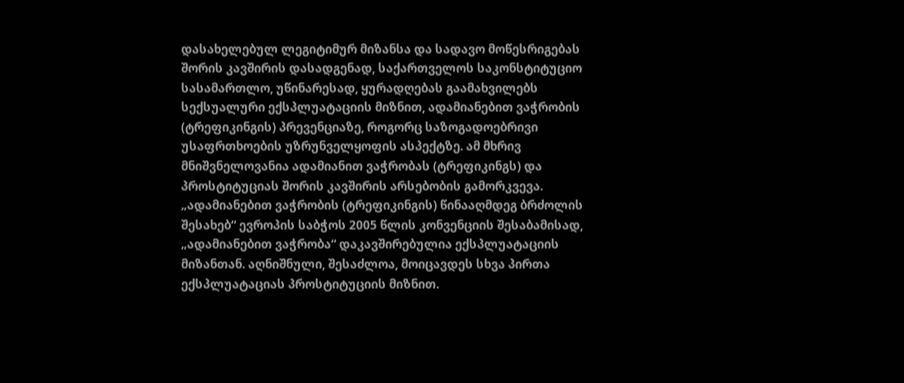დასახელებულ ლეგიტიმურ მიზანსა და სადავო მოწესრიგებას შორის კავშირის დასადგენად, საქართველოს საკონსტიტუციო სასამართლო, უწინარესად, ყურადღებას გაამახვილებს სექსუალური ექსპლუატაციის მიზნით, ადამიანებით ვაჭრობის (ტრეფიკინგის) პრევენციაზე, როგორც საზოგადოებრივი უსაფრთხოების უზრუნველყოფის ასპექტზე. ამ მხრივ მნიშვნელოვანია ადამიანით ვაჭრობას (ტრეფიკინგს) და პროსტიტუციას შორის კავშირის არსებობის გამორკვევა. „ადამიანებით ვაჭრობის (ტრეფიკინგის) წინააღმდეგ ბრძოლის შესახებ“ ევროპის საბჭოს 2005 წლის კონვენციის შესაბამისად, „ადამიანებით ვაჭრობა“ დაკავშირებულია ექსპლუატაციის მიზანთან. აღნიშნული, შესაძლოა, მოიცავდეს სხვა პირთა ექსპლუატაციას პროსტიტუციის მიზნით.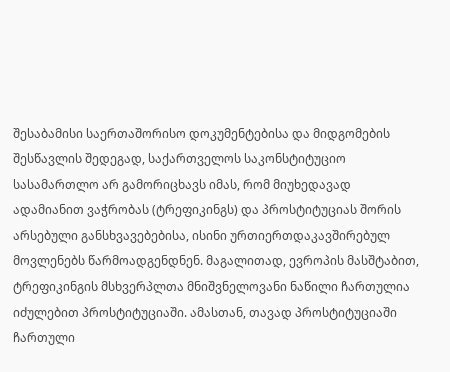შესაბამისი საერთაშორისო დოკუმენტებისა და მიდგომების შესწავლის შედეგად, საქართველოს საკონსტიტუციო სასამართლო არ გამორიცხავს იმას, რომ მიუხედავად ადამიანით ვაჭრობას (ტრეფიკინგს) და პროსტიტუციას შორის არსებული განსხვავებებისა, ისინი ურთიერთდაკავშირებულ მოვლენებს წარმოადგენდნენ. მაგალითად, ევროპის მასშტაბით, ტრეფიკინგის მსხვერპლთა მნიშვნელოვანი ნაწილი ჩართულია იძულებით პროსტიტუციაში. ამასთან, თავად პროსტიტუციაში ჩართული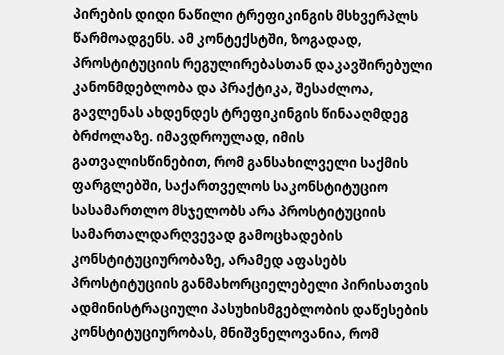პირების დიდი ნაწილი ტრეფიკინგის მსხვერპლს წარმოადგენს. ამ კონტექსტში, ზოგადად, პროსტიტუციის რეგულირებასთან დაკავშირებული კანონმდებლობა და პრაქტიკა, შესაძლოა, გავლენას ახდენდეს ტრეფიკინგის წინააღმდეგ ბრძოლაზე. იმავდროულად, იმის გათვალისწინებით, რომ განსახილველი საქმის ფარგლებში, საქართველოს საკონსტიტუციო სასამართლო მსჯელობს არა პროსტიტუციის სამართალდარღვევად გამოცხადების კონსტიტუციურობაზე, არამედ აფასებს პროსტიტუციის განმახორციელებელი პირისათვის ადმინისტრაციული პასუხისმგებლობის დაწესების კონსტიტუციურობას, მნიშვნელოვანია, რომ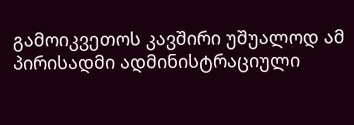გამოიკვეთოს კავშირი უშუალოდ ამ პირისადმი ადმინისტრაციული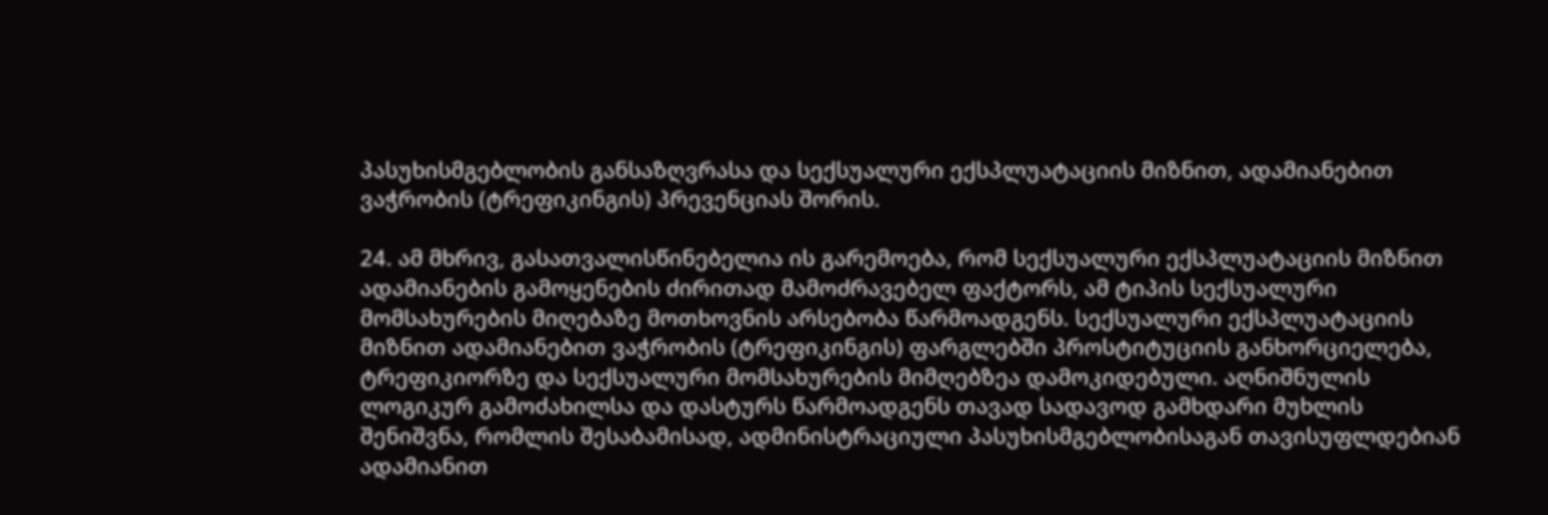პასუხისმგებლობის განსაზღვრასა და სექსუალური ექსპლუატაციის მიზნით, ადამიანებით ვაჭრობის (ტრეფიკინგის) პრევენციას შორის.

24. ამ მხრივ, გასათვალისწინებელია ის გარემოება, რომ სექსუალური ექსპლუატაციის მიზნით ადამიანების გამოყენების ძირითად მამოძრავებელ ფაქტორს, ამ ტიპის სექსუალური მომსახურების მიღებაზე მოთხოვნის არსებობა წარმოადგენს. სექსუალური ექსპლუატაციის მიზნით ადამიანებით ვაჭრობის (ტრეფიკინგის) ფარგლებში პროსტიტუციის განხორციელება, ტრეფიკიორზე და სექსუალური მომსახურების მიმღებზეა დამოკიდებული. აღნიშნულის ლოგიკურ გამოძახილსა და დასტურს წარმოადგენს თავად სადავოდ გამხდარი მუხლის შენიშვნა, რომლის შესაბამისად, ადმინისტრაციული პასუხისმგებლობისაგან თავისუფლდებიან ადამიანით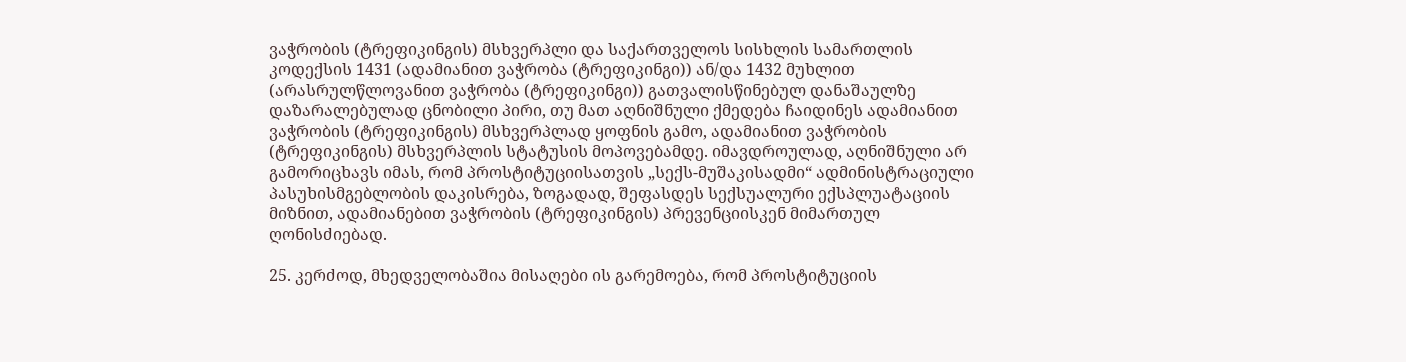ვაჭრობის (ტრეფიკინგის) მსხვერპლი და საქართველოს სისხლის სამართლის კოდექსის 1431 (ადამიანით ვაჭრობა (ტრეფიკინგი)) ან/და 1432 მუხლით (არასრულწლოვანით ვაჭრობა (ტრეფიკინგი)) გათვალისწინებულ დანაშაულზე დაზარალებულად ცნობილი პირი, თუ მათ აღნიშნული ქმედება ჩაიდინეს ადამიანით ვაჭრობის (ტრეფიკინგის) მსხვერპლად ყოფნის გამო, ადამიანით ვაჭრობის (ტრეფიკინგის) მსხვერპლის სტატუსის მოპოვებამდე. იმავდროულად, აღნიშნული არ გამორიცხავს იმას, რომ პროსტიტუციისათვის „სექს-მუშაკისადმი“ ადმინისტრაციული პასუხისმგებლობის დაკისრება, ზოგადად, შეფასდეს სექსუალური ექსპლუატაციის მიზნით, ადამიანებით ვაჭრობის (ტრეფიკინგის) პრევენციისკენ მიმართულ ღონისძიებად.

25. კერძოდ, მხედველობაშია მისაღები ის გარემოება, რომ პროსტიტუციის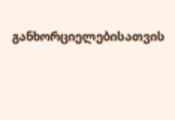განხორციელებისათვის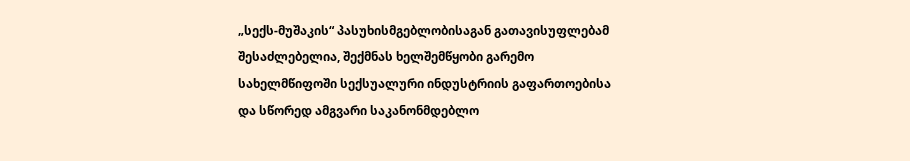„სექს-მუშაკის“ პასუხისმგებლობისაგან გათავისუფლებამ შესაძლებელია, შექმნას ხელშემწყობი გარემო სახელმწიფოში სექსუალური ინდუსტრიის გაფართოებისა და სწორედ ამგვარი საკანონმდებლო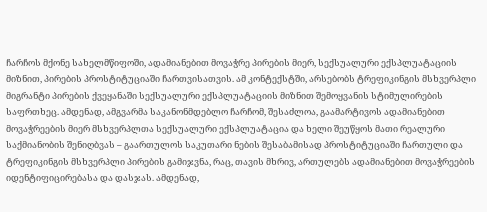ჩარჩოს მქონე სახელმწიფოში, ადამიანებით მოვაჭრე პირების მიერ, სექსუალური ექსპლუატაციის მიზნით, პირების პროსტიტუციაში ჩართვისათვის. ამ კონტექსტში, არსებობს ტრეფიკინგის მსხვერპლი მიგრანტი პირების ქვეყანაში სექსუალური ექსპლუატაციის მიზნით შემოყვანის სტიმულირების საფრთხეც. ამდენად, ამგვარმა საკანონმდებლო ჩარჩომ, შესაძლოა, გაამარტივოს ადამიანებით მოვაჭრეების მიერ მსხვერპლთა სექსუალური ექსპლუატაცია და ხელი შეუწყოს მათი რეალური საქმიანობის შენიღბვას – გაართულოს საკუთარი ნების შესაბამისად პროსტიტუციაში ჩართული და ტრეფიკინგის მსხვერპლი პირების გამიჯვნა, რაც, თავის მხრივ, ართულებს ადამიანებით მოვაჭრეების იდენტიფიცირებასა და დასჯას. ამდენად,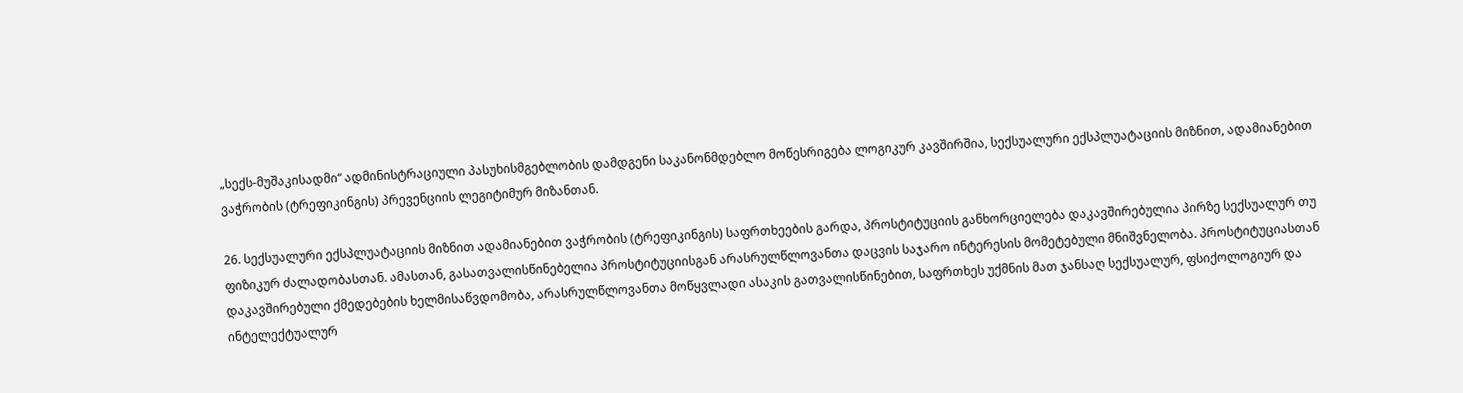„სექს-მუშაკისადმი“ ადმინისტრაციული პასუხისმგებლობის დამდგენი საკანონმდებლო მოწესრიგება ლოგიკურ კავშირშია, სექსუალური ექსპლუატაციის მიზნით, ადამიანებით ვაჭრობის (ტრეფიკინგის) პრევენციის ლეგიტიმურ მიზანთან.

26. სექსუალური ექსპლუატაციის მიზნით ადამიანებით ვაჭრობის (ტრეფიკინგის) საფრთხეების გარდა, პროსტიტუციის განხორციელება დაკავშირებულია პირზე სექსუალურ თუ ფიზიკურ ძალადობასთან. ამასთან, გასათვალისწინებელია პროსტიტუციისგან არასრულწლოვანთა დაცვის საჯარო ინტერესის მომეტებული მნიშვნელობა. პროსტიტუციასთან დაკავშირებული ქმედებების ხელმისაწვდომობა, არასრულწლოვანთა მოწყვლადი ასაკის გათვალისწინებით, საფრთხეს უქმნის მათ ჯანსაღ სექსუალურ, ფსიქოლოგიურ და ინტელექტუალურ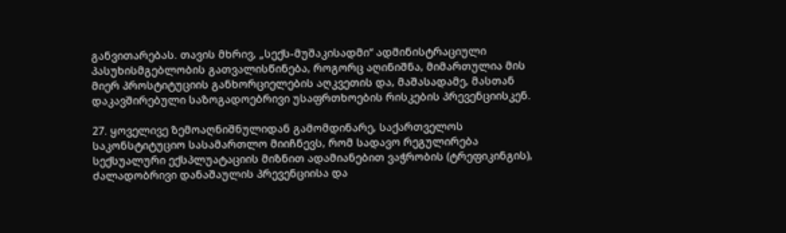განვითარებას. თავის მხრივ, „სექს-მუშაკისადმი“ ადმინისტრაციული პასუხისმგებლობის გათვალისწინება, როგორც აღინიშნა, მიმართულია მის მიერ პროსტიტუციის განხორციელების აღკვეთის და, მაშასადამე, მასთან დაკავშირებული საზოგადოებრივი უსაფრთხოების რისკების პრევენციისკენ.

27. ყოველივე ზემოაღნიშნულიდან გამომდინარე, საქართველოს საკონსტიტუციო სასამართლო მიიჩნევს, რომ სადავო რეგულირება სექსუალური ექსპლუატაციის მიზნით ადამიანებით ვაჭრობის (ტრეფიკინგის), ძალადობრივი დანაშაულის პრევენციისა და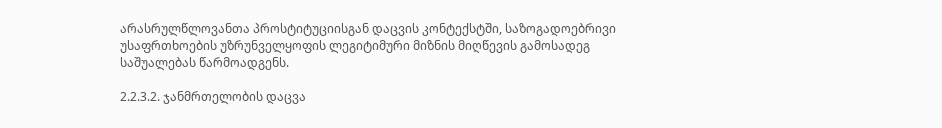არასრულწლოვანთა პროსტიტუციისგან დაცვის კონტექსტში, საზოგადოებრივი უსაფრთხოების უზრუნველყოფის ლეგიტიმური მიზნის მიღწევის გამოსადეგ საშუალებას წარმოადგენს.

2.2.3.2. ჯანმრთელობის დაცვა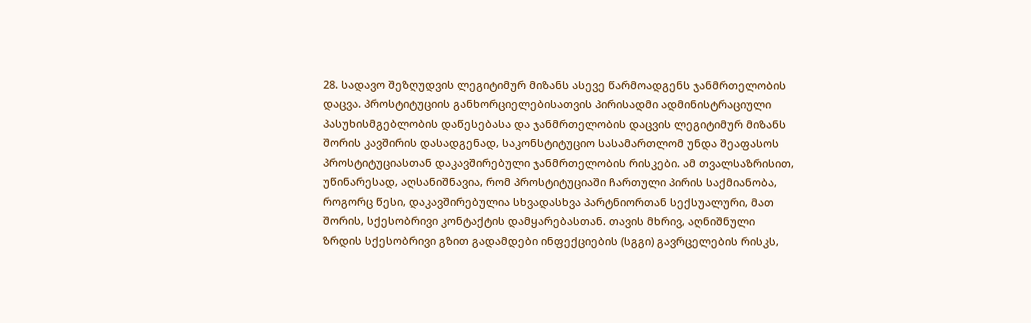28. სადავო შეზღუდვის ლეგიტიმურ მიზანს ასევე წარმოადგენს ჯანმრთელობის დაცვა. პროსტიტუციის განხორციელებისათვის პირისადმი ადმინისტრაციული პასუხისმგებლობის დაწესებასა და ჯანმრთელობის დაცვის ლეგიტიმურ მიზანს შორის კავშირის დასადგენად, საკონსტიტუციო სასამართლომ უნდა შეაფასოს პროსტიტუციასთან დაკავშირებული ჯანმრთელობის რისკები. ამ თვალსაზრისით, უწინარესად, აღსანიშნავია, რომ პროსტიტუციაში ჩართული პირის საქმიანობა, როგორც წესი, დაკავშირებულია სხვადასხვა პარტნიორთან სექსუალური, მათ შორის, სქესობრივი კონტაქტის დამყარებასთან. თავის მხრივ, აღნიშნული ზრდის სქესობრივი გზით გადამდები ინფექციების (სგგი) გავრცელების რისკს,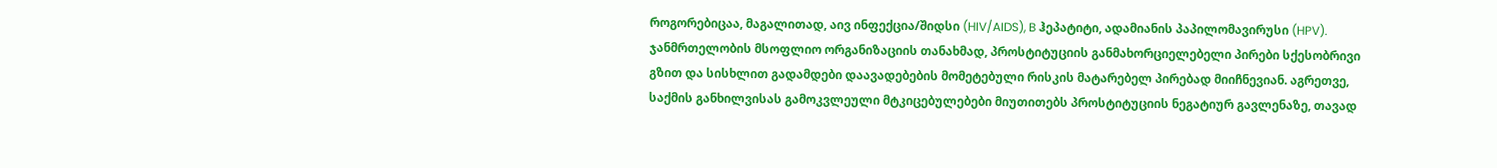როგორებიცაა, მაგალითად, აივ ინფექცია/შიდსი (HIV/AIDS), B ჰეპატიტი, ადამიანის პაპილომავირუსი (HPV). ჯანმრთელობის მსოფლიო ორგანიზაციის თანახმად, პროსტიტუციის განმახორციელებელი პირები სქესობრივი გზით და სისხლით გადამდები დაავადებების მომეტებული რისკის მატარებელ პირებად მიიჩნევიან. აგრეთვე, საქმის განხილვისას გამოკვლეული მტკიცებულებები მიუთითებს პროსტიტუციის ნეგატიურ გავლენაზე, თავად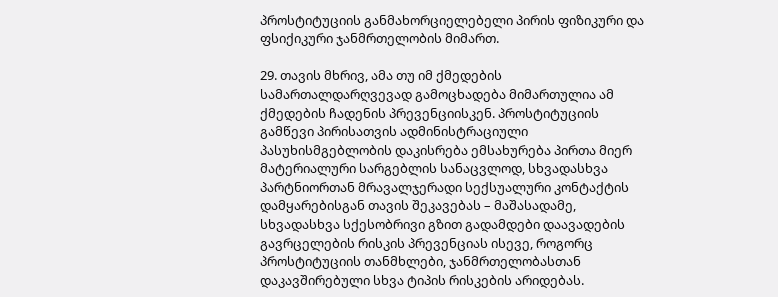პროსტიტუციის განმახორციელებელი პირის ფიზიკური და ფსიქიკური ჯანმრთელობის მიმართ.

29. თავის მხრივ, ამა თუ იმ ქმედების სამართალდარღვევად გამოცხადება მიმართულია ამ ქმედების ჩადენის პრევენციისკენ. პროსტიტუციის გამწევი პირისათვის ადმინისტრაციული პასუხისმგებლობის დაკისრება ემსახურება პირთა მიერ მატერიალური სარგებლის სანაცვლოდ, სხვადასხვა პარტნიორთან მრავალჯერადი სექსუალური კონტაქტის დამყარებისგან თავის შეკავებას – მაშასადამე, სხვადასხვა სქესობრივი გზით გადამდები დაავადების გავრცელების რისკის პრევენციას ისევე, როგორც პროსტიტუციის თანმხლები, ჯანმრთელობასთან დაკავშირებული სხვა ტიპის რისკების არიდებას.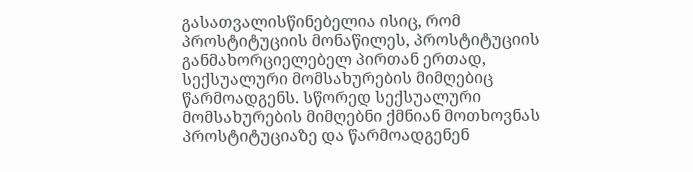გასათვალისწინებელია ისიც, რომ პროსტიტუციის მონაწილეს, პროსტიტუციის განმახორციელებელ პირთან ერთად, სექსუალური მომსახურების მიმღებიც წარმოადგენს. სწორედ სექსუალური მომსახურების მიმღებნი ქმნიან მოთხოვნას პროსტიტუციაზე და წარმოადგენენ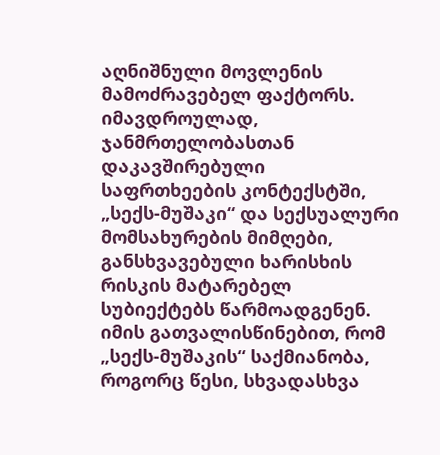აღნიშნული მოვლენის მამოძრავებელ ფაქტორს. იმავდროულად, ჯანმრთელობასთან დაკავშირებული საფრთხეების კონტექსტში, „სექს-მუშაკი“ და სექსუალური მომსახურების მიმღები, განსხვავებული ხარისხის რისკის მატარებელ სუბიექტებს წარმოადგენენ. იმის გათვალისწინებით, რომ „სექს-მუშაკის“ საქმიანობა, როგორც წესი, სხვადასხვა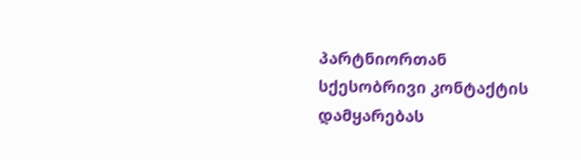პარტნიორთან სქესობრივი კონტაქტის დამყარებას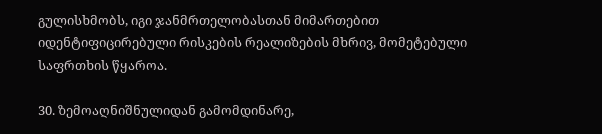გულისხმობს, იგი ჯანმრთელობასთან მიმართებით იდენტიფიცირებული რისკების რეალიზების მხრივ, მომეტებული საფრთხის წყაროა.

30. ზემოაღნიშნულიდან გამომდინარე,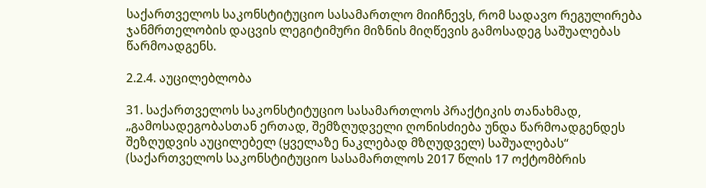საქართველოს საკონსტიტუციო სასამართლო მიიჩნევს, რომ სადავო რეგულირება ჯანმრთელობის დაცვის ლეგიტიმური მიზნის მიღწევის გამოსადეგ საშუალებას წარმოადგენს.

2.2.4. აუცილებლობა

31. საქართველოს საკონსტიტუციო სასამართლოს პრაქტიკის თანახმად, „გამოსადეგობასთან ერთად, შემზღუდველი ღონისძიება უნდა წარმოადგენდეს შეზღუდვის აუცილებელ (ყველაზე ნაკლებად მზღუდველ) საშუალებას“ (საქართველოს საკონსტიტუციო სასამართლოს 2017 წლის 17 ოქტომბრის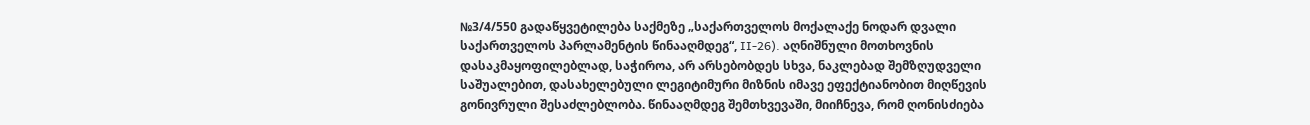№3/4/550 გადაწყვეტილება საქმეზე „საქართველოს მოქალაქე ნოდარ დვალი საქართველოს პარლამენტის წინააღმდეგ“, II-26). აღნიშნული მოთხოვნის დასაკმაყოფილებლად, საჭიროა, არ არსებობდეს სხვა, ნაკლებად შემზღუდველი საშუალებით, დასახელებული ლეგიტიმური მიზნის იმავე ეფექტიანობით მიღწევის გონივრული შესაძლებლობა. წინააღმდეგ შემთხვევაში, მიიჩნევა, რომ ღონისძიება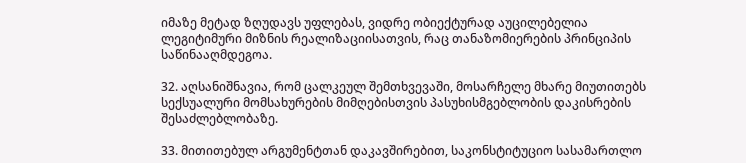იმაზე მეტად ზღუდავს უფლებას, ვიდრე ობიექტურად აუცილებელია ლეგიტიმური მიზნის რეალიზაციისათვის, რაც თანაზომიერების პრინციპის საწინააღმდეგოა.

32. აღსანიშნავია, რომ ცალკეულ შემთხვევაში, მოსარჩელე მხარე მიუთითებს სექსუალური მომსახურების მიმღებისთვის პასუხისმგებლობის დაკისრების შესაძლებლობაზე.

33. მითითებულ არგუმენტთან დაკავშირებით, საკონსტიტუციო სასამართლო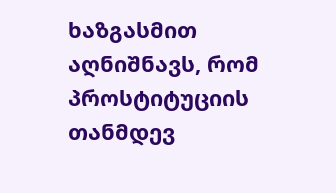ხაზგასმით აღნიშნავს, რომ პროსტიტუციის თანმდევ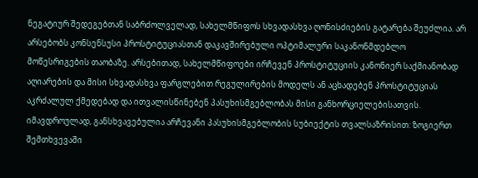ნეგატიურ შედეგებთან საბრძოლველად, სახელმწიფოს სხვადასხვა ღონისძიების გატარება შეუძლია. არ არსებობს კონსენსუსი პროსტიტუციასთან დაკავშირებული ოპტიმალური საკანონმდებლო მოწესრიგების თაობაზე. არსებითად, სახელმწიფოები ირჩევენ პროსტიტუციის კანონიერ საქმიანობად აღიარების და მისი სხვადასხვა ფარგლებით რეგულირების მოდელს ან აცხადებენ პროსტიტუციას აკრძალულ ქმედებად და ითვალისწინებენ პასუხისმგებლობას მისი განხორციელებისათვის. იმავდროულად, განსხვავებულია არჩევანი პასუხისმგებლობის სუბიექტის თვალსაზრისით: ზოგიერთ შემთხვევაში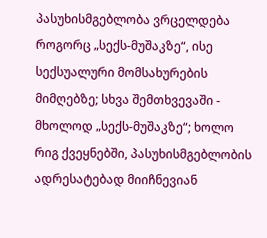პასუხისმგებლობა ვრცელდება როგორც „სექს-მუშაკზე“, ისე სექსუალური მომსახურების მიმღებზე; სხვა შემთხვევაში - მხოლოდ „სექს-მუშაკზე“; ხოლო რიგ ქვეყნებში, პასუხისმგებლობის ადრესატებად მიიჩნევიან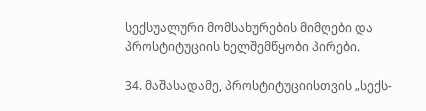სექსუალური მომსახურების მიმღები და პროსტიტუციის ხელშემწყობი პირები.

34. მაშასადამე, პროსტიტუციისთვის „სექს-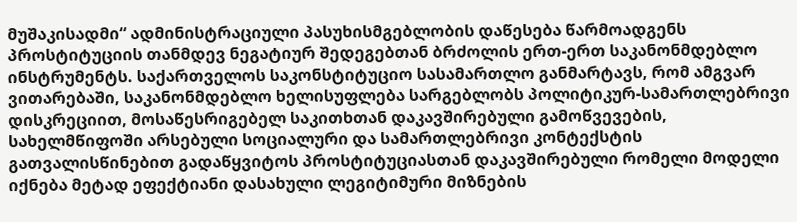მუშაკისადმი“ ადმინისტრაციული პასუხისმგებლობის დაწესება წარმოადგენს პროსტიტუციის თანმდევ ნეგატიურ შედეგებთან ბრძოლის ერთ-ერთ საკანონმდებლო ინსტრუმენტს. საქართველოს საკონსტიტუციო სასამართლო განმარტავს, რომ ამგვარ ვითარებაში, საკანონმდებლო ხელისუფლება სარგებლობს პოლიტიკურ-სამართლებრივი დისკრეციით, მოსაწესრიგებელ საკითხთან დაკავშირებული გამოწვევების, სახელმწიფოში არსებული სოციალური და სამართლებრივი კონტექსტის გათვალისწინებით გადაწყვიტოს პროსტიტუციასთან დაკავშირებული რომელი მოდელი იქნება მეტად ეფექტიანი დასახული ლეგიტიმური მიზნების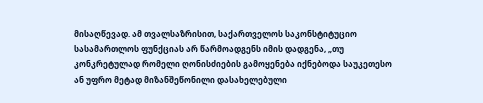მისაღწევად. ამ თვალსაზრისით, საქართველოს საკონსტიტუციო სასამართლოს ფუნქციას არ წარმოადგენს იმის დადგენა, „თუ კონკრეტულად რომელი ღონისძიების გამოყენება იქნებოდა საუკეთესო ან უფრო მეტად მიზანშეწონილი დასახელებული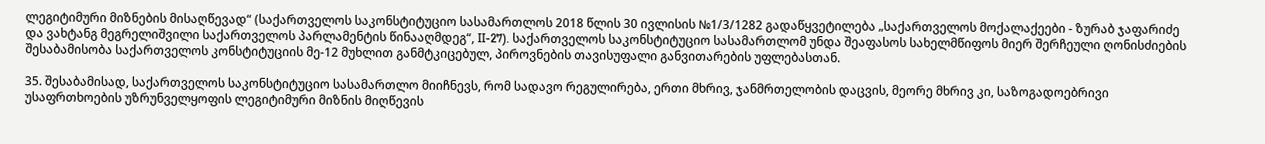ლეგიტიმური მიზნების მისაღწევად“ (საქართველოს საკონსტიტუციო სასამართლოს 2018 წლის 30 ივლისის №1/3/1282 გადაწყვეტილება „საქართველოს მოქალაქეები - ზურაბ ჯაფარიძე და ვახტანგ მეგრელიშვილი საქართველოს პარლამენტის წინააღმდეგ“, II-27). საქართველოს საკონსტიტუციო სასამართლომ უნდა შეაფასოს სახელმწიფოს მიერ შერჩეული ღონისძიების შესაბამისობა საქართველოს კონსტიტუციის მე-12 მუხლით განმტკიცებულ, პიროვნების თავისუფალი განვითარების უფლებასთან.

35. შესაბამისად, საქართველოს საკონსტიტუციო სასამართლო მიიჩნევს, რომ სადავო რეგულირება, ერთი მხრივ, ჯანმრთელობის დაცვის, მეორე მხრივ კი, საზოგადოებრივი უსაფრთხოების უზრუნველყოფის ლეგიტიმური მიზნის მიღწევის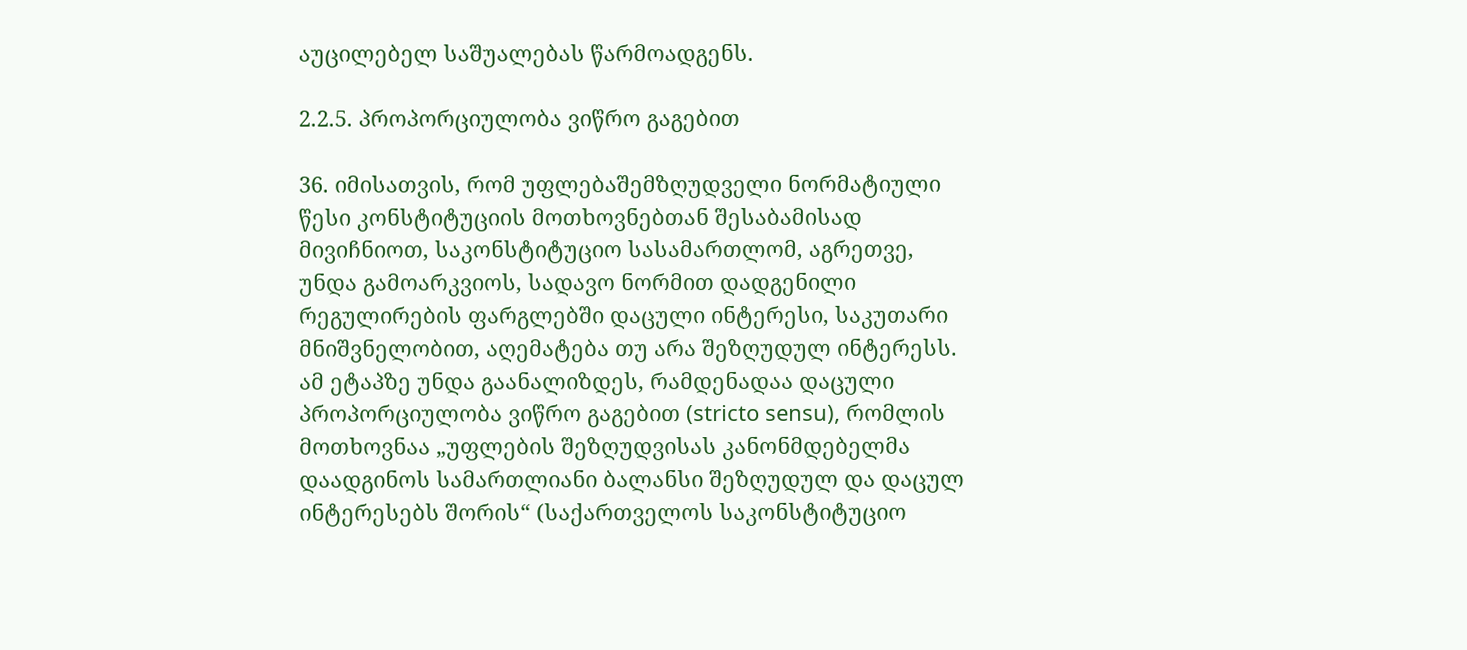აუცილებელ საშუალებას წარმოადგენს.

2.2.5. პროპორციულობა ვიწრო გაგებით

36. იმისათვის, რომ უფლებაშემზღუდველი ნორმატიული წესი კონსტიტუციის მოთხოვნებთან შესაბამისად მივიჩნიოთ, საკონსტიტუციო სასამართლომ, აგრეთვე, უნდა გამოარკვიოს, სადავო ნორმით დადგენილი რეგულირების ფარგლებში დაცული ინტერესი, საკუთარი მნიშვნელობით, აღემატება თუ არა შეზღუდულ ინტერესს. ამ ეტაპზე უნდა გაანალიზდეს, რამდენადაა დაცული პროპორციულობა ვიწრო გაგებით (stricto sensu), რომლის მოთხოვნაა „უფლების შეზღუდვისას კანონმდებელმა დაადგინოს სამართლიანი ბალანსი შეზღუდულ და დაცულ ინტერესებს შორის“ (საქართველოს საკონსტიტუციო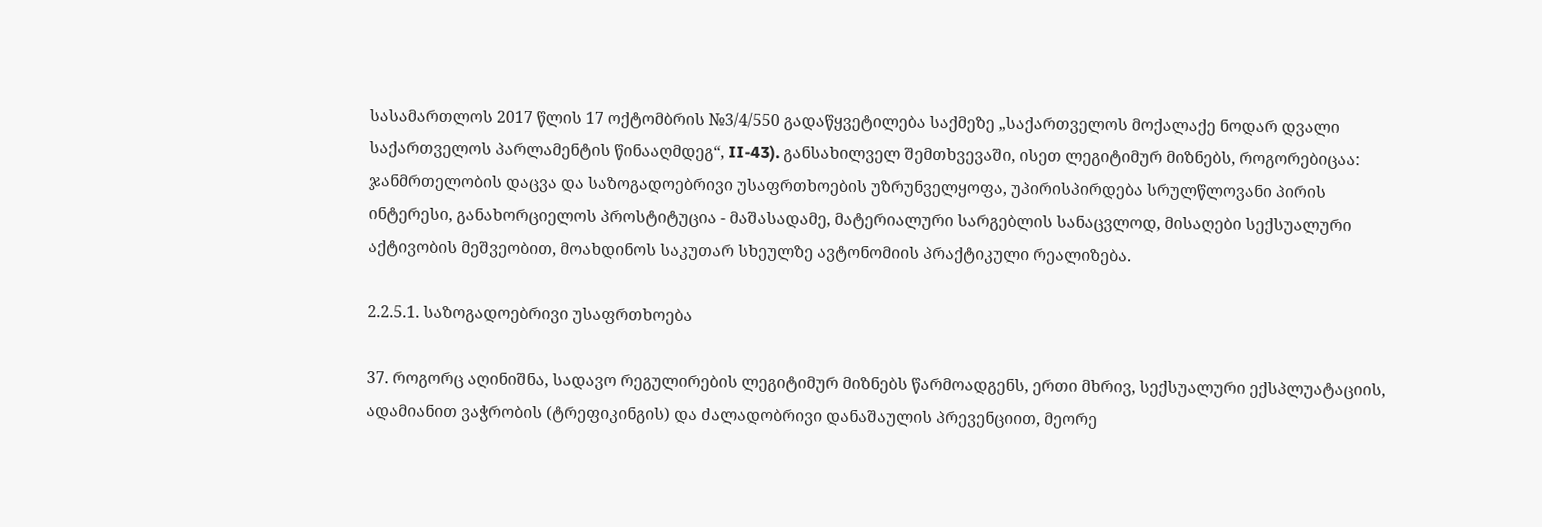სასამართლოს 2017 წლის 17 ოქტომბრის №3/4/550 გადაწყვეტილება საქმეზე „საქართველოს მოქალაქე ნოდარ დვალი საქართველოს პარლამენტის წინააღმდეგ“, II-43). განსახილველ შემთხვევაში, ისეთ ლეგიტიმურ მიზნებს, როგორებიცაა: ჯანმრთელობის დაცვა და საზოგადოებრივი უსაფრთხოების უზრუნველყოფა, უპირისპირდება სრულწლოვანი პირის ინტერესი, განახორციელოს პროსტიტუცია - მაშასადამე, მატერიალური სარგებლის სანაცვლოდ, მისაღები სექსუალური აქტივობის მეშვეობით, მოახდინოს საკუთარ სხეულზე ავტონომიის პრაქტიკული რეალიზება.

2.2.5.1. საზოგადოებრივი უსაფრთხოება

37. როგორც აღინიშნა, სადავო რეგულირების ლეგიტიმურ მიზნებს წარმოადგენს, ერთი მხრივ, სექსუალური ექსპლუატაციის, ადამიანით ვაჭრობის (ტრეფიკინგის) და ძალადობრივი დანაშაულის პრევენციით, მეორე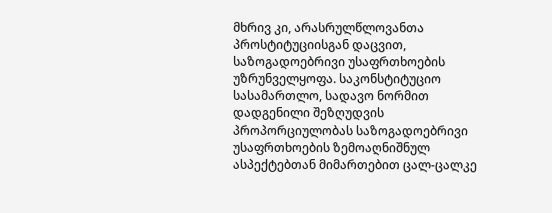მხრივ კი, არასრულწლოვანთა პროსტიტუციისგან დაცვით, საზოგადოებრივი უსაფრთხოების უზრუნველყოფა. საკონსტიტუციო სასამართლო, სადავო ნორმით დადგენილი შეზღუდვის პროპორციულობას საზოგადოებრივი უსაფრთხოების ზემოაღნიშნულ ასპექტებთან მიმართებით ცალ-ცალკე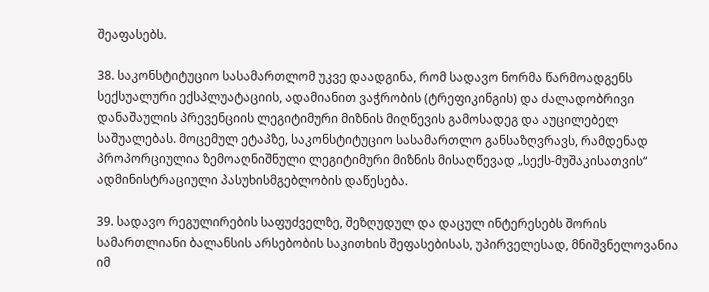შეაფასებს.

38. საკონსტიტუციო სასამართლომ უკვე დაადგინა, რომ სადავო ნორმა წარმოადგენს სექსუალური ექსპლუატაციის, ადამიანით ვაჭრობის (ტრეფიკინგის) და ძალადობრივი დანაშაულის პრევენციის ლეგიტიმური მიზნის მიღწევის გამოსადეგ და აუცილებელ საშუალებას. მოცემულ ეტაპზე, საკონსტიტუციო სასამართლო განსაზღვრავს, რამდენად პროპორციულია ზემოაღნიშნული ლეგიტიმური მიზნის მისაღწევად „სექს-მუშაკისათვის“ ადმინისტრაციული პასუხისმგებლობის დაწესება.

39. სადავო რეგულირების საფუძველზე, შეზღუდულ და დაცულ ინტერესებს შორის სამართლიანი ბალანსის არსებობის საკითხის შეფასებისას, უპირველესად, მნიშვნელოვანია იმ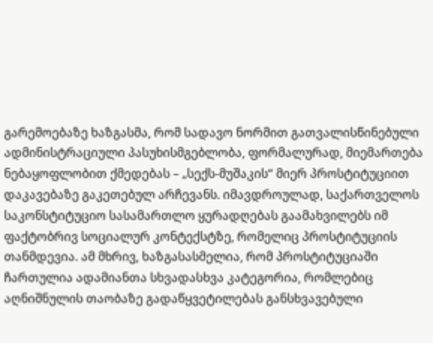გარემოებაზე ხაზგასმა, რომ სადავო ნორმით გათვალისწინებული ადმინისტრაციული პასუხისმგებლობა, ფორმალურად, მიემართება ნებაყოფლობით ქმედებას – „სექს-მუშაკის“ მიერ პროსტიტუციით დაკავებაზე გაკეთებულ არჩევანს. იმავდროულად, საქართველოს საკონსტიტუციო სასამართლო ყურადღებას გაამახვილებს იმ ფაქტობრივ სოციალურ კონტექსტზე, რომელიც პროსტიტუციის თანმდევია. ამ მხრივ, ხაზგასასმელია, რომ პროსტიტუციაში ჩართულია ადამიანთა სხვადასხვა კატეგორია, რომლებიც აღნიშნულის თაობაზე გადაწყვეტილებას განსხვავებული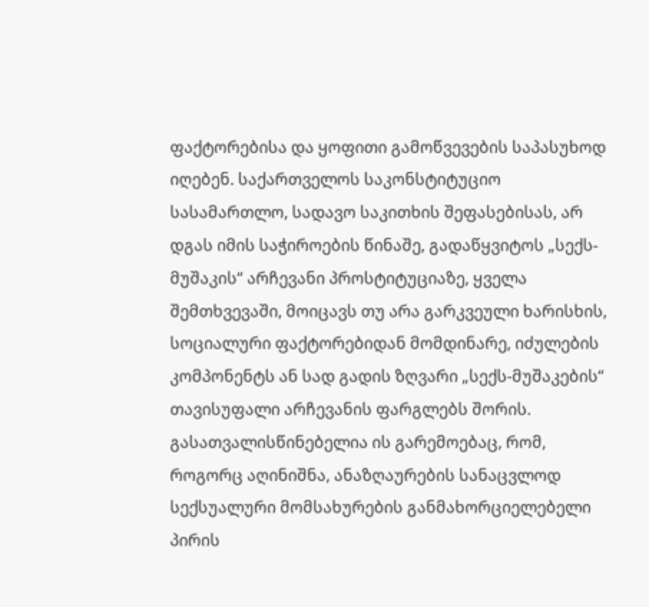ფაქტორებისა და ყოფითი გამოწვევების საპასუხოდ იღებენ. საქართველოს საკონსტიტუციო სასამართლო, სადავო საკითხის შეფასებისას, არ დგას იმის საჭიროების წინაშე, გადაწყვიტოს „სექს-მუშაკის“ არჩევანი პროსტიტუციაზე, ყველა შემთხვევაში, მოიცავს თუ არა გარკვეული ხარისხის, სოციალური ფაქტორებიდან მომდინარე, იძულების კომპონენტს ან სად გადის ზღვარი „სექს-მუშაკების“ თავისუფალი არჩევანის ფარგლებს შორის. გასათვალისწინებელია ის გარემოებაც, რომ, როგორც აღინიშნა, ანაზღაურების სანაცვლოდ სექსუალური მომსახურების განმახორციელებელი პირის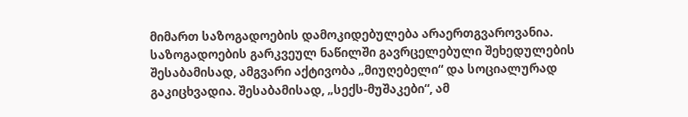მიმართ საზოგადოების დამოკიდებულება არაერთგვაროვანია. საზოგადოების გარკვეულ ნაწილში გავრცელებული შეხედულების შესაბამისად, ამგვარი აქტივობა „მიუღებელი“ და სოციალურად გაკიცხვადია. შესაბამისად, „სექს-მუშაკები“, ამ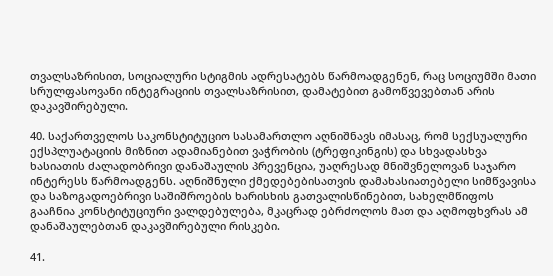თვალსაზრისით, სოციალური სტიგმის ადრესატებს წარმოადგენენ, რაც სოციუმში მათი სრულფასოვანი ინტეგრაციის თვალსაზრისით, დამატებით გამოწვევებთან არის დაკავშირებული.

40. საქართველოს საკონსტიტუციო სასამართლო აღნიშნავს იმასაც, რომ სექსუალური ექსპლუატაციის მიზნით ადამიანებით ვაჭრობის (ტრეფიკინგის) და სხვადასხვა ხასიათის ძალადობრივი დანაშაულის პრევენცია, უაღრესად მნიშვნელოვან საჯარო ინტერესს წარმოადგენს. აღნიშნული ქმედებებისათვის დამახასიათებელი სიმწვავისა და საზოგადოებრივი საშიშროების ხარისხის გათვალისწინებით, სახელმწიფოს გააჩნია კონსტიტუციური ვალდებულება, მკაცრად ებრძოლოს მათ და აღმოფხვრას ამ დანაშაულებთან დაკავშირებული რისკები.

41.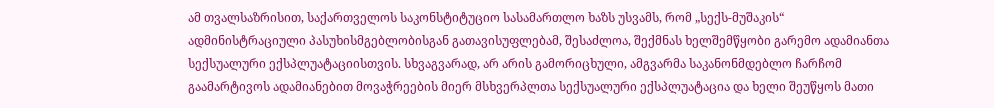ამ თვალსაზრისით, საქართველოს საკონსტიტუციო სასამართლო ხაზს უსვამს, რომ „სექს-მუშაკის“ ადმინისტრაციული პასუხისმგებლობისგან გათავისუფლებამ, შესაძლოა, შექმნას ხელშემწყობი გარემო ადამიანთა სექსუალური ექსპლუატაციისთვის. სხვაგვარად, არ არის გამორიცხული, ამგვარმა საკანონმდებლო ჩარჩომ გაამარტივოს ადამიანებით მოვაჭრეების მიერ მსხვერპლთა სექსუალური ექსპლუატაცია და ხელი შეუწყოს მათი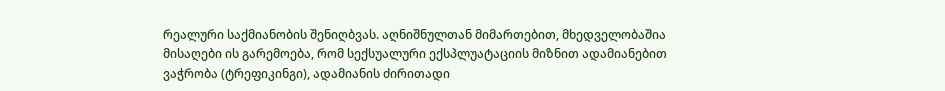რეალური საქმიანობის შენიღბვას. აღნიშნულთან მიმართებით, მხედველობაშია მისაღები ის გარემოება, რომ სექსუალური ექსპლუატაციის მიზნით ადამიანებით ვაჭრობა (ტრეფიკინგი), ადამიანის ძირითადი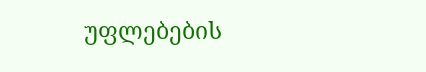უფლებების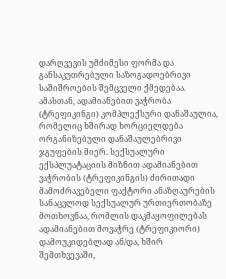დარღვევის უმძიმესი ფორმა და განსაკუთრებული საზოგადოებრივი საშიშროების შემცველი ქმედებაა. ამასთან, ადამიანებით ვაჭრობა (ტრეფიკინგი) კომპლექსური დანაშაულია, რომელიც ხშირად ხორციელდება ორგანიზებული დანაშაულებრივი ჯგუფების მიერ. სექსუალური ექსპლუატაციის მიზნით ადამიანებით ვაჭრობის (ტრეფიკინგის) ძირითადი მამოძრავებელი ფაქტორი ანაზღაურების სანაცვლოდ სექსუალურ ურთიერთობაზე მოთხოვნაა, რომლის დაკმაყოფილებას ადამიანებით მოვაჭრე (ტრეფიკიორი) დამოუკიდებლად ან/და, ხშირ შემთხვევაში,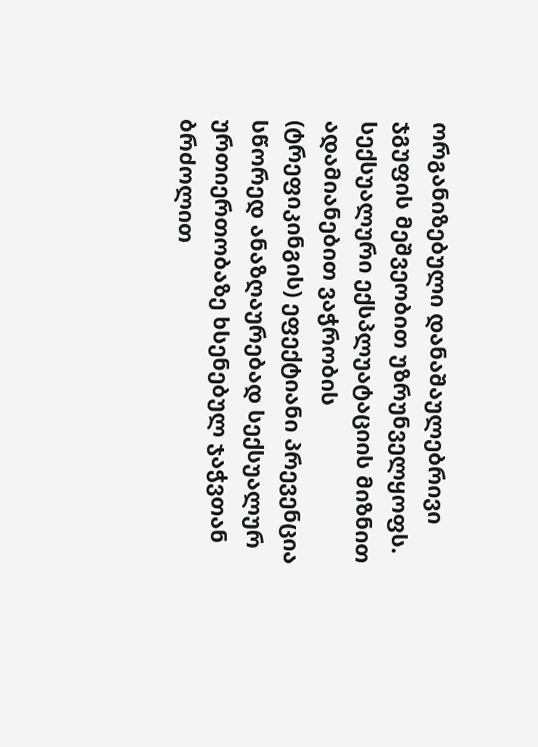ორგანიზებული დანაშაულებრივი ჯგუფის მეშვეობით უზრუნველყოფს. სექსუალური ექსპლუატაციის მიზნით ადამიანებით ვაჭრობის (ტრეფიკინგის) ეფექტიანი პრევენცია სწორედ ანაზღაურებად სექსუალურ ურთიერთობაზე ხსენებულ ჯაჭვთან ბრძოლით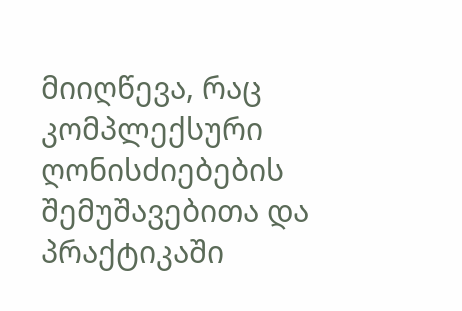მიიღწევა, რაც კომპლექსური ღონისძიებების შემუშავებითა და პრაქტიკაში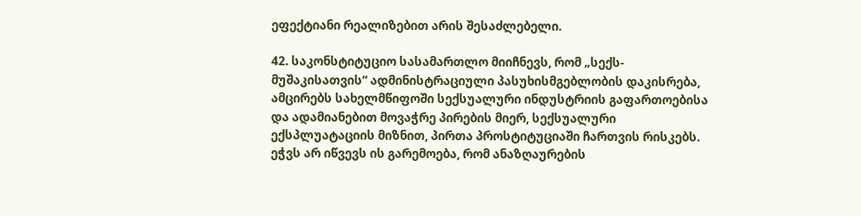ეფექტიანი რეალიზებით არის შესაძლებელი.

42. საკონსტიტუციო სასამართლო მიიჩნევს, რომ „სექს-მუშაკისათვის“ ადმინისტრაციული პასუხისმგებლობის დაკისრება, ამცირებს სახელმწიფოში სექსუალური ინდუსტრიის გაფართოებისა და ადამიანებით მოვაჭრე პირების მიერ, სექსუალური ექსპლუატაციის მიზნით, პირთა პროსტიტუციაში ჩართვის რისკებს. ეჭვს არ იწვევს ის გარემოება, რომ ანაზღაურების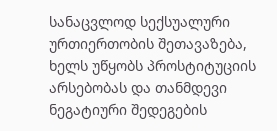სანაცვლოდ სექსუალური ურთიერთობის შეთავაზება, ხელს უწყობს პროსტიტუციის არსებობას და თანმდევი ნეგატიური შედეგების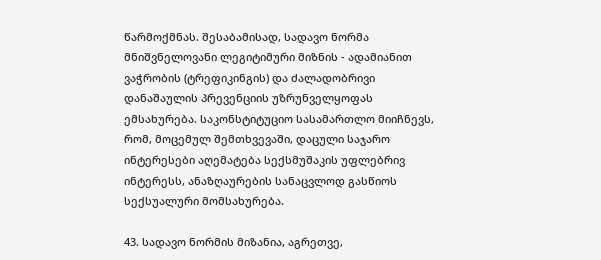წარმოქმნას. შესაბამისად, სადავო ნორმა მნიშვნელოვანი ლეგიტიმური მიზნის - ადამიანით ვაჭრობის (ტრეფიკინგის) და ძალადობრივი დანაშაულის პრევენციის უზრუნველყოფას ემსახურება. საკონსტიტუციო სასამართლო მიიჩნევს, რომ, მოცემულ შემთხვევაში, დაცული საჯარო ინტერესები აღემატება სექსმუშაკის უფლებრივ ინტერესს, ანაზღაურების სანაცვლოდ გასწიოს სექსუალური მომსახურება.

43. სადავო ნორმის მიზანია, აგრეთვე,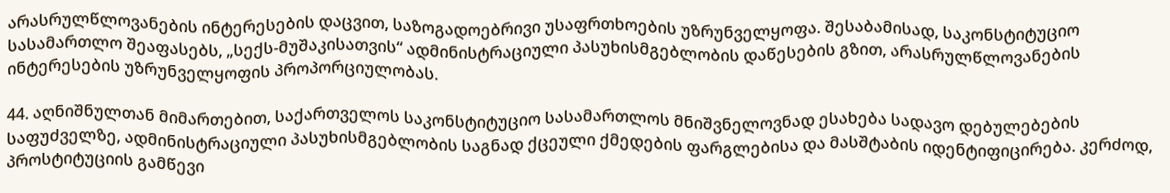არასრულწლოვანების ინტერესების დაცვით, საზოგადოებრივი უსაფრთხოების უზრუნველყოფა. შესაბამისად, საკონსტიტუციო სასამართლო შეაფასებს, „სექს-მუშაკისათვის“ ადმინისტრაციული პასუხისმგებლობის დაწესების გზით, არასრულწლოვანების ინტერესების უზრუნველყოფის პროპორციულობას.

44. აღნიშნულთან მიმართებით, საქართველოს საკონსტიტუციო სასამართლოს მნიშვნელოვნად ესახება სადავო დებულებების საფუძველზე, ადმინისტრაციული პასუხისმგებლობის საგნად ქცეული ქმედების ფარგლებისა და მასშტაბის იდენტიფიცირება. კერძოდ, პროსტიტუციის გამწევი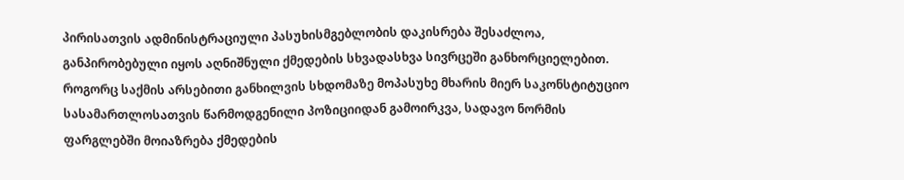პირისათვის ადმინისტრაციული პასუხისმგებლობის დაკისრება შესაძლოა, განპირობებული იყოს აღნიშნული ქმედების სხვადასხვა სივრცეში განხორციელებით. როგორც საქმის არსებითი განხილვის სხდომაზე მოპასუხე მხარის მიერ საკონსტიტუციო სასამართლოსათვის წარმოდგენილი პოზიციიდან გამოირკვა, სადავო ნორმის ფარგლებში მოიაზრება ქმედების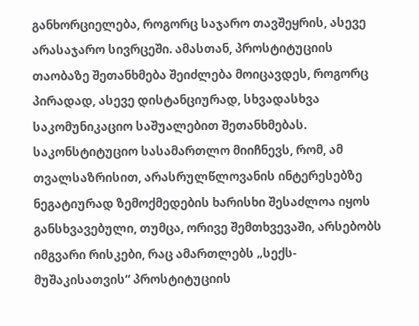განხორციელება, როგორც საჯარო თავშეყრის, ასევე არასაჯარო სივრცეში. ამასთან, პროსტიტუციის თაობაზე შეთანხმება შეიძლება მოიცავდეს, როგორც პირადად, ასევე დისტანციურად, სხვადასხვა საკომუნიკაციო საშუალებით შეთანხმებას. საკონსტიტუციო სასამართლო მიიჩნევს, რომ, ამ თვალსაზრისით, არასრულწლოვანის ინტერესებზე ნეგატიურად ზემოქმედების ხარისხი შესაძლოა იყოს განსხვავებული, თუმცა, ორივე შემთხვევაში, არსებობს იმგვარი რისკები, რაც ამართლებს „სექს-მუშაკისათვის“ პროსტიტუციის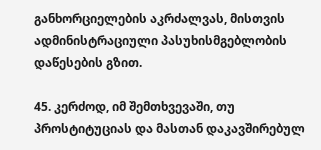განხორციელების აკრძალვას, მისთვის ადმინისტრაციული პასუხისმგებლობის დაწესების გზით.

45. კერძოდ, იმ შემთხვევაში, თუ პროსტიტუციას და მასთან დაკავშირებულ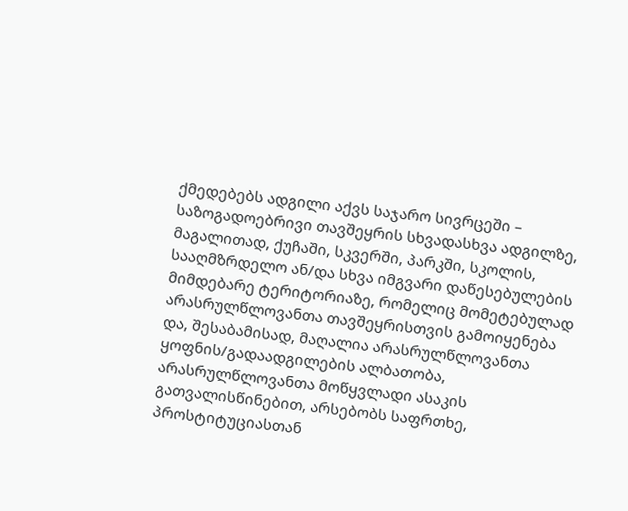ქმედებებს ადგილი აქვს საჯარო სივრცეში – საზოგადოებრივი თავშეყრის სხვადასხვა ადგილზე, მაგალითად, ქუჩაში, სკვერში, პარკში, სკოლის, სააღმზრდელო ან/და სხვა იმგვარი დაწესებულების მიმდებარე ტერიტორიაზე, რომელიც მომეტებულად არასრულწლოვანთა თავშეყრისთვის გამოიყენება და, შესაბამისად, მაღალია არასრულწლოვანთა ყოფნის/გადაადგილების ალბათობა, არასრულწლოვანთა მოწყვლადი ასაკის გათვალისწინებით, არსებობს საფრთხე, პროსტიტუციასთან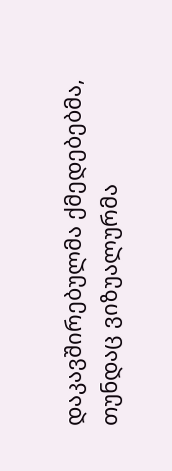დაკავშირებულმა ქმედებებმა, თუნდაც ვიზუალურმა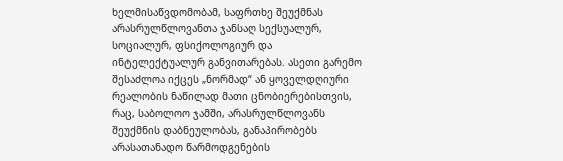ხელმისაწვდომობამ, საფრთხე შეუქმნას არასრულწლოვანთა ჯანსაღ სექსუალურ, სოციალურ, ფსიქოლოგიურ და ინტელექტუალურ განვითარებას. ასეთი გარემო შესაძლოა იქცეს „ნორმად“ ან ყოველდღიური რეალობის ნაწილად მათი ცნობიერებისთვის, რაც, საბოლოო ჯამში, არასრულწლოვანს შეუქმნის დაბნეულობას, განაპირობებს არასათანადო წარმოდგენების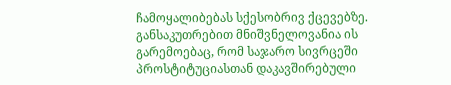ჩამოყალიბებას სქესობრივ ქცევებზე. განსაკუთრებით მნიშვნელოვანია ის გარემოებაც, რომ საჯარო სივრცეში პროსტიტუციასთან დაკავშირებული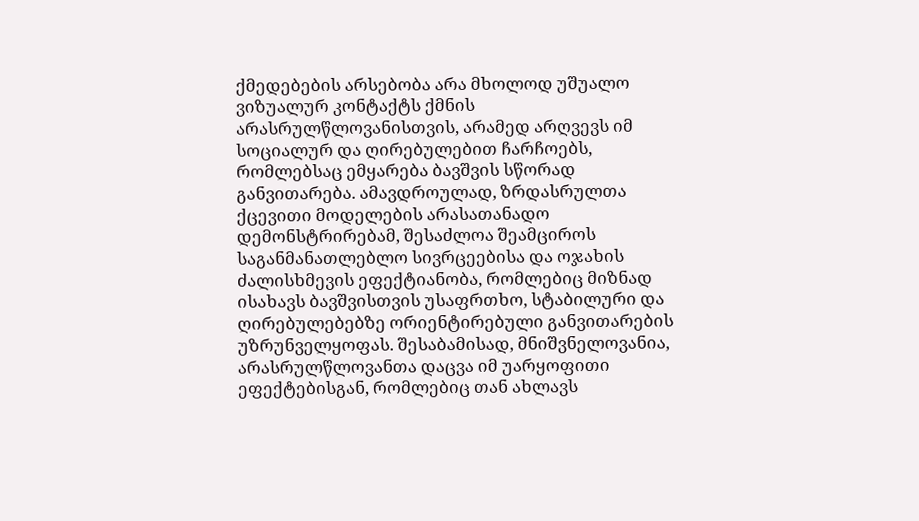ქმედებების არსებობა არა მხოლოდ უშუალო ვიზუალურ კონტაქტს ქმნის არასრულწლოვანისთვის, არამედ არღვევს იმ სოციალურ და ღირებულებით ჩარჩოებს, რომლებსაც ემყარება ბავშვის სწორად განვითარება. ამავდროულად, ზრდასრულთა ქცევითი მოდელების არასათანადო დემონსტრირებამ, შესაძლოა შეამციროს საგანმანათლებლო სივრცეებისა და ოჯახის ძალისხმევის ეფექტიანობა, რომლებიც მიზნად ისახავს ბავშვისთვის უსაფრთხო, სტაბილური და ღირებულებებზე ორიენტირებული განვითარების უზრუნველყოფას. შესაბამისად, მნიშვნელოვანია, არასრულწლოვანთა დაცვა იმ უარყოფითი ეფექტებისგან, რომლებიც თან ახლავს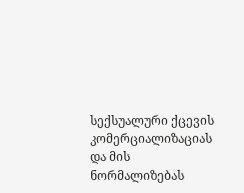სექსუალური ქცევის კომერციალიზაციას და მის ნორმალიზებას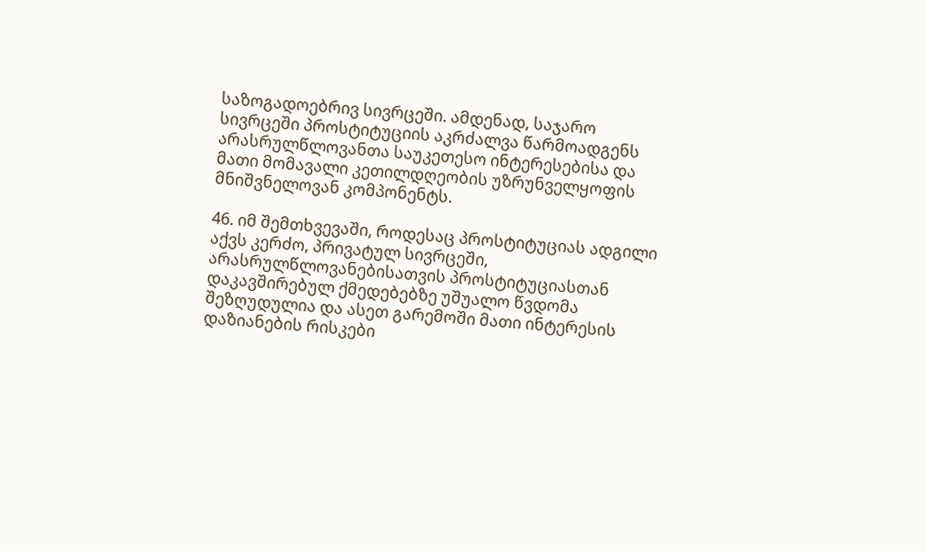საზოგადოებრივ სივრცეში. ამდენად, საჯარო სივრცეში პროსტიტუციის აკრძალვა წარმოადგენს არასრულწლოვანთა საუკეთესო ინტერესებისა და მათი მომავალი კეთილდღეობის უზრუნველყოფის მნიშვნელოვან კომპონენტს.

46. იმ შემთხვევაში, როდესაც პროსტიტუციას ადგილი აქვს კერძო, პრივატულ სივრცეში, არასრულწლოვანებისათვის პროსტიტუციასთან დაკავშირებულ ქმედებებზე უშუალო წვდომა შეზღუდულია და ასეთ გარემოში მათი ინტერესის დაზიანების რისკები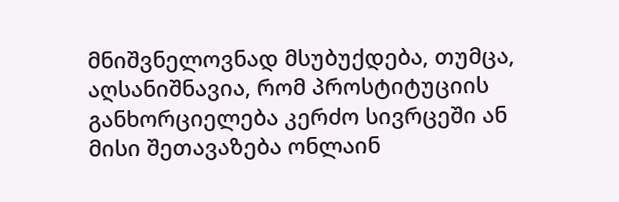მნიშვნელოვნად მსუბუქდება, თუმცა, აღსანიშნავია, რომ პროსტიტუციის განხორციელება კერძო სივრცეში ან მისი შეთავაზება ონლაინ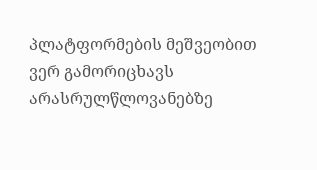პლატფორმების მეშვეობით ვერ გამორიცხავს არასრულწლოვანებზე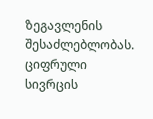ზეგავლენის შესაძლებლობას. ციფრული სივრცის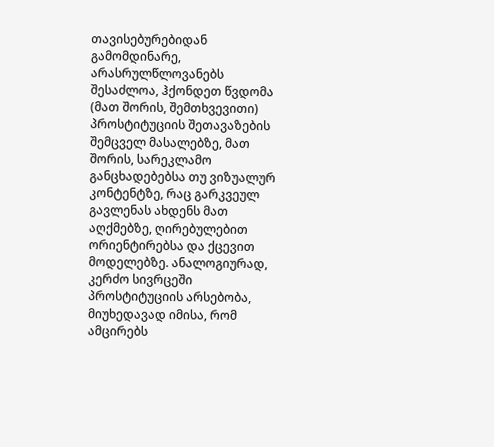თავისებურებიდან გამომდინარე, არასრულწლოვანებს შესაძლოა, ჰქონდეთ წვდომა (მათ შორის, შემთხვევითი) პროსტიტუციის შეთავაზების შემცველ მასალებზე, მათ შორის, სარეკლამო განცხადებებსა თუ ვიზუალურ კონტენტზე, რაც გარკვეულ გავლენას ახდენს მათ აღქმებზე, ღირებულებით ორიენტირებსა და ქცევით მოდელებზე. ანალოგიურად, კერძო სივრცეში პროსტიტუციის არსებობა, მიუხედავად იმისა, რომ ამცირებს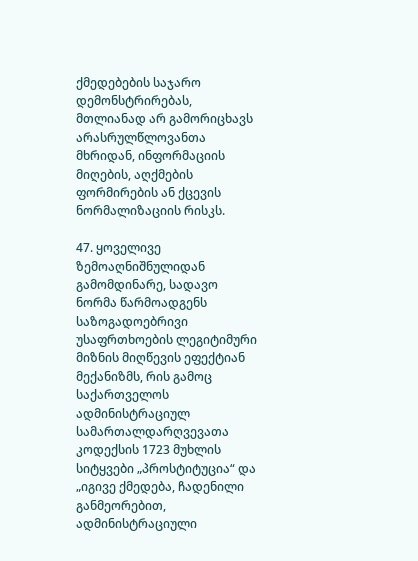ქმედებების საჯარო დემონსტრირებას, მთლიანად არ გამორიცხავს არასრულწლოვანთა მხრიდან, ინფორმაციის მიღების, აღქმების ფორმირების ან ქცევის ნორმალიზაციის რისკს.

47. ყოველივე ზემოაღნიშნულიდან გამომდინარე, სადავო ნორმა წარმოადგენს საზოგადოებრივი უსაფრთხოების ლეგიტიმური მიზნის მიღწევის ეფექტიან მექანიზმს, რის გამოც საქართველოს ადმინისტრაციულ სამართალდარღვევათა კოდექსის 1723 მუხლის სიტყვები „პროსტიტუცია“ და „იგივე ქმედება, ჩადენილი განმეორებით, ადმინისტრაციული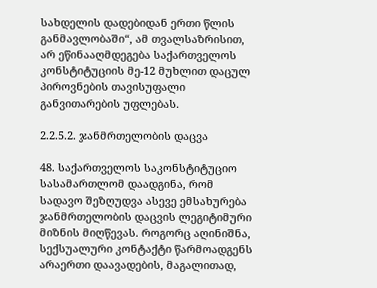სახდელის დადებიდან ერთი წლის განმავლობაში“, ამ თვალსაზრისით, არ ეწინააღმდეგება საქართველოს კონსტიტუციის მე-12 მუხლით დაცულ პიროვნების თავისუფალი განვითარების უფლებას.

2.2.5.2. ჯანმრთელობის დაცვა

48. საქართველოს საკონსტიტუციო სასამართლომ დაადგინა, რომ სადავო შეზღუდვა ასევე ემსახურება ჯანმრთელობის დაცვის ლეგიტიმური მიზნის მიღწევას. როგორც აღინიშნა, სექსუალური კონტაქტი წარმოადგენს არაერთი დაავადების, მაგალითად,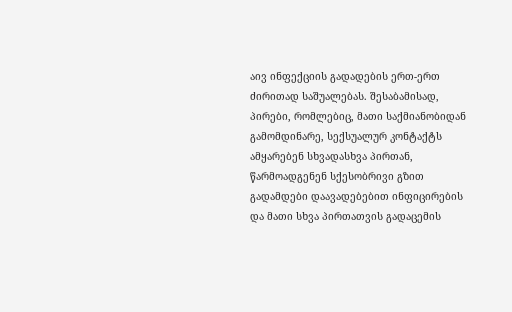აივ ინფექციის გადადების ერთ-ერთ ძირითად საშუალებას. შესაბამისად, პირები, რომლებიც, მათი საქმიანობიდან გამომდინარე, სექსუალურ კონტაქტს ამყარებენ სხვადასხვა პირთან, წარმოადგენენ სქესობრივი გზით გადამდები დაავადებებით ინფიცირების და მათი სხვა პირთათვის გადაცემის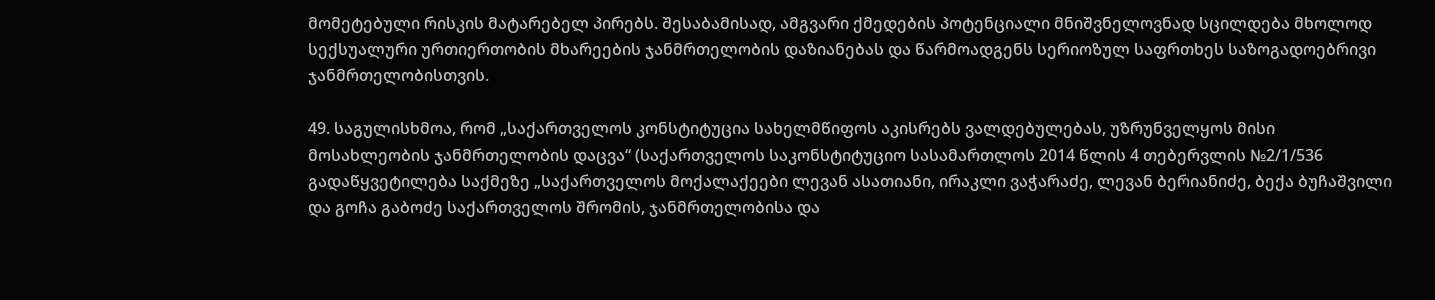მომეტებული რისკის მატარებელ პირებს. შესაბამისად, ამგვარი ქმედების პოტენციალი მნიშვნელოვნად სცილდება მხოლოდ სექსუალური ურთიერთობის მხარეების ჯანმრთელობის დაზიანებას და წარმოადგენს სერიოზულ საფრთხეს საზოგადოებრივი ჯანმრთელობისთვის.

49. საგულისხმოა, რომ „საქართველოს კონსტიტუცია სახელმწიფოს აკისრებს ვალდებულებას, უზრუნველყოს მისი მოსახლეობის ჯანმრთელობის დაცვა“ (საქართველოს საკონსტიტუციო სასამართლოს 2014 წლის 4 თებერვლის №2/1/536 გადაწყვეტილება საქმეზე „საქართველოს მოქალაქეები ლევან ასათიანი, ირაკლი ვაჭარაძე, ლევან ბერიანიძე, ბექა ბუჩაშვილი და გოჩა გაბოძე საქართველოს შრომის, ჯანმრთელობისა და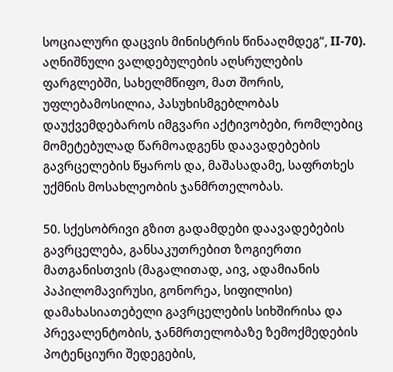სოციალური დაცვის მინისტრის წინააღმდეგ“, II-70). აღნიშნული ვალდებულების აღსრულების ფარგლებში, სახელმწიფო, მათ შორის, უფლებამოსილია, პასუხისმგებლობას დაუქვემდებაროს იმგვარი აქტივობები, რომლებიც მომეტებულად წარმოადგენს დაავადებების გავრცელების წყაროს და, მაშასადამე, საფრთხეს უქმნის მოსახლეობის ჯანმრთელობას.

50. სქესობრივი გზით გადამდები დაავადებების გავრცელება, განსაკუთრებით ზოგიერთი მათგანისთვის (მაგალითად, აივ, ადამიანის პაპილომავირუსი, გონორეა, სიფილისი) დამახასიათებელი გავრცელების სიხშირისა და პრევალენტობის, ჯანმრთელობაზე ზემოქმედების პოტენციური შედეგების,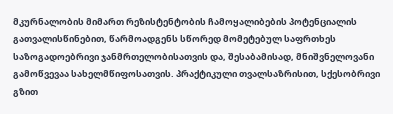მკურნალობის მიმართ რეზისტენტობის ჩამოყალიბების პოტენციალის გათვალისწინებით, წარმოადგენს სწორედ მომეტებულ საფრთხეს საზოგადოებრივი ჯანმრთელობისათვის და, შესაბამისად, მნიშვნელოვანი გამოწვევაა სახელმწიფოსათვის. პრაქტიკული თვალსაზრისით, სქესობრივი გზით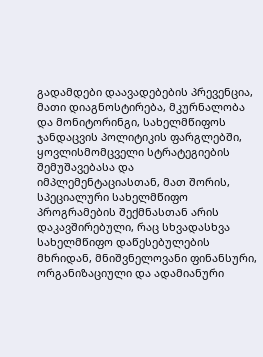გადამდები დაავადებების პრევენცია, მათი დიაგნოსტირება, მკურნალობა და მონიტორინგი, სახელმწიფოს ჯანდაცვის პოლიტიკის ფარგლებში, ყოვლისმომცველი სტრატეგიების შემუშავებასა და იმპლემენტაციასთან, მათ შორის, სპეციალური სახელმწიფო პროგრამების შექმნასთან არის დაკავშირებული, რაც სხვადასხვა სახელმწიფო დაწესებულების მხრიდან, მნიშვნელოვანი ფინანსური, ორგანიზაციული და ადამიანური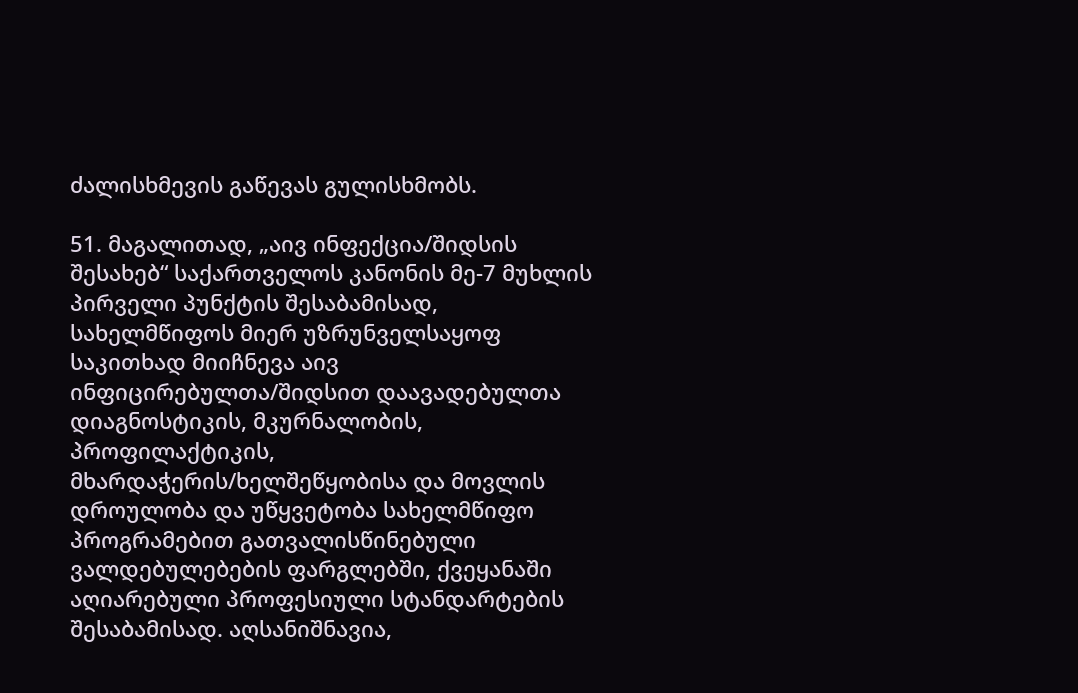ძალისხმევის გაწევას გულისხმობს.

51. მაგალითად, „აივ ინფექცია/შიდსის შესახებ“ საქართველოს კანონის მე-7 მუხლის პირველი პუნქტის შესაბამისად, სახელმწიფოს მიერ უზრუნველსაყოფ საკითხად მიიჩნევა აივ ინფიცირებულთა/შიდსით დაავადებულთა დიაგნოსტიკის, მკურნალობის, პროფილაქტიკის, მხარდაჭერის/ხელშეწყობისა და მოვლის დროულობა და უწყვეტობა სახელმწიფო პროგრამებით გათვალისწინებული ვალდებულებების ფარგლებში, ქვეყანაში აღიარებული პროფესიული სტანდარტების შესაბამისად. აღსანიშნავია,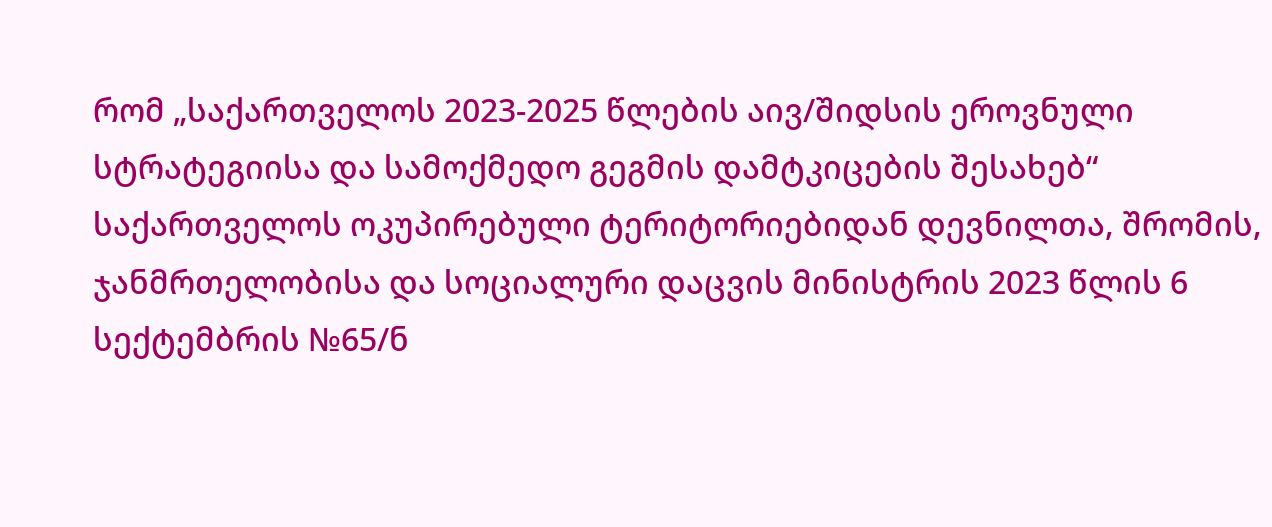რომ „საქართველოს 2023-2025 წლების აივ/შიდსის ეროვნული სტრატეგიისა და სამოქმედო გეგმის დამტკიცების შესახებ“ საქართველოს ოკუპირებული ტერიტორიებიდან დევნილთა, შრომის, ჯანმრთელობისა და სოციალური დაცვის მინისტრის 2023 წლის 6 სექტემბრის №65/ნ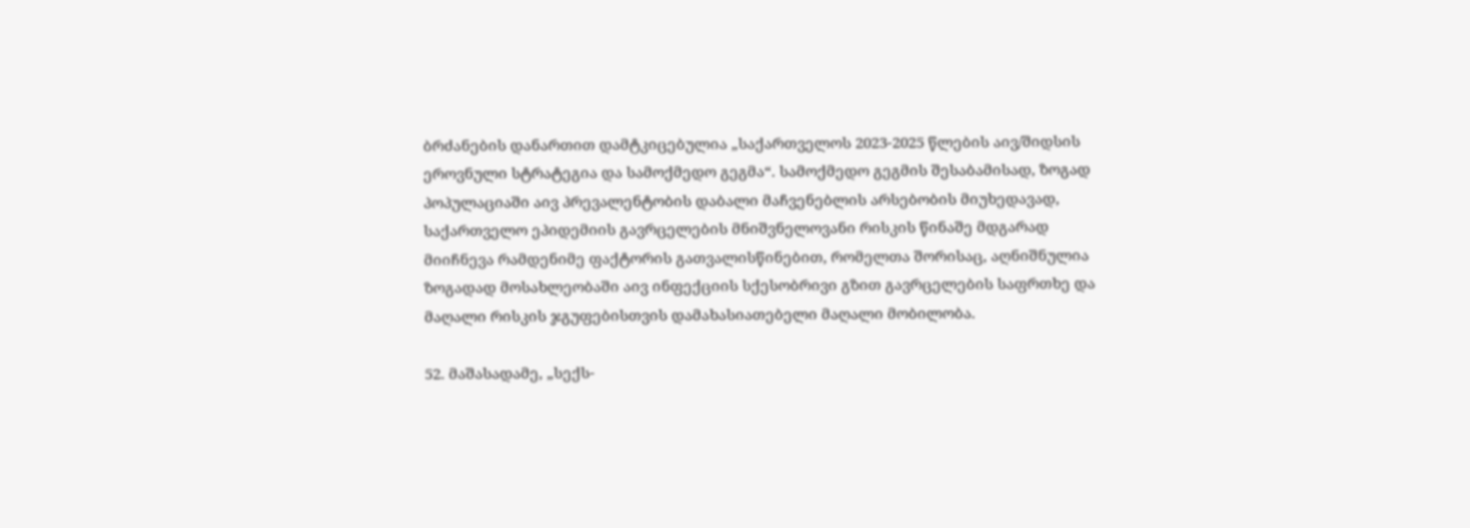ბრძანების დანართით დამტკიცებულია „საქართველოს 2023-2025 წლების აივ/შიდსის ეროვნული სტრატეგია და სამოქმედო გეგმა“. სამოქმედო გეგმის შესაბამისად, ზოგად პოპულაციაში აივ პრევალენტობის დაბალი მაჩვენებლის არსებობის მიუხედავად, საქართველო ეპიდემიის გავრცელების მნიშვნელოვანი რისკის წინაშე მდგარად მიიჩნევა რამდენიმე ფაქტორის გათვალისწინებით, რომელთა შორისაც, აღნიშნულია ზოგადად მოსახლეობაში აივ ინფექციის სქესობრივი გზით გავრცელების საფრთხე და მაღალი რისკის ჯგუფებისთვის დამახასიათებელი მაღალი მობილობა.

52. მაშასადამე, „სექს-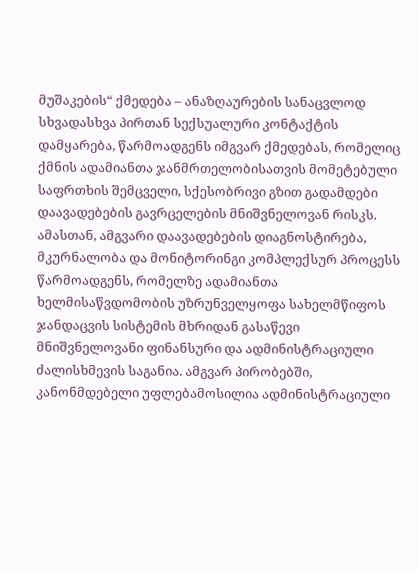მუშაკების“ ქმედება – ანაზღაურების სანაცვლოდ სხვადასხვა პირთან სექსუალური კონტაქტის დამყარება, წარმოადგენს იმგვარ ქმედებას, რომელიც ქმნის ადამიანთა ჯანმრთელობისათვის მომეტებული საფრთხის შემცველი, სქესობრივი გზით გადამდები დაავადებების გავრცელების მნიშვნელოვან რისკს. ამასთან, ამგვარი დაავადებების დიაგნოსტირება, მკურნალობა და მონიტორინგი კომპლექსურ პროცესს წარმოადგენს, რომელზე ადამიანთა ხელმისაწვდომობის უზრუნველყოფა სახელმწიფოს ჯანდაცვის სისტემის მხრიდან გასაწევი მნიშვნელოვანი ფინანსური და ადმინისტრაციული ძალისხმევის საგანია. ამგვარ პირობებში, კანონმდებელი უფლებამოსილია ადმინისტრაციული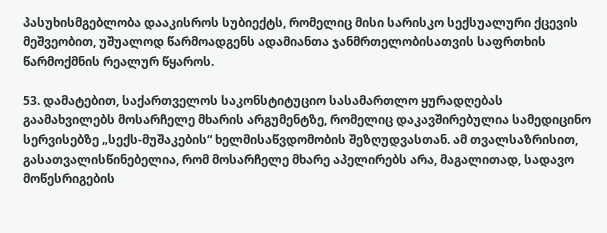პასუხისმგებლობა დააკისროს სუბიექტს, რომელიც მისი სარისკო სექსუალური ქცევის მეშვეობით, უშუალოდ წარმოადგენს ადამიანთა ჯანმრთელობისათვის საფრთხის წარმოქმნის რეალურ წყაროს.

53. დამატებით, საქართველოს საკონსტიტუციო სასამართლო ყურადღებას გაამახვილებს მოსარჩელე მხარის არგუმენტზე, რომელიც დაკავშირებულია სამედიცინო სერვისებზე „სექს-მუშაკების“ ხელმისაწვდომობის შეზღუდვასთან. ამ თვალსაზრისით, გასათვალისწინებელია, რომ მოსარჩელე მხარე აპელირებს არა, მაგალითად, სადავო მოწესრიგების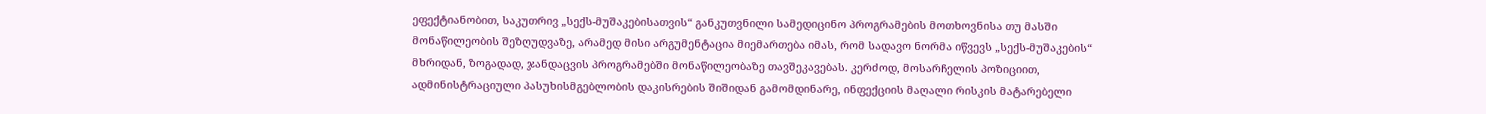ეფექტიანობით, საკუთრივ „სექს-მუშაკებისათვის“ განკუთვნილი სამედიცინო პროგრამების მოთხოვნისა თუ მასში მონაწილეობის შეზღუდვაზე, არამედ მისი არგუმენტაცია მიემართება იმას, რომ სადავო ნორმა იწვევს „სექს-მუშაკების“ მხრიდან, ზოგადად, ჯანდაცვის პროგრამებში მონაწილეობაზე თავშეკავებას. კერძოდ, მოსარჩელის პოზიციით, ადმინისტრაციული პასუხისმგებლობის დაკისრების შიშიდან გამომდინარე, ინფექციის მაღალი რისკის მატარებელი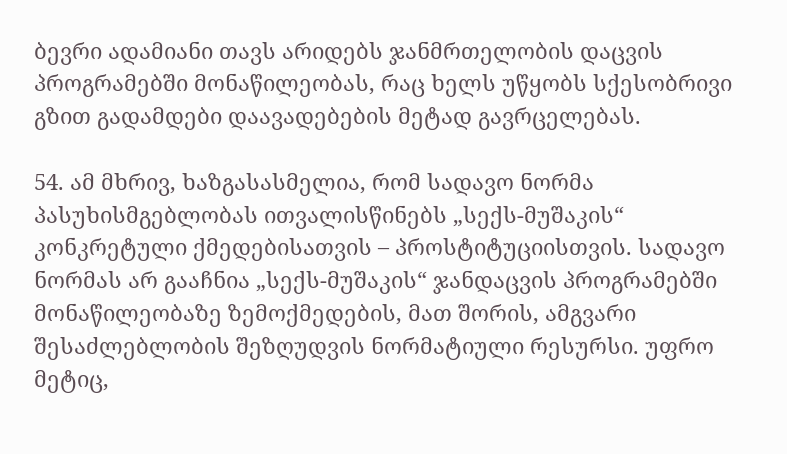ბევრი ადამიანი თავს არიდებს ჯანმრთელობის დაცვის პროგრამებში მონაწილეობას, რაც ხელს უწყობს სქესობრივი გზით გადამდები დაავადებების მეტად გავრცელებას.

54. ამ მხრივ, ხაზგასასმელია, რომ სადავო ნორმა პასუხისმგებლობას ითვალისწინებს „სექს-მუშაკის“ კონკრეტული ქმედებისათვის – პროსტიტუციისთვის. სადავო ნორმას არ გააჩნია „სექს-მუშაკის“ ჯანდაცვის პროგრამებში მონაწილეობაზე ზემოქმედების, მათ შორის, ამგვარი შესაძლებლობის შეზღუდვის ნორმატიული რესურსი. უფრო მეტიც,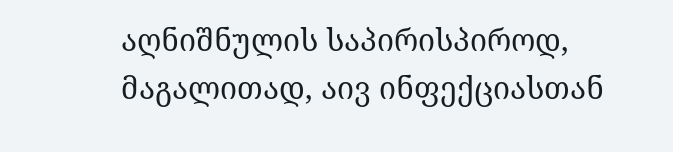აღნიშნულის საპირისპიროდ, მაგალითად, აივ ინფექციასთან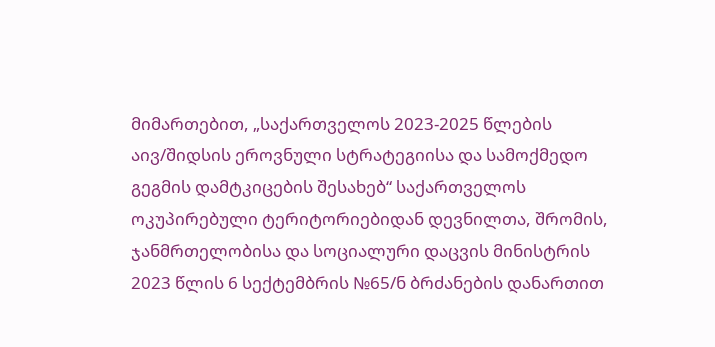მიმართებით, „საქართველოს 2023-2025 წლების აივ/შიდსის ეროვნული სტრატეგიისა და სამოქმედო გეგმის დამტკიცების შესახებ“ საქართველოს ოკუპირებული ტერიტორიებიდან დევნილთა, შრომის, ჯანმრთელობისა და სოციალური დაცვის მინისტრის 2023 წლის 6 სექტემბრის №65/ნ ბრძანების დანართით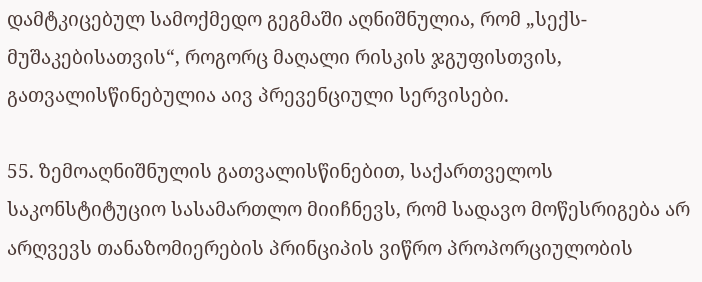დამტკიცებულ სამოქმედო გეგმაში აღნიშნულია, რომ „სექს-მუშაკებისათვის“, როგორც მაღალი რისკის ჯგუფისთვის, გათვალისწინებულია აივ პრევენციული სერვისები.

55. ზემოაღნიშნულის გათვალისწინებით, საქართველოს საკონსტიტუციო სასამართლო მიიჩნევს, რომ სადავო მოწესრიგება არ არღვევს თანაზომიერების პრინციპის ვიწრო პროპორციულობის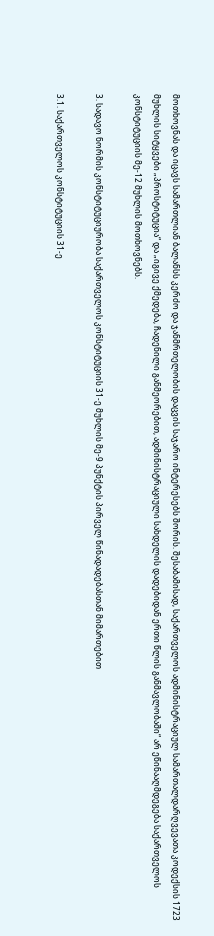მოთხოვნას და იცავს სამართლიან ბალანსს კერძო და ჯანმრთელობის დაცვის საჯარო ინტერესებს შორის. შესაბამისად, საქართველოს ადმინისტრაციულ სამართალდარღვევათა კოდექსის 1723 მუხლის სიტყვები „პროსტიტუცია“ და „იგივე ქმედება, ჩადენილი განმეორებით, ადმინისტრაციული სახდელის დადებიდან ერთი წლის განმავლობაში“ არ ეწინააღმდეგება საქართველოს კონსტიტუციის მე-12 მუხლის მოთხოვნებს.

3. სადავო ნორმის კონსტიტუციურობა საქართველოს კონსტიტუციის 31-ე მუხლის მე-9 პუნქტის პირველ წინადადებასთან მიმართებით

3.1. საქართველოს კონსტიტუციის 31-ე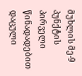მუხლის მე-9 პუნქტის პირველი წინადადებით დაცული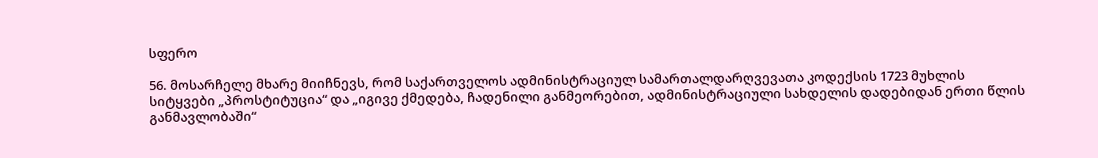სფერო

56. მოსარჩელე მხარე მიიჩნევს, რომ საქართველოს ადმინისტრაციულ სამართალდარღვევათა კოდექსის 1723 მუხლის სიტყვები „პროსტიტუცია“ და „იგივე ქმედება, ჩადენილი განმეორებით, ადმინისტრაციული სახდელის დადებიდან ერთი წლის განმავლობაში“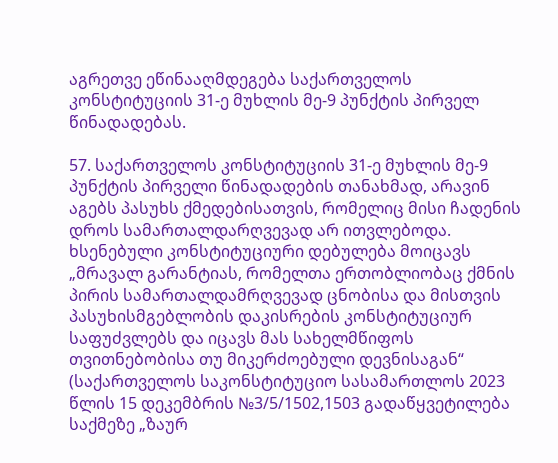აგრეთვე ეწინააღმდეგება საქართველოს კონსტიტუციის 31-ე მუხლის მე-9 პუნქტის პირველ წინადადებას.

57. საქართველოს კონსტიტუციის 31-ე მუხლის მე-9 პუნქტის პირველი წინადადების თანახმად, არავინ აგებს პასუხს ქმედებისათვის, რომელიც მისი ჩადენის დროს სამართალდარღვევად არ ითვლებოდა. ხსენებული კონსტიტუციური დებულება მოიცავს „მრავალ გარანტიას, რომელთა ერთობლიობაც ქმნის პირის სამართალდამრღვევად ცნობისა და მისთვის პასუხისმგებლობის დაკისრების კონსტიტუციურ საფუძვლებს და იცავს მას სახელმწიფოს თვითნებობისა თუ მიკერძოებული დევნისაგან“ (საქართველოს საკონსტიტუციო სასამართლოს 2023 წლის 15 დეკემბრის №3/5/1502,1503 გადაწყვეტილება საქმეზე „ზაურ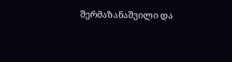შერმაზანაშვილი და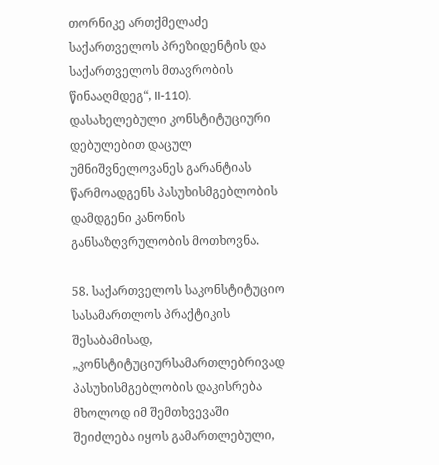თორნიკე ართქმელაძე საქართველოს პრეზიდენტის და საქართველოს მთავრობის წინააღმდეგ“, II-110). დასახელებული კონსტიტუციური დებულებით დაცულ უმნიშვნელოვანეს გარანტიას წარმოადგენს პასუხისმგებლობის დამდგენი კანონის განსაზღვრულობის მოთხოვნა.

58. საქართველოს საკონსტიტუციო სასამართლოს პრაქტიკის შესაბამისად, „კონსტიტუციურსამართლებრივად პასუხისმგებლობის დაკისრება მხოლოდ იმ შემთხვევაში შეიძლება იყოს გამართლებული,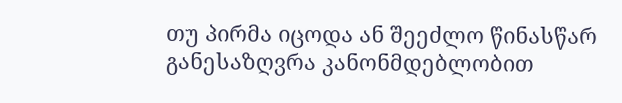თუ პირმა იცოდა ან შეეძლო წინასწარ განესაზღვრა კანონმდებლობით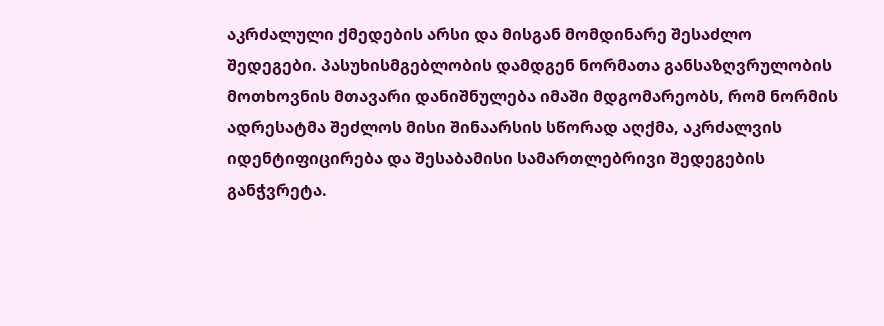აკრძალული ქმედების არსი და მისგან მომდინარე შესაძლო შედეგები. პასუხისმგებლობის დამდგენ ნორმათა განსაზღვრულობის მოთხოვნის მთავარი დანიშნულება იმაში მდგომარეობს, რომ ნორმის ადრესატმა შეძლოს მისი შინაარსის სწორად აღქმა, აკრძალვის იდენტიფიცირება და შესაბამისი სამართლებრივი შედეგების განჭვრეტა.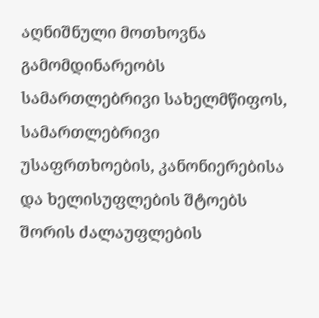აღნიშნული მოთხოვნა გამომდინარეობს სამართლებრივი სახელმწიფოს, სამართლებრივი უსაფრთხოების, კანონიერებისა და ხელისუფლების შტოებს შორის ძალაუფლების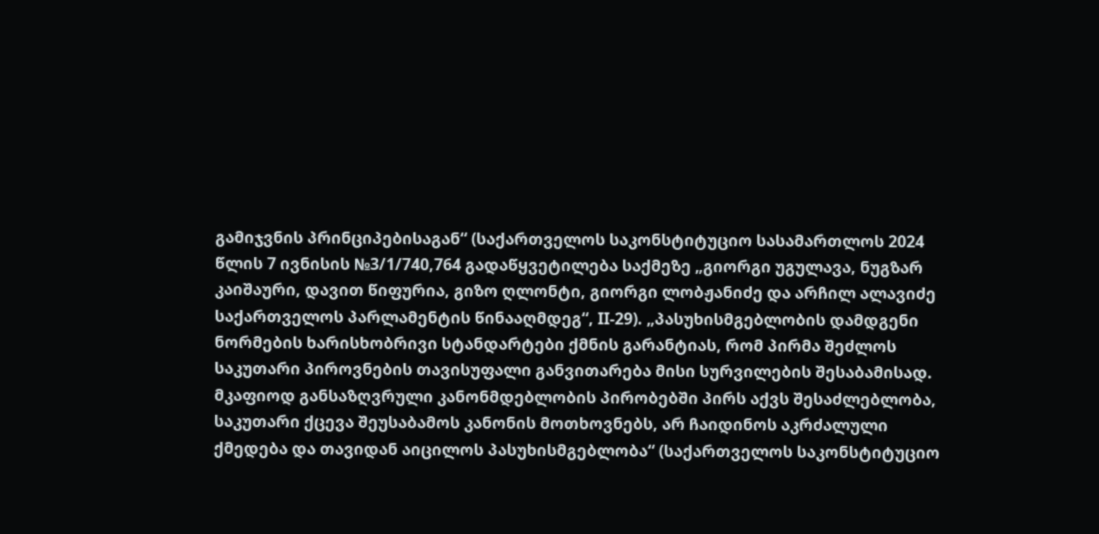გამიჯვნის პრინციპებისაგან“ (საქართველოს საკონსტიტუციო სასამართლოს 2024 წლის 7 ივნისის №3/1/740,764 გადაწყვეტილება საქმეზე „გიორგი უგულავა, ნუგზარ კაიშაური, დავით წიფურია, გიზო ღლონტი, გიორგი ლობჟანიძე და არჩილ ალავიძე საქართველოს პარლამენტის წინააღმდეგ“, II-29). „პასუხისმგებლობის დამდგენი ნორმების ხარისხობრივი სტანდარტები ქმნის გარანტიას, რომ პირმა შეძლოს საკუთარი პიროვნების თავისუფალი განვითარება მისი სურვილების შესაბამისად. მკაფიოდ განსაზღვრული კანონმდებლობის პირობებში პირს აქვს შესაძლებლობა, საკუთარი ქცევა შეუსაბამოს კანონის მოთხოვნებს, არ ჩაიდინოს აკრძალული ქმედება და თავიდან აიცილოს პასუხისმგებლობა“ (საქართველოს საკონსტიტუციო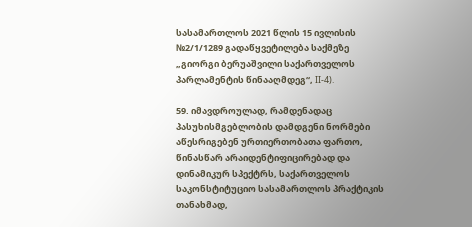სასამართლოს 2021 წლის 15 ივლისის №2/1/1289 გადაწყვეტილება საქმეზე „გიორგი ბერუაშვილი საქართველოს პარლამენტის წინააღმდეგ“, II-4).

59. იმავდროულად, რამდენადაც პასუხისმგებლობის დამდგენი ნორმები აწესრიგებენ ურთიერთობათა ფართო, წინასწარ არაიდენტიფიცირებად და დინამიკურ სპექტრს, საქართველოს საკონსტიტუციო სასამართლოს პრაქტიკის თანახმად,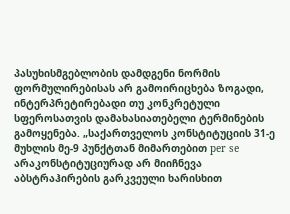პასუხისმგებლობის დამდგენი ნორმის ფორმულირებისას არ გამოირიცხება ზოგადი, ინტერპრეტირებადი თუ კონკრეტული სფეროსათვის დამახასიათებელი ტერმინების გამოყენება. „საქართველოს კონსტიტუციის 31-ე მუხლის მე-9 პუნქტთან მიმართებით per se არაკონსტიტუციურად არ მიიჩნევა აბსტრაჰირების გარკვეული ხარისხით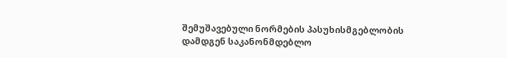შემუშავებული ნორმების პასუხისმგებლობის დამდგენ საკანონმდებლო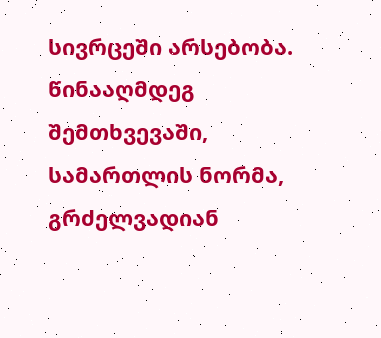სივრცეში არსებობა. წინააღმდეგ შემთხვევაში, სამართლის ნორმა, გრძელვადიან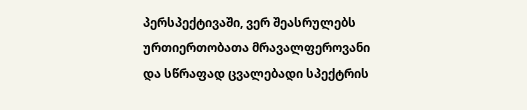პერსპექტივაში, ვერ შეასრულებს ურთიერთობათა მრავალფეროვანი და სწრაფად ცვალებადი სპექტრის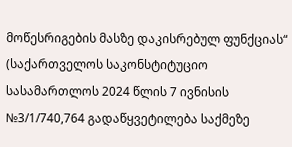მოწესრიგების მასზე დაკისრებულ ფუნქციას“ (საქართველოს საკონსტიტუციო სასამართლოს 2024 წლის 7 ივნისის №3/1/740,764 გადაწყვეტილება საქმეზე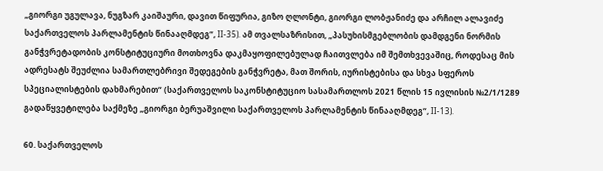„გიორგი უგულავა, ნუგზარ კაიშაური, დავით წიფურია, გიზო ღლონტი, გიორგი ლობჟანიძე და არჩილ ალავიძე საქართველოს პარლამენტის წინააღმდეგ“, II-35). ამ თვალსაზრისით, „პასუხისმგებლობის დამდგენი ნორმის განჭვრეტადობის კონსტიტუციური მოთხოვნა დაკმაყოფილებულად ჩაითვლება იმ შემთხვევაშიც, როდესაც მის ადრესატს შეუძლია სამართლებრივი შედეგების განჭვრეტა, მათ შორის, იურისტებისა და სხვა სფეროს სპეციალისტების დახმარებით“ (საქართველოს საკონსტიტუციო სასამართლოს 2021 წლის 15 ივლისის №2/1/1289 გადაწყვეტილება საქმეზე „გიორგი ბერუაშვილი საქართველოს პარლამენტის წინააღმდეგ“, II-13).

60. საქართველოს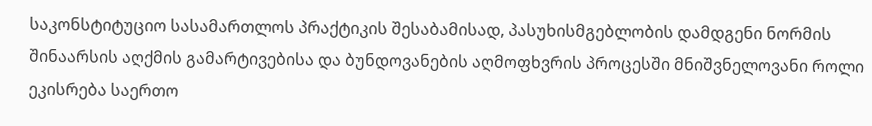საკონსტიტუციო სასამართლოს პრაქტიკის შესაბამისად, პასუხისმგებლობის დამდგენი ნორმის შინაარსის აღქმის გამარტივებისა და ბუნდოვანების აღმოფხვრის პროცესში მნიშვნელოვანი როლი ეკისრება საერთო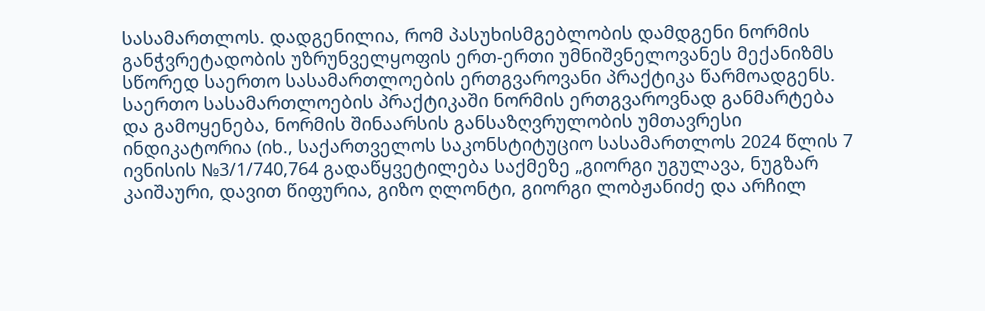სასამართლოს. დადგენილია, რომ პასუხისმგებლობის დამდგენი ნორმის განჭვრეტადობის უზრუნველყოფის ერთ-ერთი უმნიშვნელოვანეს მექანიზმს სწორედ საერთო სასამართლოების ერთგვაროვანი პრაქტიკა წარმოადგენს. საერთო სასამართლოების პრაქტიკაში ნორმის ერთგვაროვნად განმარტება და გამოყენება, ნორმის შინაარსის განსაზღვრულობის უმთავრესი ინდიკატორია (იხ., საქართველოს საკონსტიტუციო სასამართლოს 2024 წლის 7 ივნისის №3/1/740,764 გადაწყვეტილება საქმეზე „გიორგი უგულავა, ნუგზარ კაიშაური, დავით წიფურია, გიზო ღლონტი, გიორგი ლობჟანიძე და არჩილ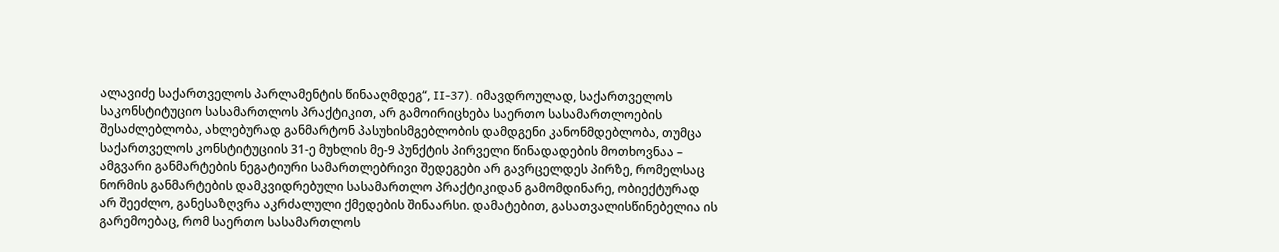ალავიძე საქართველოს პარლამენტის წინააღმდეგ“, II-37). იმავდროულად, საქართველოს საკონსტიტუციო სასამართლოს პრაქტიკით, არ გამოირიცხება საერთო სასამართლოების შესაძლებლობა, ახლებურად განმარტონ პასუხისმგებლობის დამდგენი კანონმდებლობა, თუმცა საქართველოს კონსტიტუციის 31-ე მუხლის მე-9 პუნქტის პირველი წინადადების მოთხოვნაა – ამგვარი განმარტების ნეგატიური სამართლებრივი შედეგები არ გავრცელდეს პირზე, რომელსაც ნორმის განმარტების დამკვიდრებული სასამართლო პრაქტიკიდან გამომდინარე, ობიექტურად არ შეეძლო, განესაზღვრა აკრძალული ქმედების შინაარსი. დამატებით, გასათვალისწინებელია ის გარემოებაც, რომ საერთო სასამართლოს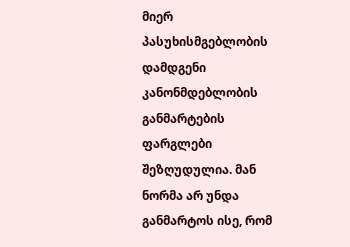მიერ პასუხისმგებლობის დამდგენი კანონმდებლობის განმარტების ფარგლები შეზღუდულია. მან ნორმა არ უნდა განმარტოს ისე, რომ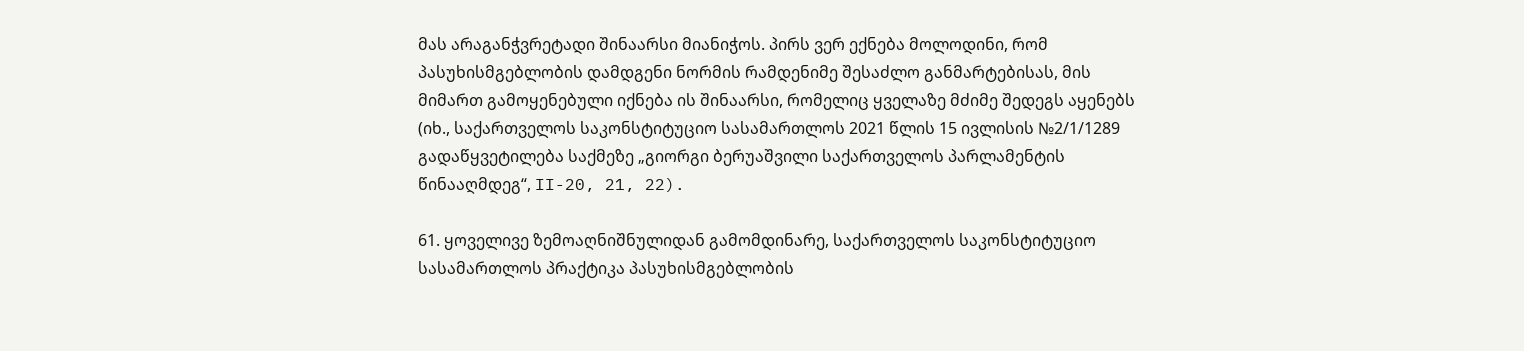მას არაგანჭვრეტადი შინაარსი მიანიჭოს. პირს ვერ ექნება მოლოდინი, რომ პასუხისმგებლობის დამდგენი ნორმის რამდენიმე შესაძლო განმარტებისას, მის მიმართ გამოყენებული იქნება ის შინაარსი, რომელიც ყველაზე მძიმე შედეგს აყენებს (იხ., საქართველოს საკონსტიტუციო სასამართლოს 2021 წლის 15 ივლისის №2/1/1289 გადაწყვეტილება საქმეზე „გიორგი ბერუაშვილი საქართველოს პარლამენტის წინააღმდეგ“, II-20, 21, 22).

61. ყოველივე ზემოაღნიშნულიდან გამომდინარე, საქართველოს საკონსტიტუციო სასამართლოს პრაქტიკა პასუხისმგებლობის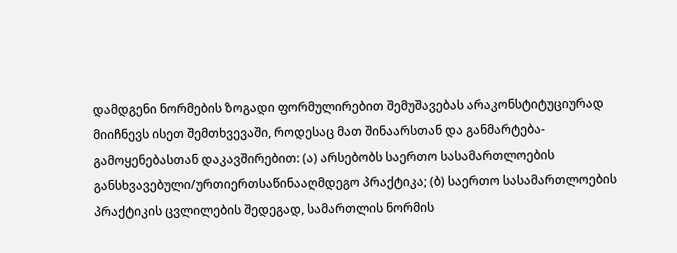დამდგენი ნორმების ზოგადი ფორმულირებით შემუშავებას არაკონსტიტუციურად მიიჩნევს ისეთ შემთხვევაში, როდესაც მათ შინაარსთან და განმარტება-გამოყენებასთან დაკავშირებით: (ა) არსებობს საერთო სასამართლოების განსხვავებული/ურთიერთსაწინააღმდეგო პრაქტიკა; (ბ) საერთო სასამართლოების პრაქტიკის ცვლილების შედეგად, სამართლის ნორმის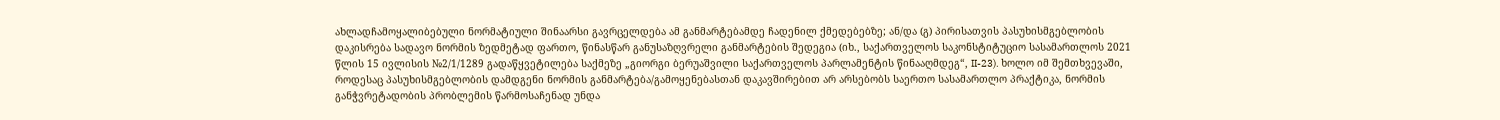ახლადჩამოყალიბებული ნორმატიული შინაარსი გავრცელდება ამ განმარტებამდე ჩადენილ ქმედებებზე; ან/და (გ) პირისათვის პასუხისმგებლობის დაკისრება სადავო ნორმის ზედმეტად ფართო, წინასწარ განუსაზღვრელი განმარტების შედეგია (იხ., საქართველოს საკონსტიტუციო სასამართლოს 2021 წლის 15 ივლისის №2/1/1289 გადაწყვეტილება საქმეზე „გიორგი ბერუაშვილი საქართველოს პარლამენტის წინააღმდეგ“, II-23). ხოლო იმ შემთხვევაში, როდესაც პასუხისმგებლობის დამდგენი ნორმის განმარტება/გამოყენებასთან დაკავშირებით არ არსებობს საერთო სასამართლო პრაქტიკა, ნორმის განჭვრეტადობის პრობლემის წარმოსაჩენად უნდა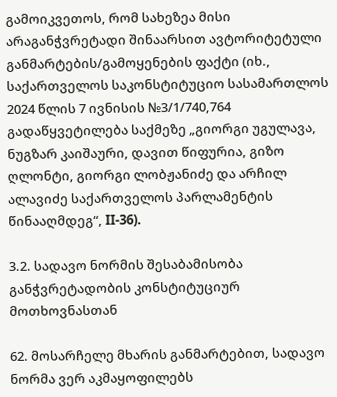გამოიკვეთოს, რომ სახეზეა მისი არაგანჭვრეტადი შინაარსით ავტორიტეტული განმარტების/გამოყენების ფაქტი (იხ., საქართველოს საკონსტიტუციო სასამართლოს 2024 წლის 7 ივნისის №3/1/740,764 გადაწყვეტილება საქმეზე „გიორგი უგულავა, ნუგზარ კაიშაური, დავით წიფურია, გიზო ღლონტი, გიორგი ლობჟანიძე და არჩილ ალავიძე საქართველოს პარლამენტის წინააღმდეგ“, II-36).

3.2. სადავო ნორმის შესაბამისობა განჭვრეტადობის კონსტიტუციურ მოთხოვნასთან

62. მოსარჩელე მხარის განმარტებით, სადავო ნორმა ვერ აკმაყოფილებს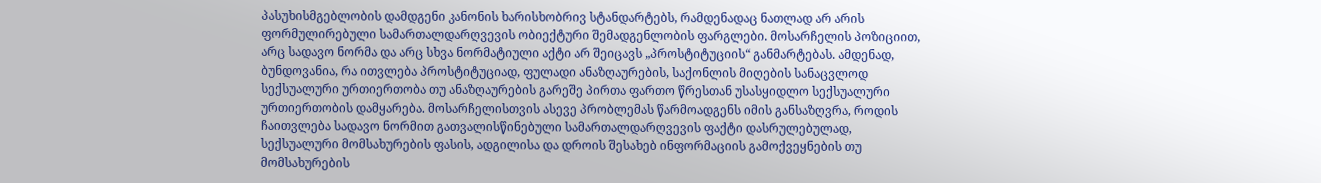პასუხისმგებლობის დამდგენი კანონის ხარისხობრივ სტანდარტებს, რამდენადაც ნათლად არ არის ფორმულირებული სამართალდარღვევის ობიექტური შემადგენლობის ფარგლები. მოსარჩელის პოზიციით, არც სადავო ნორმა და არც სხვა ნორმატიული აქტი არ შეიცავს „პროსტიტუციის“ განმარტებას. ამდენად, ბუნდოვანია, რა ითვლება პროსტიტუციად, ფულადი ანაზღაურების, საქონლის მიღების სანაცვლოდ სექსუალური ურთიერთობა თუ ანაზღაურების გარეშე პირთა ფართო წრესთან უსასყიდლო სექსუალური ურთიერთობის დამყარება. მოსარჩელისთვის ასევე პრობლემას წარმოადგენს იმის განსაზღვრა, როდის ჩაითვლება სადავო ნორმით გათვალისწინებული სამართალდარღვევის ფაქტი დასრულებულად, სექსუალური მომსახურების ფასის, ადგილისა და დროის შესახებ ინფორმაციის გამოქვეყნების თუ მომსახურების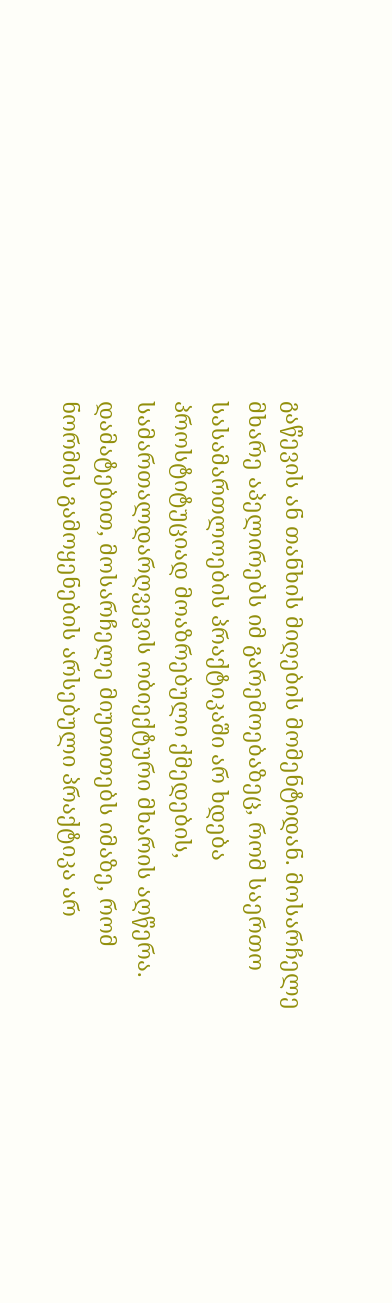გაწევის ან თანხის მიღების მომენტიდან. მოსარჩელე მხარე აპელირებს იმ გარემოებაზეც, რომ საერთო სასამართლოების პრაქტიკაში არ ხდება პროსტიტუციად მოაზრებული ქმედების, სამართალდარღვევის ობიექტური მხარის აღწერა. დამატებით, მოსარჩელე მიუთითებს იმაზე, რომ ნორმის გამოყენების არსებული პრაქტიკა არ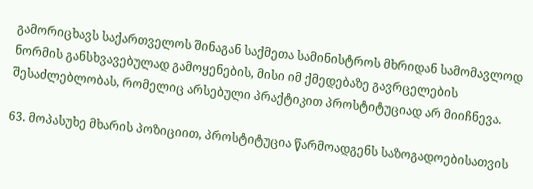გამორიცხავს საქართველოს შინაგან საქმეთა სამინისტროს მხრიდან სამომავლოდ ნორმის განსხვავებულად გამოყენების, მისი იმ ქმედებაზე გავრცელების შესაძლებლობას, რომელიც არსებული პრაქტიკით პროსტიტუციად არ მიიჩნევა.

63. მოპასუხე მხარის პოზიციით, პროსტიტუცია წარმოადგენს საზოგადოებისათვის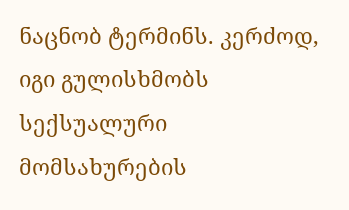ნაცნობ ტერმინს. კერძოდ, იგი გულისხმობს სექსუალური მომსახურების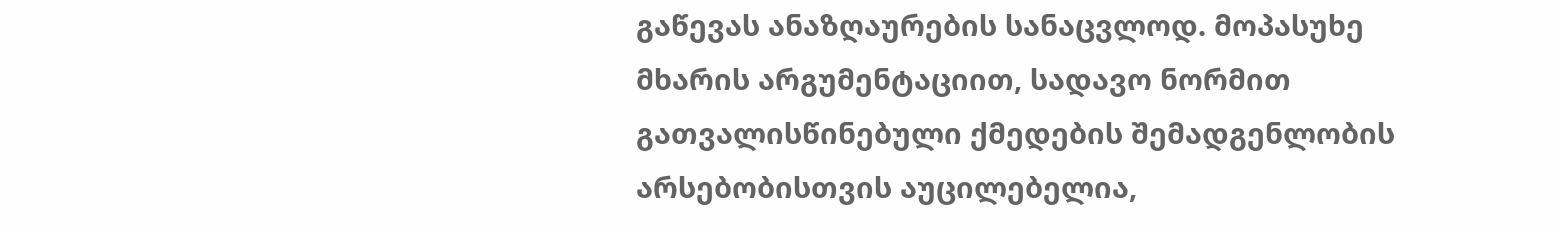გაწევას ანაზღაურების სანაცვლოდ. მოპასუხე მხარის არგუმენტაციით, სადავო ნორმით გათვალისწინებული ქმედების შემადგენლობის არსებობისთვის აუცილებელია,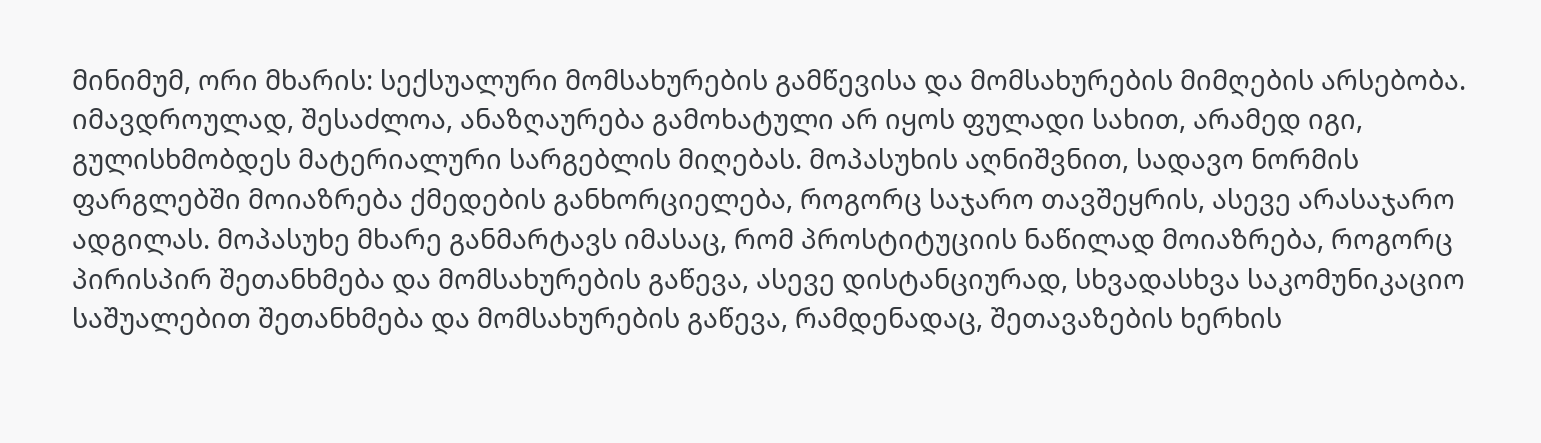მინიმუმ, ორი მხარის: სექსუალური მომსახურების გამწევისა და მომსახურების მიმღების არსებობა. იმავდროულად, შესაძლოა, ანაზღაურება გამოხატული არ იყოს ფულადი სახით, არამედ იგი, გულისხმობდეს მატერიალური სარგებლის მიღებას. მოპასუხის აღნიშვნით, სადავო ნორმის ფარგლებში მოიაზრება ქმედების განხორციელება, როგორც საჯარო თავშეყრის, ასევე არასაჯარო ადგილას. მოპასუხე მხარე განმარტავს იმასაც, რომ პროსტიტუციის ნაწილად მოიაზრება, როგორც პირისპირ შეთანხმება და მომსახურების გაწევა, ასევე დისტანციურად, სხვადასხვა საკომუნიკაციო საშუალებით შეთანხმება და მომსახურების გაწევა, რამდენადაც, შეთავაზების ხერხის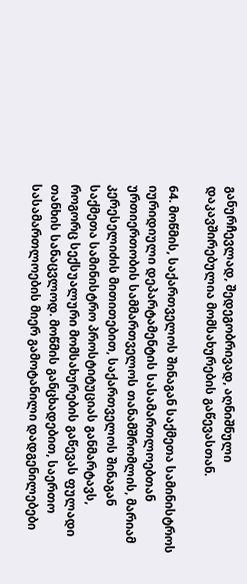განურჩევლად, შედეგობრივად, აღნიშნული დაკავშირებულია მომსახურების გაწევასთან.

64. მოწმის, საქართველოს შინაგან საქმეთა სამინისტროს იურიდიული დეპარტამენტის სასამართლოებთან ურთიერთობის სამმართველოს თანამშრომლის, მარიამ კერესელიძის მითითებით, საქართველოს შინაგან საქმეთა სამინისტრო პროსტიტუციას განმარტავს, როგორც სექსუალური მომსახურების გაწევას ფულადი თანხის სანაცვლოდ. მოწმის განცხადებით, საერთო სასამართლოების მიერ გამოტანილი დადგენილებები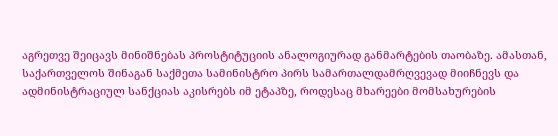აგრეთვე შეიცავს მინიშნებას პროსტიტუციის ანალოგიურად განმარტების თაობაზე. ამასთან, საქართველოს შინაგან საქმეთა სამინისტრო პირს სამართალდამრღვევად მიიჩნევს და ადმინისტრაციულ სანქციას აკისრებს იმ ეტაპზე, როდესაც მხარეები მომსახურების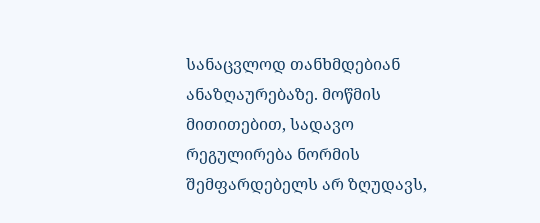სანაცვლოდ თანხმდებიან ანაზღაურებაზე. მოწმის მითითებით, სადავო რეგულირება ნორმის შემფარდებელს არ ზღუდავს,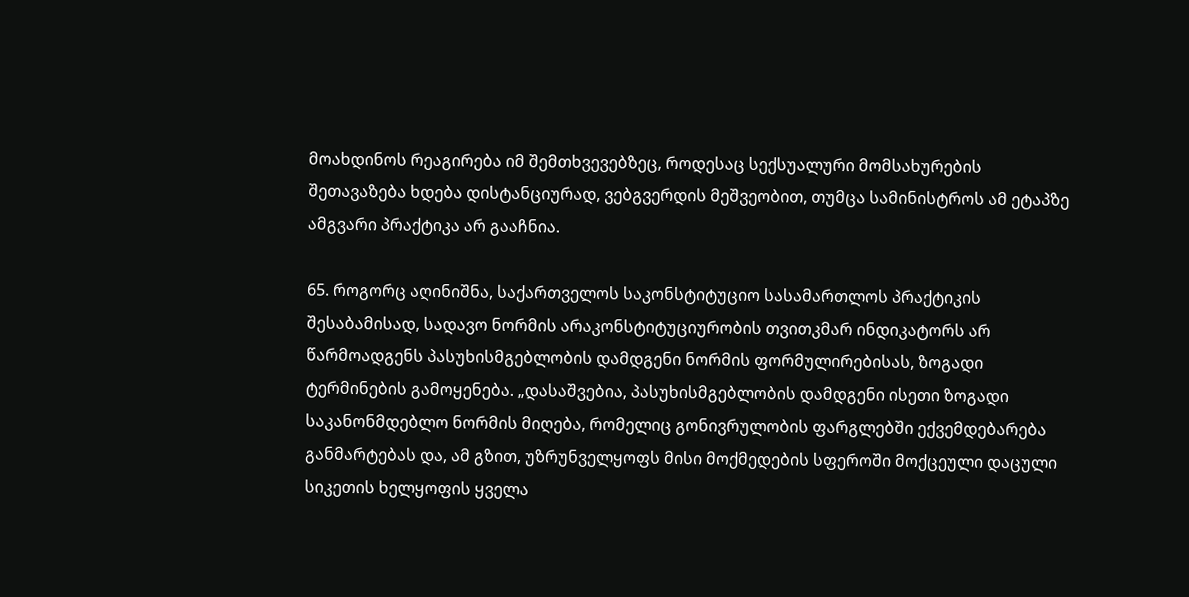მოახდინოს რეაგირება იმ შემთხვევებზეც, როდესაც სექსუალური მომსახურების შეთავაზება ხდება დისტანციურად, ვებგვერდის მეშვეობით, თუმცა სამინისტროს ამ ეტაპზე ამგვარი პრაქტიკა არ გააჩნია.

65. როგორც აღინიშნა, საქართველოს საკონსტიტუციო სასამართლოს პრაქტიკის შესაბამისად, სადავო ნორმის არაკონსტიტუციურობის თვითკმარ ინდიკატორს არ წარმოადგენს პასუხისმგებლობის დამდგენი ნორმის ფორმულირებისას, ზოგადი ტერმინების გამოყენება. „დასაშვებია, პასუხისმგებლობის დამდგენი ისეთი ზოგადი საკანონმდებლო ნორმის მიღება, რომელიც გონივრულობის ფარგლებში ექვემდებარება განმარტებას და, ამ გზით, უზრუნველყოფს მისი მოქმედების სფეროში მოქცეული დაცული სიკეთის ხელყოფის ყველა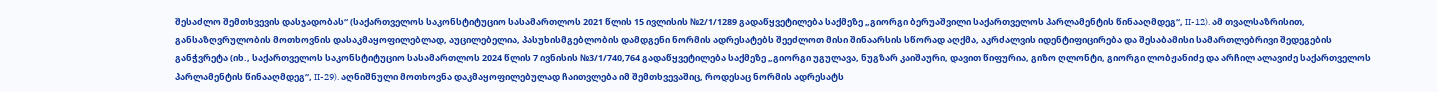შესაძლო შემთხვევის დასჯადობას“ (საქართველოს საკონსტიტუციო სასამართლოს 2021 წლის 15 ივლისის №2/1/1289 გადაწყვეტილება საქმეზე „გიორგი ბერუაშვილი საქართველოს პარლამენტის წინააღმდეგ“, II-12). ამ თვალსაზრისით, განსაზღვრულობის მოთხოვნის დასაკმაყოფილებლად, აუცილებელია, პასუხისმგებლობის დამდგენი ნორმის ადრესატებს შეეძლოთ მისი შინაარსის სწორად აღქმა, აკრძალვის იდენტიფიცირება და შესაბამისი სამართლებრივი შედეგების განჭვრეტა (იხ., საქართველოს საკონსტიტუციო სასამართლოს 2024 წლის 7 ივნისის №3/1/740,764 გადაწყვეტილება საქმეზე „გიორგი უგულავა, ნუგზარ კაიშაური, დავით წიფურია, გიზო ღლონტი, გიორგი ლობჟანიძე და არჩილ ალავიძე საქართველოს პარლამენტის წინააღმდეგ“, II-29). აღნიშნული მოთხოვნა დაკმაყოფილებულად ჩაითვლება იმ შემთხვევაშიც, როდესაც ნორმის ადრესატს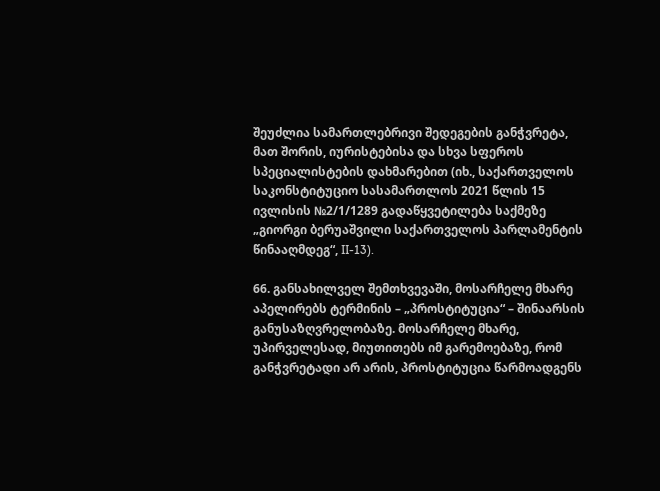შეუძლია სამართლებრივი შედეგების განჭვრეტა, მათ შორის, იურისტებისა და სხვა სფეროს სპეციალისტების დახმარებით (იხ., საქართველოს საკონსტიტუციო სასამართლოს 2021 წლის 15 ივლისის №2/1/1289 გადაწყვეტილება საქმეზე „გიორგი ბერუაშვილი საქართველოს პარლამენტის წინააღმდეგ“, II-13).

66. განსახილველ შემთხვევაში, მოსარჩელე მხარე აპელირებს ტერმინის – „პროსტიტუცია“ – შინაარსის განუსაზღვრელობაზე. მოსარჩელე მხარე, უპირველესად, მიუთითებს იმ გარემოებაზე, რომ განჭვრეტადი არ არის, პროსტიტუცია წარმოადგენს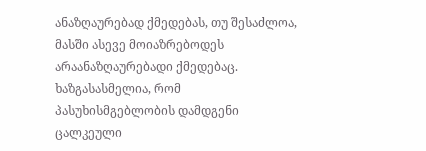ანაზღაურებად ქმედებას, თუ შესაძლოა, მასში ასევე მოიაზრებოდეს არაანაზღაურებადი ქმედებაც. ხაზგასასმელია, რომ პასუხისმგებლობის დამდგენი ცალკეული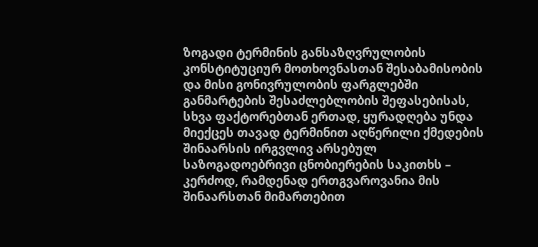ზოგადი ტერმინის განსაზღვრულობის კონსტიტუციურ მოთხოვნასთან შესაბამისობის და მისი გონივრულობის ფარგლებში განმარტების შესაძლებლობის შეფასებისას, სხვა ფაქტორებთან ერთად, ყურადღება უნდა მიექცეს თავად ტერმინით აღწერილი ქმედების შინაარსის ირგვლივ არსებულ საზოგადოებრივი ცნობიერების საკითხს – კერძოდ, რამდენად ერთგვაროვანია მის შინაარსთან მიმართებით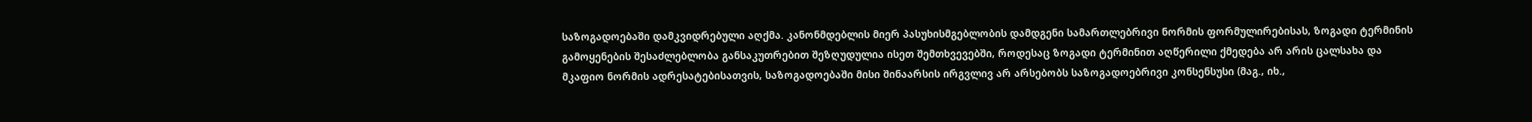საზოგადოებაში დამკვიდრებული აღქმა. კანონმდებლის მიერ პასუხისმგებლობის დამდგენი სამართლებრივი ნორმის ფორმულირებისას, ზოგადი ტერმინის გამოყენების შესაძლებლობა განსაკუთრებით შეზღუდულია ისეთ შემთხვევებში, როდესაც ზოგადი ტერმინით აღწერილი ქმედება არ არის ცალსახა და მკაფიო ნორმის ადრესატებისათვის, საზოგადოებაში მისი შინაარსის ირგვლივ არ არსებობს საზოგადოებრივი კონსენსუსი (მაგ., იხ.,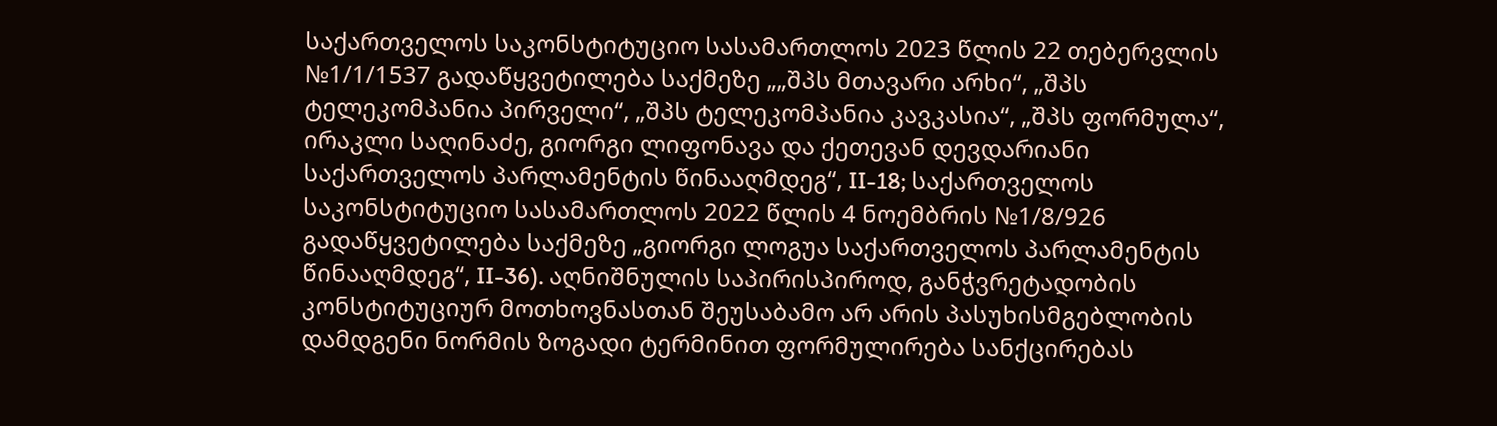საქართველოს საკონსტიტუციო სასამართლოს 2023 წლის 22 თებერვლის №1/1/1537 გადაწყვეტილება საქმეზე „„შპს მთავარი არხი“, „შპს ტელეკომპანია პირველი“, „შპს ტელეკომპანია კავკასია“, „შპს ფორმულა“, ირაკლი საღინაძე, გიორგი ლიფონავა და ქეთევან დევდარიანი საქართველოს პარლამენტის წინააღმდეგ“, II-18; საქართველოს საკონსტიტუციო სასამართლოს 2022 წლის 4 ნოემბრის №1/8/926 გადაწყვეტილება საქმეზე „გიორგი ლოგუა საქართველოს პარლამენტის წინააღმდეგ“, II-36). აღნიშნულის საპირისპიროდ, განჭვრეტადობის კონსტიტუციურ მოთხოვნასთან შეუსაბამო არ არის პასუხისმგებლობის დამდგენი ნორმის ზოგადი ტერმინით ფორმულირება სანქცირებას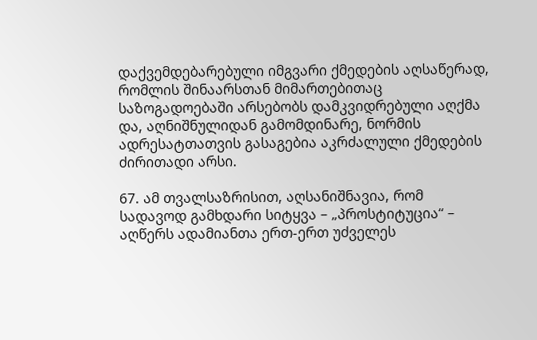დაქვემდებარებული იმგვარი ქმედების აღსაწერად, რომლის შინაარსთან მიმართებითაც საზოგადოებაში არსებობს დამკვიდრებული აღქმა და, აღნიშნულიდან გამომდინარე, ნორმის ადრესატთათვის გასაგებია აკრძალული ქმედების ძირითადი არსი.

67. ამ თვალსაზრისით, აღსანიშნავია, რომ სადავოდ გამხდარი სიტყვა – „პროსტიტუცია“ – აღწერს ადამიანთა ერთ-ერთ უძველეს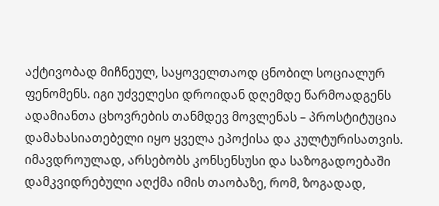აქტივობად მიჩნეულ, საყოველთაოდ ცნობილ სოციალურ ფენომენს. იგი უძველესი დროიდან დღემდე წარმოადგენს ადამიანთა ცხოვრების თანმდევ მოვლენას – პროსტიტუცია დამახასიათებელი იყო ყველა ეპოქისა და კულტურისათვის. იმავდროულად, არსებობს კონსენსუსი და საზოგადოებაში დამკვიდრებული აღქმა იმის თაობაზე, რომ, ზოგადად,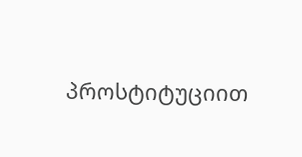პროსტიტუციით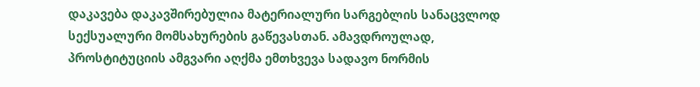დაკავება დაკავშირებულია მატერიალური სარგებლის სანაცვლოდ სექსუალური მომსახურების გაწევასთან. ამავდროულად, პროსტიტუციის ამგვარი აღქმა ემთხვევა სადავო ნორმის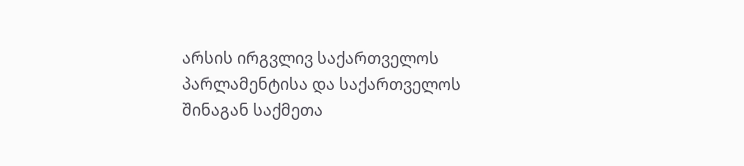არსის ირგვლივ საქართველოს პარლამენტისა და საქართველოს შინაგან საქმეთა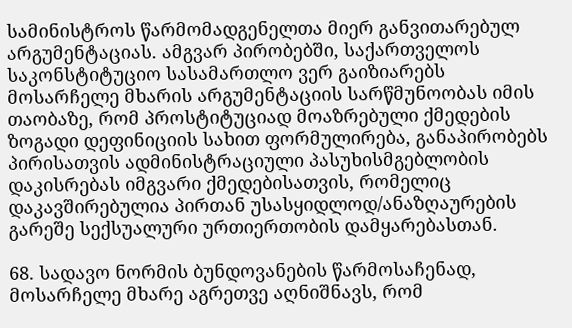სამინისტროს წარმომადგენელთა მიერ განვითარებულ არგუმენტაციას. ამგვარ პირობებში, საქართველოს საკონსტიტუციო სასამართლო ვერ გაიზიარებს მოსარჩელე მხარის არგუმენტაციის სარწმუნოობას იმის თაობაზე, რომ პროსტიტუციად მოაზრებული ქმედების ზოგადი დეფინიციის სახით ფორმულირება, განაპირობებს პირისათვის ადმინისტრაციული პასუხისმგებლობის დაკისრებას იმგვარი ქმედებისათვის, რომელიც დაკავშირებულია პირთან უსასყიდლოდ/ანაზღაურების გარეშე სექსუალური ურთიერთობის დამყარებასთან.

68. სადავო ნორმის ბუნდოვანების წარმოსაჩენად, მოსარჩელე მხარე აგრეთვე აღნიშნავს, რომ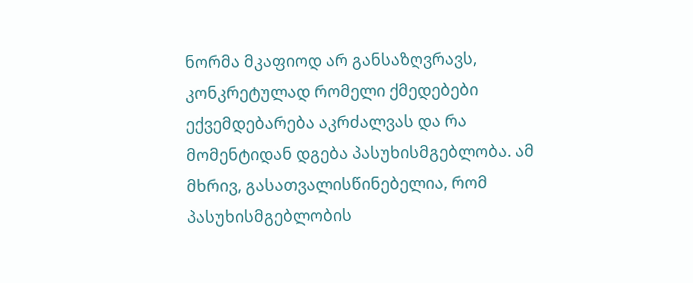ნორმა მკაფიოდ არ განსაზღვრავს, კონკრეტულად რომელი ქმედებები ექვემდებარება აკრძალვას და რა მომენტიდან დგება პასუხისმგებლობა. ამ მხრივ, გასათვალისწინებელია, რომ პასუხისმგებლობის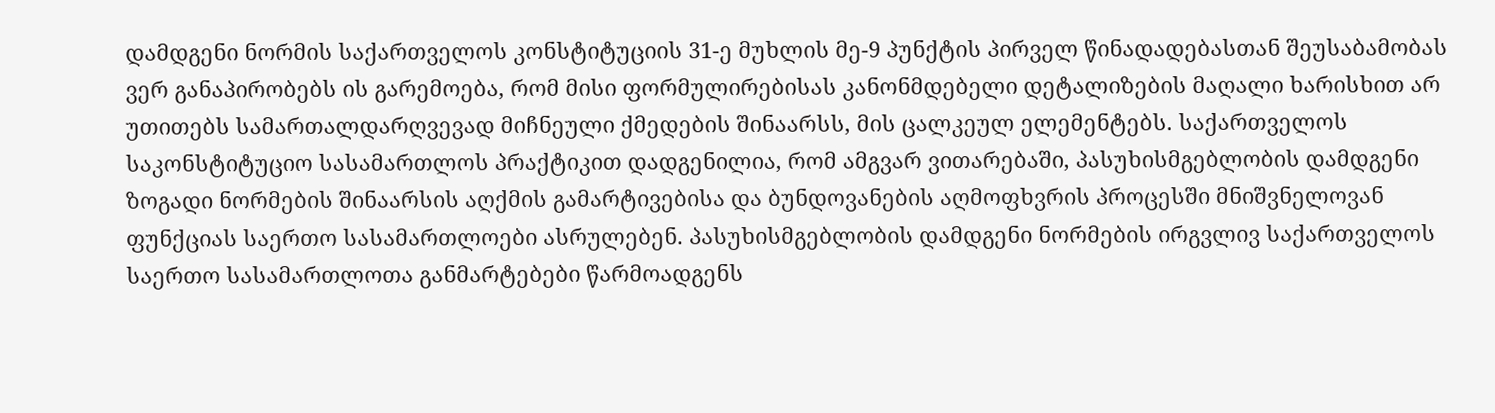დამდგენი ნორმის საქართველოს კონსტიტუციის 31-ე მუხლის მე-9 პუნქტის პირველ წინადადებასთან შეუსაბამობას ვერ განაპირობებს ის გარემოება, რომ მისი ფორმულირებისას კანონმდებელი დეტალიზების მაღალი ხარისხით არ უთითებს სამართალდარღვევად მიჩნეული ქმედების შინაარსს, მის ცალკეულ ელემენტებს. საქართველოს საკონსტიტუციო სასამართლოს პრაქტიკით დადგენილია, რომ ამგვარ ვითარებაში, პასუხისმგებლობის დამდგენი ზოგადი ნორმების შინაარსის აღქმის გამარტივებისა და ბუნდოვანების აღმოფხვრის პროცესში მნიშვნელოვან ფუნქციას საერთო სასამართლოები ასრულებენ. პასუხისმგებლობის დამდგენი ნორმების ირგვლივ საქართველოს საერთო სასამართლოთა განმარტებები წარმოადგენს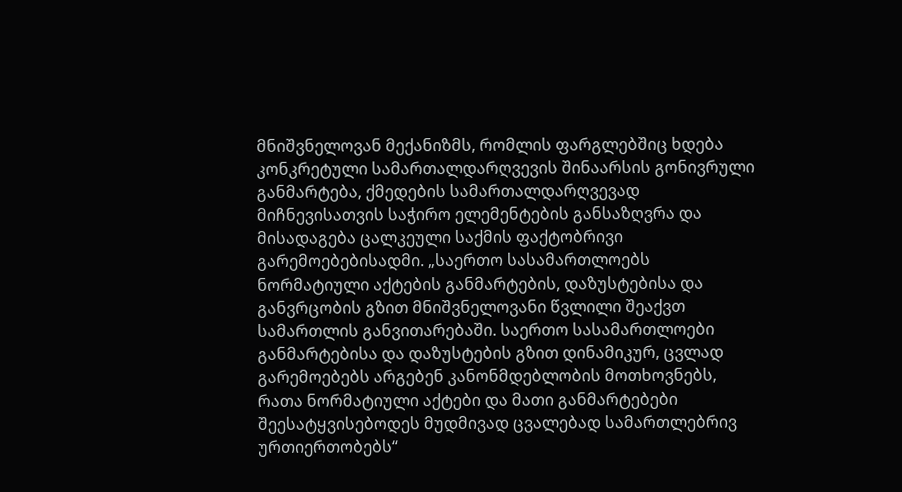მნიშვნელოვან მექანიზმს, რომლის ფარგლებშიც ხდება კონკრეტული სამართალდარღვევის შინაარსის გონივრული განმარტება, ქმედების სამართალდარღვევად მიჩნევისათვის საჭირო ელემენტების განსაზღვრა და მისადაგება ცალკეული საქმის ფაქტობრივი გარემოებებისადმი. „საერთო სასამართლოებს ნორმატიული აქტების განმარტების, დაზუსტებისა და განვრცობის გზით მნიშვნელოვანი წვლილი შეაქვთ სამართლის განვითარებაში. საერთო სასამართლოები განმარტებისა და დაზუსტების გზით დინამიკურ, ცვლად გარემოებებს არგებენ კანონმდებლობის მოთხოვნებს, რათა ნორმატიული აქტები და მათი განმარტებები შეესატყვისებოდეს მუდმივად ცვალებად სამართლებრივ ურთიერთობებს“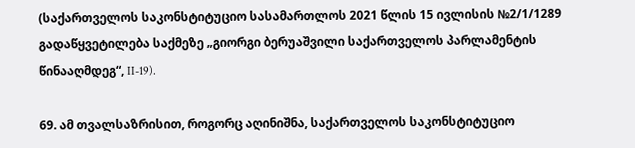(საქართველოს საკონსტიტუციო სასამართლოს 2021 წლის 15 ივლისის №2/1/1289 გადაწყვეტილება საქმეზე „გიორგი ბერუაშვილი საქართველოს პარლამენტის წინააღმდეგ“, II-19).

69. ამ თვალსაზრისით, როგორც აღინიშნა, საქართველოს საკონსტიტუციო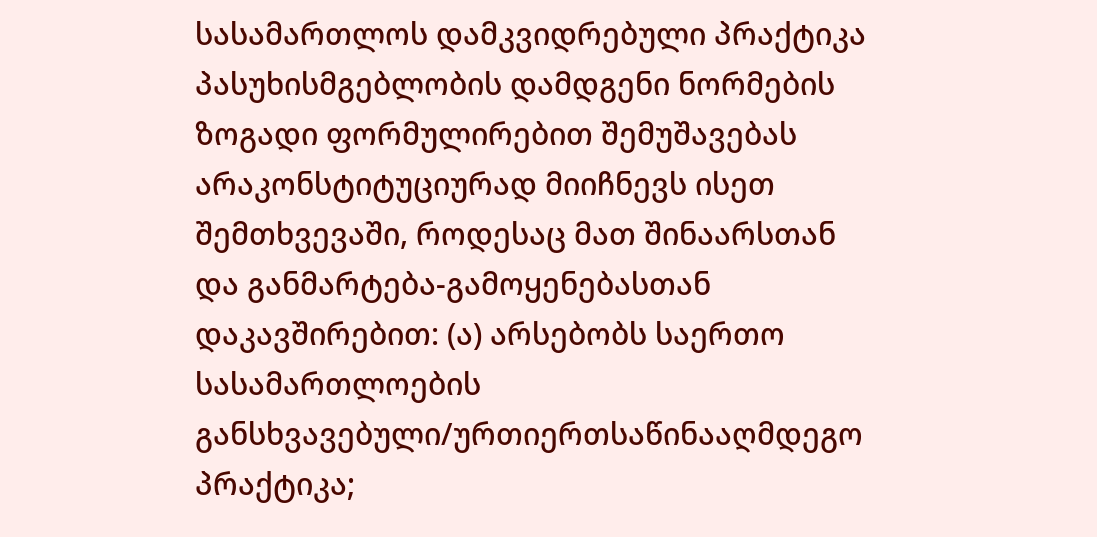სასამართლოს დამკვიდრებული პრაქტიკა პასუხისმგებლობის დამდგენი ნორმების ზოგადი ფორმულირებით შემუშავებას არაკონსტიტუციურად მიიჩნევს ისეთ შემთხვევაში, როდესაც მათ შინაარსთან და განმარტება-გამოყენებასთან დაკავშირებით: (ა) არსებობს საერთო სასამართლოების განსხვავებული/ურთიერთსაწინააღმდეგო პრაქტიკა;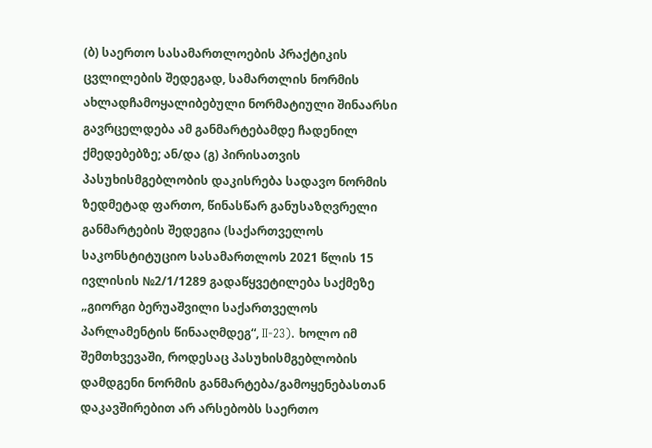(ბ) საერთო სასამართლოების პრაქტიკის ცვლილების შედეგად, სამართლის ნორმის ახლადჩამოყალიბებული ნორმატიული შინაარსი გავრცელდება ამ განმარტებამდე ჩადენილ ქმედებებზე; ან/და (გ) პირისათვის პასუხისმგებლობის დაკისრება სადავო ნორმის ზედმეტად ფართო, წინასწარ განუსაზღვრელი განმარტების შედეგია (საქართველოს საკონსტიტუციო სასამართლოს 2021 წლის 15 ივლისის №2/1/1289 გადაწყვეტილება საქმეზე „გიორგი ბერუაშვილი საქართველოს პარლამენტის წინააღმდეგ“, II-23). ხოლო იმ შემთხვევაში, როდესაც პასუხისმგებლობის დამდგენი ნორმის განმარტება/გამოყენებასთან დაკავშირებით არ არსებობს საერთო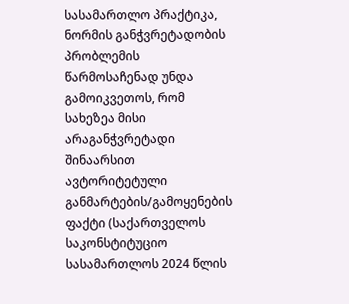სასამართლო პრაქტიკა, ნორმის განჭვრეტადობის პრობლემის წარმოსაჩენად უნდა გამოიკვეთოს, რომ სახეზეა მისი არაგანჭვრეტადი შინაარსით ავტორიტეტული განმარტების/გამოყენების ფაქტი (საქართველოს საკონსტიტუციო სასამართლოს 2024 წლის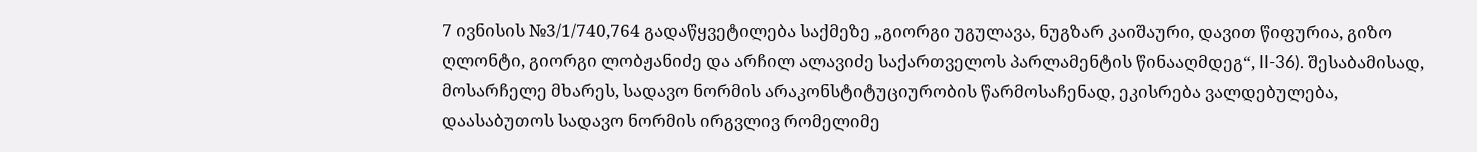7 ივნისის №3/1/740,764 გადაწყვეტილება საქმეზე „გიორგი უგულავა, ნუგზარ კაიშაური, დავით წიფურია, გიზო ღლონტი, გიორგი ლობჟანიძე და არჩილ ალავიძე საქართველოს პარლამენტის წინააღმდეგ“, II-36). შესაბამისად, მოსარჩელე მხარეს, სადავო ნორმის არაკონსტიტუციურობის წარმოსაჩენად, ეკისრება ვალდებულება, დაასაბუთოს სადავო ნორმის ირგვლივ რომელიმე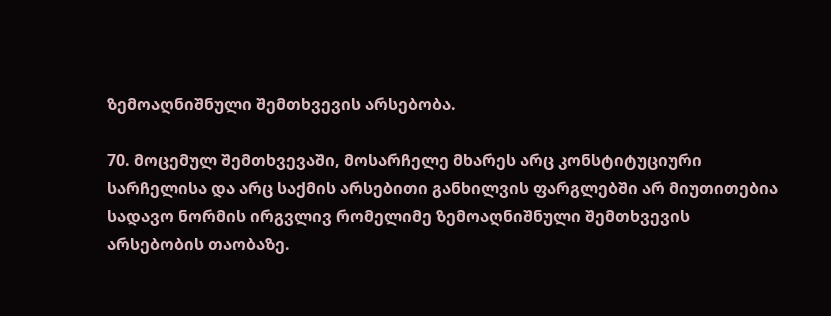ზემოაღნიშნული შემთხვევის არსებობა.

70. მოცემულ შემთხვევაში, მოსარჩელე მხარეს არც კონსტიტუციური სარჩელისა და არც საქმის არსებითი განხილვის ფარგლებში არ მიუთითებია სადავო ნორმის ირგვლივ რომელიმე ზემოაღნიშნული შემთხვევის არსებობის თაობაზე.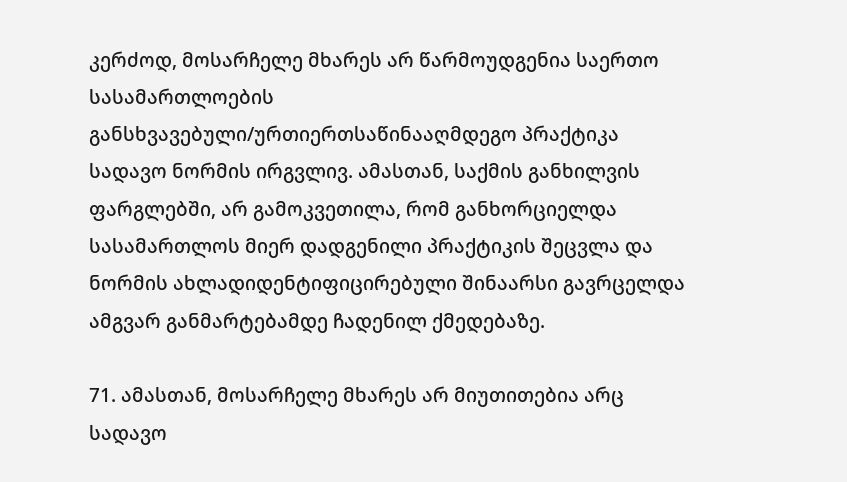კერძოდ, მოსარჩელე მხარეს არ წარმოუდგენია საერთო სასამართლოების განსხვავებული/ურთიერთსაწინააღმდეგო პრაქტიკა სადავო ნორმის ირგვლივ. ამასთან, საქმის განხილვის ფარგლებში, არ გამოკვეთილა, რომ განხორციელდა სასამართლოს მიერ დადგენილი პრაქტიკის შეცვლა და ნორმის ახლადიდენტიფიცირებული შინაარსი გავრცელდა ამგვარ განმარტებამდე ჩადენილ ქმედებაზე.

71. ამასთან, მოსარჩელე მხარეს არ მიუთითებია არც სადავო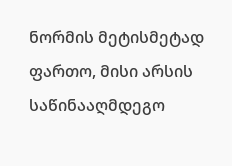ნორმის მეტისმეტად ფართო, მისი არსის საწინააღმდეგო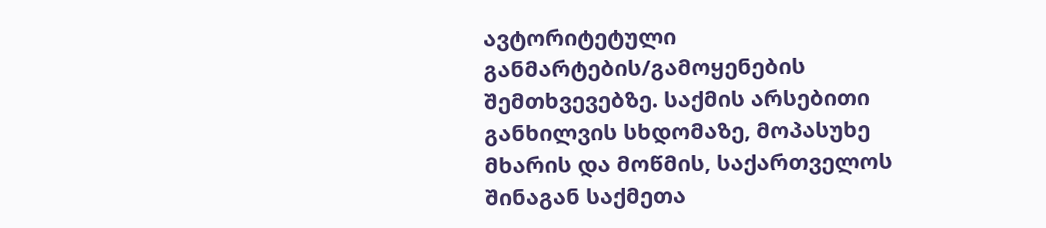ავტორიტეტული განმარტების/გამოყენების შემთხვევებზე. საქმის არსებითი განხილვის სხდომაზე, მოპასუხე მხარის და მოწმის, საქართველოს შინაგან საქმეთა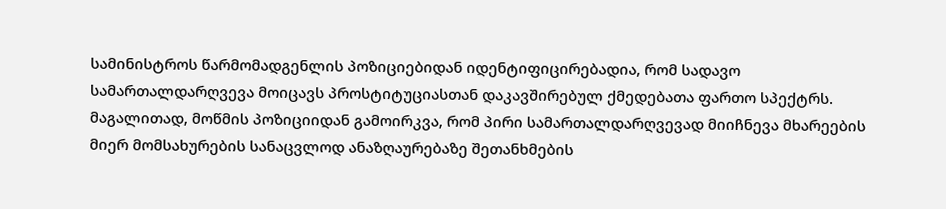სამინისტროს წარმომადგენლის პოზიციებიდან იდენტიფიცირებადია, რომ სადავო სამართალდარღვევა მოიცავს პროსტიტუციასთან დაკავშირებულ ქმედებათა ფართო სპექტრს. მაგალითად, მოწმის პოზიციიდან გამოირკვა, რომ პირი სამართალდარღვევად მიიჩნევა მხარეების მიერ მომსახურების სანაცვლოდ ანაზღაურებაზე შეთანხმების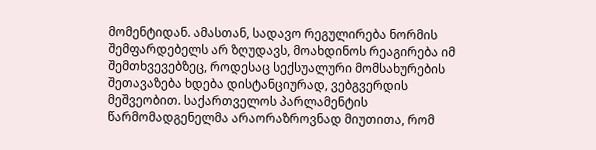მომენტიდან. ამასთან, სადავო რეგულირება ნორმის შემფარდებელს არ ზღუდავს, მოახდინოს რეაგირება იმ შემთხვევებზეც, როდესაც სექსუალური მომსახურების შეთავაზება ხდება დისტანციურად, ვებგვერდის მეშვეობით. საქართველოს პარლამენტის წარმომადგენელმა არაორაზროვნად მიუთითა, რომ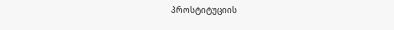პროსტიტუციის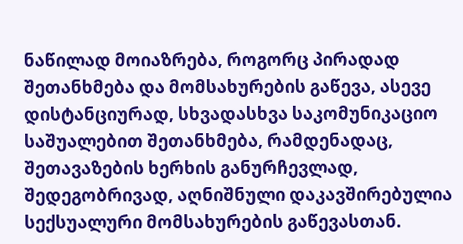ნაწილად მოიაზრება, როგორც პირადად შეთანხმება და მომსახურების გაწევა, ასევე დისტანციურად, სხვადასხვა საკომუნიკაციო საშუალებით შეთანხმება, რამდენადაც, შეთავაზების ხერხის განურჩევლად, შედეგობრივად, აღნიშნული დაკავშირებულია სექსუალური მომსახურების გაწევასთან.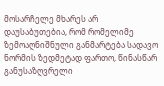მოსარჩელე მხარეს არ დაუსაბუთებია, რომ რომელიმე ზემოაღნიშნული განმარტება სადავო ნორმის ზედმეტად ფართო, წინასწარ განუსაზღვრელი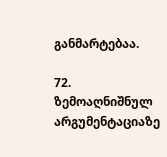განმარტებაა.

72. ზემოაღნიშნულ არგუმენტაციაზე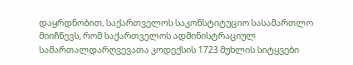დაყრდნობით, საქართველოს საკონსტიტუციო სასამართლო მიიჩნევს, რომ საქართველოს ადმინისტრაციულ სამართალდარღვევათა კოდექსის 1723 მუხლის სიტყვები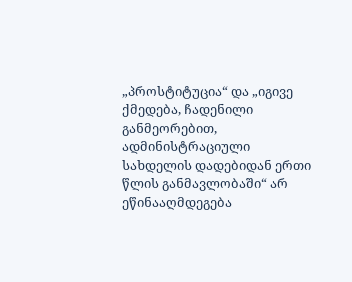„პროსტიტუცია“ და „იგივე ქმედება, ჩადენილი განმეორებით, ადმინისტრაციული სახდელის დადებიდან ერთი წლის განმავლობაში“ არ ეწინააღმდეგება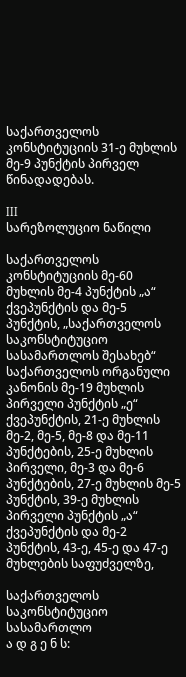საქართველოს კონსტიტუციის 31-ე მუხლის მე-9 პუნქტის პირველ წინადადებას.

III
სარეზოლუციო ნაწილი

საქართველოს კონსტიტუციის მე-60 მუხლის მე-4 პუნქტის „ა“ ქვეპუნქტის და მე-5 პუნქტის, „საქართველოს საკონსტიტუციო სასამართლოს შესახებ“ საქართველოს ორგანული კანონის მე-19 მუხლის პირველი პუნქტის „ე“ ქვეპუნქტის, 21-ე მუხლის მე-2, მე-5, მე-8 და მე-11 პუნქტების, 25-ე მუხლის პირველი, მე-3 და მე-6 პუნქტების, 27-ე მუხლის მე-5 პუნქტის, 39-ე მუხლის პირველი პუნქტის „ა“ ქვეპუნქტის და მე-2 პუნქტის, 43-ე, 45-ე და 47-ე მუხლების საფუძველზე,

საქართველოს საკონსტიტუციო სასამართლო
ა დ გ ე ნ ს: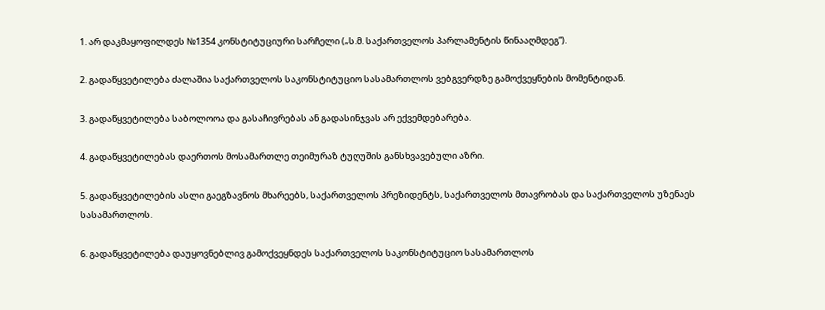1. არ დაკმაყოფილდეს №1354 კონსტიტუციური სარჩელი („ს.მ. საქართველოს პარლამენტის წინააღმდეგ“).

2. გადაწყვეტილება ძალაშია საქართველოს საკონსტიტუციო სასამართლოს ვებგვერდზე გამოქვეყნების მომენტიდან.

3. გადაწყვეტილება საბოლოოა და გასაჩივრებას ან გადასინჯვას არ ექვემდებარება.

4. გადაწყვეტილებას დაერთოს მოსამართლე თეიმურაზ ტუღუშის განსხვავებული აზრი.

5. გადაწყვეტილების ასლი გაეგზავნოს მხარეებს, საქართველოს პრეზიდენტს, საქართველოს მთავრობას და საქართველოს უზენაეს სასამართლოს.

6. გადაწყვეტილება დაუყოვნებლივ გამოქვეყნდეს საქართველოს საკონსტიტუციო სასამართლოს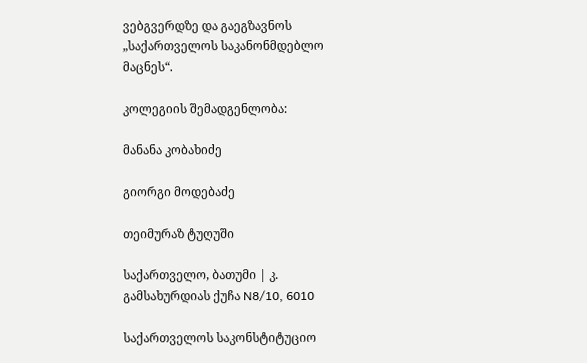ვებგვერდზე და გაეგზავნოს „საქართველოს საკანონმდებლო მაცნეს“.

კოლეგიის შემადგენლობა:

მანანა კობახიძე

გიორგი მოდებაძე

თეიმურაზ ტუღუში

საქართველო, ბათუმი | კ. გამსახურდიას ქუჩა N8/10, 6010

საქართველოს საკონსტიტუციო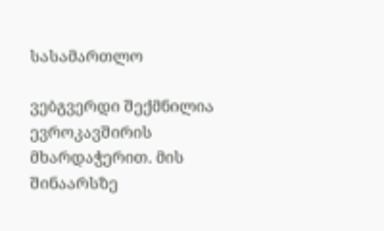სასამართლო

ვებგვერდი შექმნილია ევროკავშირის მხარდაჭერით. მის შინაარსზე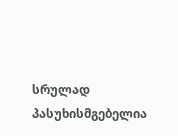სრულად პასუხისმგებელია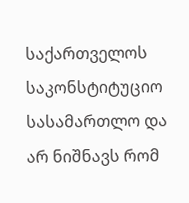საქართველოს საკონსტიტუციო სასამართლო და არ ნიშნავს რომ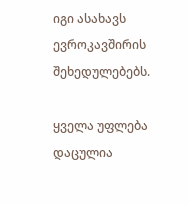იგი ასახავს ევროკავშირის შეხედულებებს.

ყველა უფლება დაცულია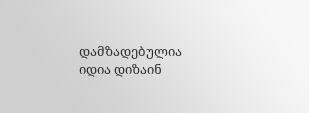დამზადებულია იდია დიზაინ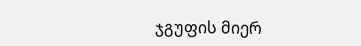ჯგუფის მიერ